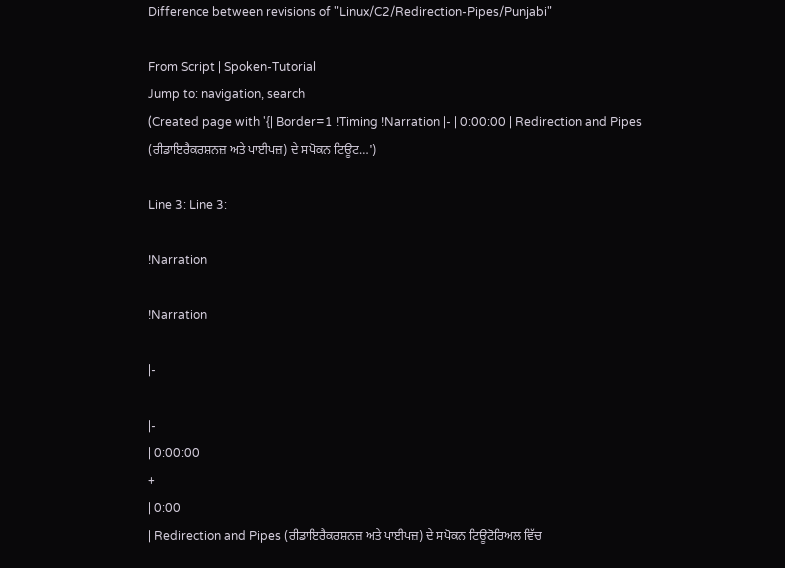Difference between revisions of "Linux/C2/Redirection-Pipes/Punjabi"

From Script | Spoken-Tutorial
Jump to: navigation, search
(Created page with '{| Border=1 !Timing !Narration |- | 0:00:00 | Redirection and Pipes (ਰੀਡਾਇਰੈਕਰਸ਼ਨਜ਼ ਅਤੇ ਪਾਈਪਜ਼) ਦੇ ਸਪੋਕਨ ਟਿਊਟ…')

Line 3: Line 3:

!Narration

!Narration

|-

|-
| 0:00:00
+
| 0:00
| Redirection and Pipes (ਰੀਡਾਇਰੈਕਰਸ਼ਨਜ਼ ਅਤੇ ਪਾਈਪਜ਼) ਦੇ ਸਪੋਕਨ ਟਿਊਟੋਰਿਅਲ ਵਿੱਚ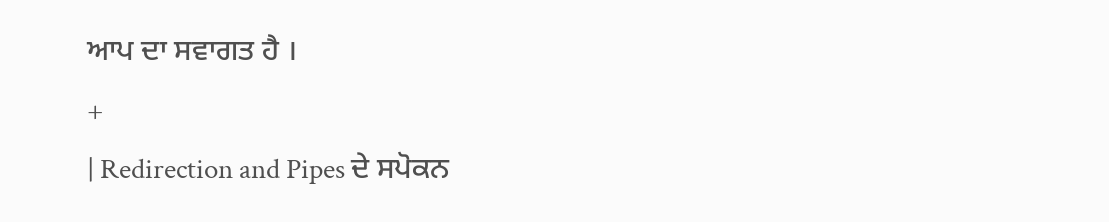ਆਪ ਦਾ ਸਵਾਗਤ ਹੈ ।
+
| Redirection and Pipes ਦੇ ਸਪੋਕਨ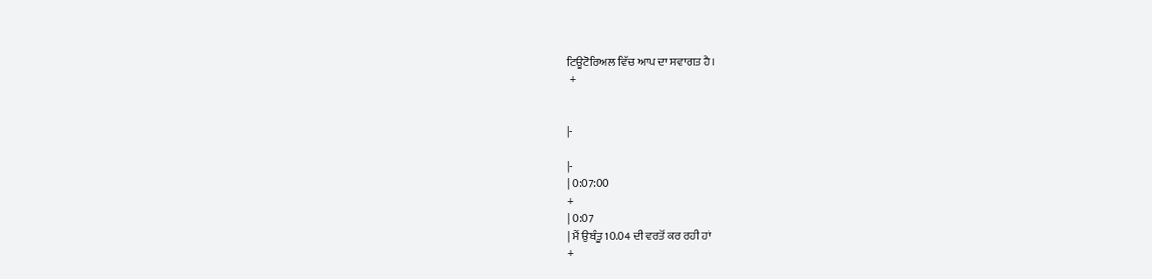ਟਿਊਟੋਰਿਅਲ ਵਿੱਚ ਆਪ ਦਾ ਸਵਾਗਤ ਹੈ।
 +


|-

|-
| 0:07:00
+
| 0:07
| ਮੈਂ ਉਬੰਤੂ 10.04 ਦੀ ਵਰਤੋਂ ਕਰ ਰਹੀ ਹਾਂ
+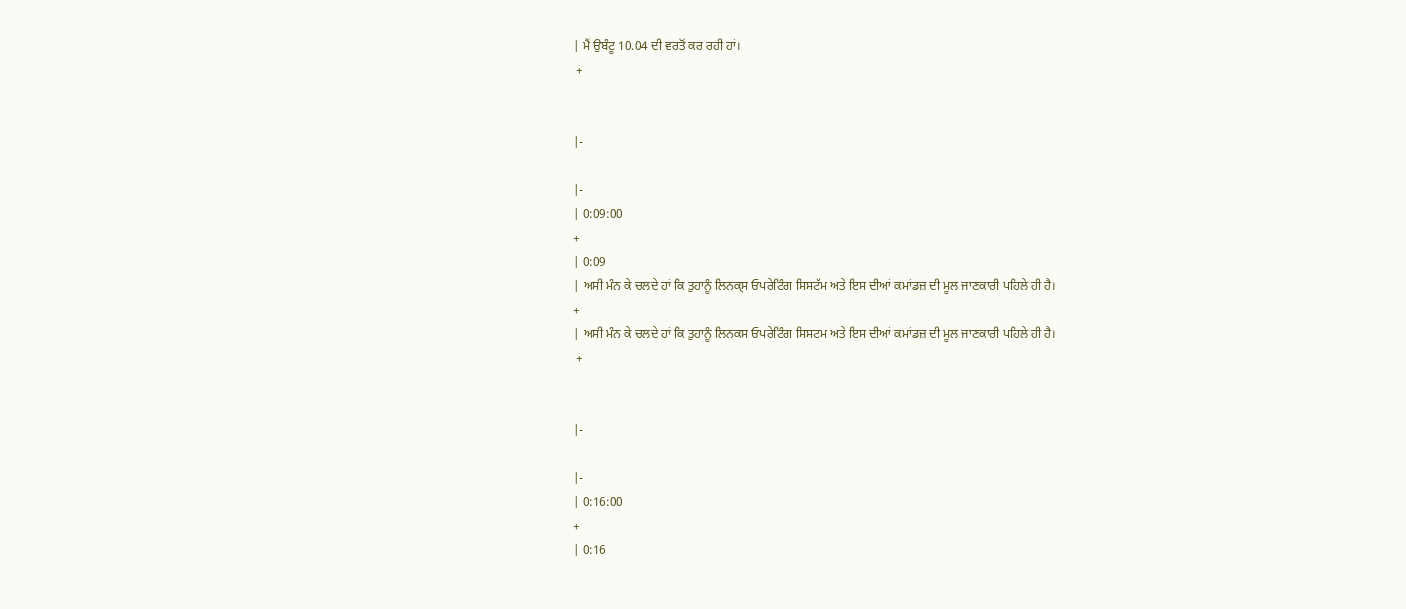| ਮੈਂ ਉਬੰਟੂ 10.04 ਦੀ ਵਰਤੋਂ ਕਰ ਰਹੀ ਹਾਂ।
 +


|-

|-
| 0:09:00
+
| 0:09
| ਅਸੀ ਮੰਨ ਕੇ ਚਲਦੇ ਹਾਂ ਕਿ ਤੁਹਾਨੂੰ ਲਿਨਕ੍ਸ ਓਪਰੇਟਿੰਗ ਸਿਸਟੱਮ ਅਤੇ ਇਸ ਦੀਆਂ ਕਮਾਂਡਜ਼ ਦੀ ਮੂਲ ਜਾਣਕਾਰੀ ਪਹਿਲੇ ਹੀ ਹੈ।
+
| ਅਸੀ ਮੰਨ ਕੇ ਚਲਦੇ ਹਾਂ ਕਿ ਤੁਹਾਨੂੰ ਲਿਨਕਸ ਓਪਰੇਟਿੰਗ ਸਿਸਟਮ ਅਤੇ ਇਸ ਦੀਆਂ ਕਮਾਂਡਜ਼ ਦੀ ਮੂਲ ਜਾਣਕਾਰੀ ਪਹਿਲੇ ਹੀ ਹੈ।
 +


|-

|-
| 0:16:00
+
| 0:16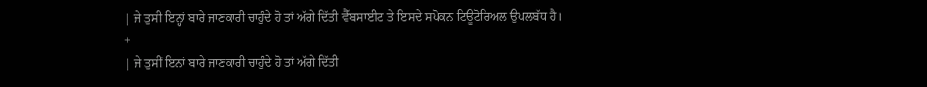| ਜੇ ਤੁਸੀ ਇਨ੍ਹਾਂ ਬਾਰੇ ਜਾਣਕਾਰੀ ਚਾਹੁੰਦੇ ਹੋ ਤਾਂ ਅੱਗੇ ਦਿੱਤੀ ਵੈੱਬਸਾਈਟ ਤੇ ਇਸਦੇ ਸਪੋਕਨ ਟਿਊਟੋਰਿਅਲ ਉਪਲਬੱਧ ਹੈ।
+
| ਜੇ ਤੁਸੀਂ ਇਨਾਂ ਬਾਰੇ ਜਾਣਕਾਰੀ ਚਾਹੁੰਦੇ ਹੋ ਤਾਂ ਅੱਗੇ ਦਿੱਤੀ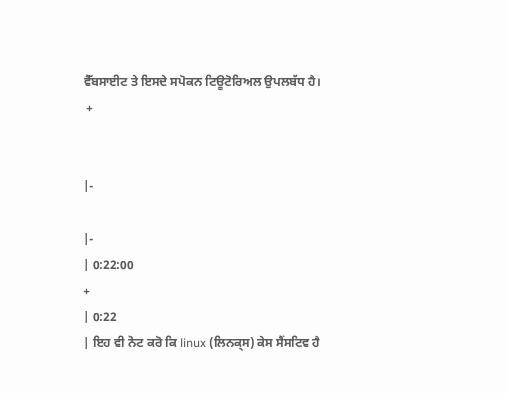ਵੈੱਬਸਾਈਟ ਤੇ ਇਸਦੇ ਸਪੋਕਨ ਟਿਊਟੋਰਿਅਲ ਉਪਲਬੱਧ ਹੈ।
 +


|-

|-
| 0:22:00
+
| 0:22
| ਇਹ ਵੀ ਨੋਟ ਕਰੋ ਕਿ linux (ਲਿਨਕ੍ਸ) ਕੇਸ ਸੈਂਸਟਿਵ ਹੈ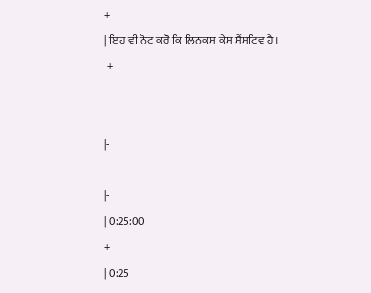+
| ਇਹ ਵੀ ਨੋਟ ਕਰੋ ਕਿ ਲਿਨਕਸ ਕੇਸ ਸੈਂਸਟਿਵ ਹੈ।
 +


|-

|-
| 0:25:00
+
| 0:25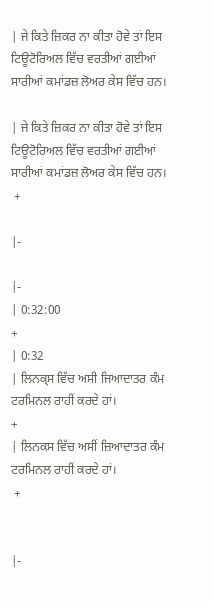| ਜੇ ਕਿਤੇ ਜ਼ਿਕਰ ਨਾ ਕੀਤਾ ਹੋਵੇ ਤਾਂ ਇਸ ਟਿਊਟੋਰਿਅਲ ਵਿੱਚ ਵਰਤੀਆਂ ਗਈਆਂ ਸਾਰੀਆਂ ਕਮਾਂਡਜ਼ ਲੋਅਰ ਕੇਸ ਵਿੱਚ ਹਨ।

| ਜੇ ਕਿਤੇ ਜ਼ਿਕਰ ਨਾ ਕੀਤਾ ਹੋਵੇ ਤਾਂ ਇਸ ਟਿਊਟੋਰਿਅਲ ਵਿੱਚ ਵਰਤੀਆਂ ਗਈਆਂ ਸਾਰੀਆਂ ਕਮਾਂਡਜ਼ ਲੋਅਰ ਕੇਸ ਵਿੱਚ ਹਨ।
 +

|-

|-
| 0:32:00
+
| 0:32
| ਲਿਨਕ੍ਸ ਵਿੱਚ ਅਸੀ ਜਿਆਦਾਤਰ ਕੰਮ ਟਰਮਿਨਲ ਰਾਹੀਂ ਕਰਦੇ ਹਾਂ।
+
| ਲਿਨਕਸ ਵਿੱਚ ਅਸੀਂ ਜ਼ਿਆਦਾਤਰ ਕੰਮ ਟਰਮਿਨਲ ਰਾਹੀਂ ਕਰਦੇ ਹਾਂ।
 +


|-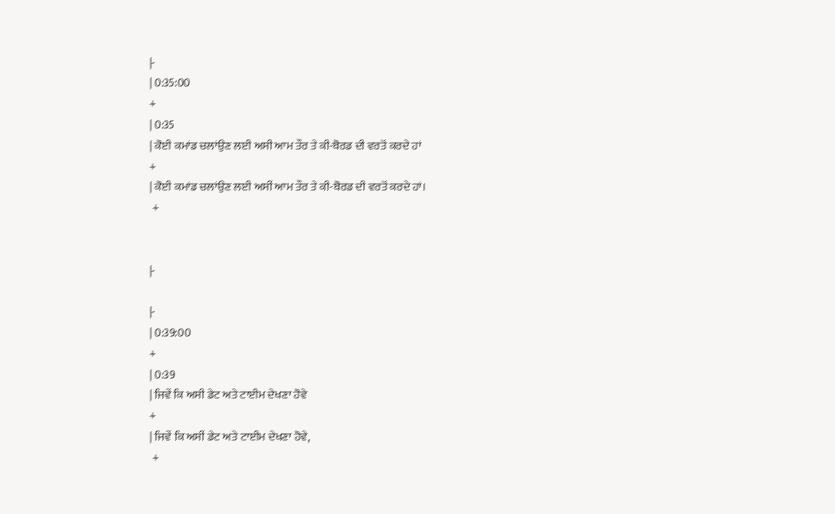|-
| 0:35:00
+
| 0:35
| ਕੋਈ ਕਮਾਂਡ ਚਲਾਂਉਣ ਲਈ ਅਸੀ ਆਮ ਤੌਰ ਤੇ ਕੀ-ਬੋਰਡ ਦੀ ਵਰਤੋਂ ਕਰਦੇ ਹਾਂ
+
| ਕੋਈ ਕਮਾਂਡ ਚਲਾਂਉਣ ਲਈ ਅਸੀਂ ਆਮ ਤੌਰ ਤੇ ਕੀ-ਬੋਰਡ ਦੀ ਵਰਤੋਂ ਕਰਦੇ ਹਾਂ।
 +


|-

|-
| 0:39:00
+
| 0:39
| ਜਿਵੇਂ ਕਿ ਅਸੀ ਡੇਟ ਅਤੇ ਟਾਈਮ ਦੇਖਣਾ ਹੋਵੇ
+
| ਜਿਵੇਂ ਕਿ ਅਸੀਂ ਡੇਟ ਅਤੇ ਟਾਈਮ ਦੇਖਣਾ ਹੋਵੇ,
 +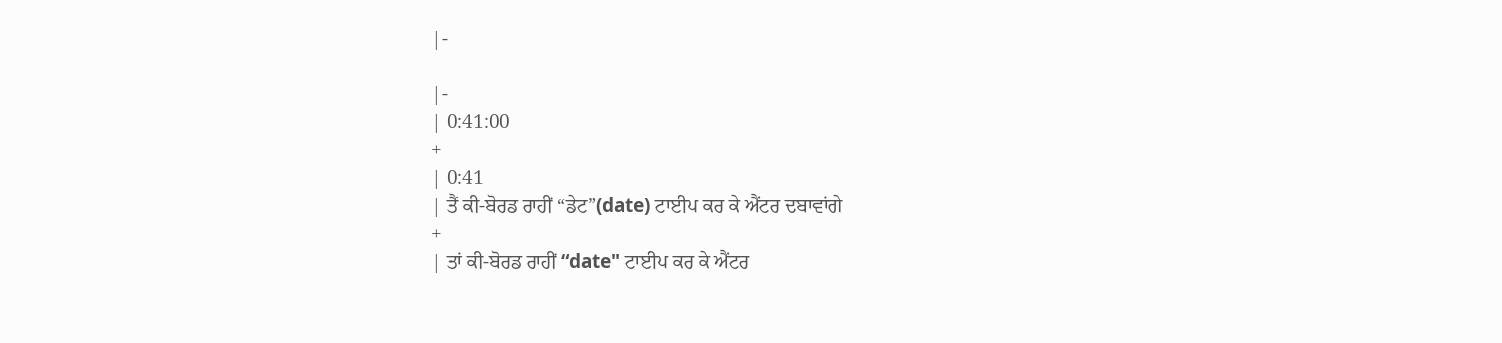|-

|-
| 0:41:00
+
| 0:41
| ਤੈਂ ਕੀ-ਬੋਰਡ ਰਾਹੀਂ “ਡੇਟ”(date) ਟਾਈਪ ਕਰ ਕੇ ਐਂਟਰ ਦਬਾਵਾਂਗੇ
+
| ਤਾਂ ਕੀ-ਬੋਰਡ ਰਾਹੀਂ “date" ਟਾਈਪ ਕਰ ਕੇ ਐਂਟਰ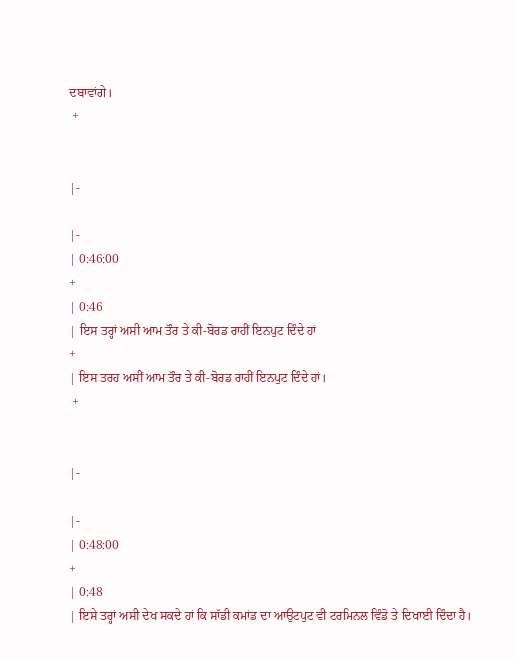ਦਬਾਵਾਂਗੇ।
 +


|-

|-
| 0:46:00
+
| 0:46
| ਇਸ ਤਰ੍ਹਾਂ ਅਸੀ ਆਮ ਤੌਰ ਤੇ ਕੀ-ਬੋਰਡ ਰਾਹੀਂ ਇਨਪੁਟ ਦਿੰਦੇ ਹਾਂ
+
| ਇਸ ਤਰਹ ਅਸੀਂ ਆਮ ਤੌਰ ਤੇ ਕੀ-ਬੋਰਡ ਰਾਹੀਂ ਇਨਪੁਟ ਦਿੰਦੇ ਹਾਂ।
 +


|-

|-
| 0:48:00
+
| 0:48
| ਇਸੇ ਤਰ੍ਹਾਂ ਅਸੀ ਦੇਖ ਸਕਦੇ ਹਾਂ ਕਿ ਸਾੱਡੀ ਕਮਾਂਡ ਦਾ ਆਉਟਪੁਟ ਵੀ ਟਰਮਿਨਲ ਵਿੰਡੋ ਤੇ ਦਿਖਾਈ ਦਿੰਦਾ ਹੈ।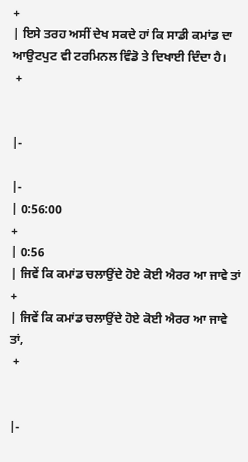+
| ਇਸੇ ਤਰਹ ਅਸੀਂ ਦੇਖ ਸਕਦੇ ਹਾਂ ਕਿ ਸਾਡੀ ਕਮਾਂਡ ਦਾ ਆਉਟਪੁਟ ਵੀ ਟਰਮਿਨਲ ਵਿੰਡੋ ਤੇ ਦਿਖਾਈ ਦਿੰਦਾ ਹੈ।
 +


|-

|-
| 0:56:00
+
| 0:56
| ਜਿਵੇਂ ਕਿ ਕਮਾਂਡ ਚਲਾਉਂਦੇ ਹੋਏ ਕੋਈ ਐਰਰ ਆ ਜਾਵੇ ਤਾਂ
+
| ਜਿਵੇਂ ਕਿ ਕਮਾਂਡ ਚਲਾਉਂਦੇ ਹੋਏ ਕੋਈ ਐਰਰ ਆ ਜਾਵੇ ਤਾਂ,
 +


|-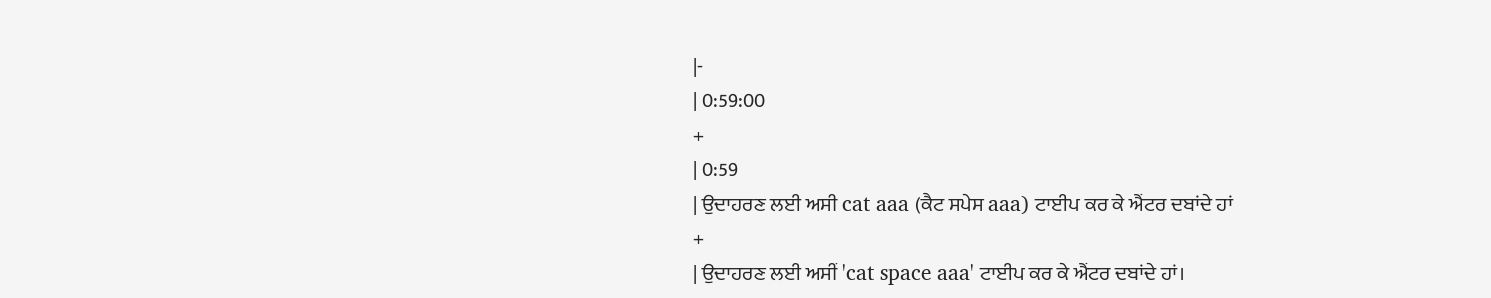|-
| 0:59:00
+
| 0:59
| ਉਦਾਹਰਣ ਲਈ ਅਸੀ cat aaa (ਕੈਟ ਸਪੇਸ aaa) ਟਾਈਪ ਕਰ ਕੇ ਐਂਟਰ ਦਬਾਂਦੇ ਹਾਂ
+
| ਉਦਾਹਰਣ ਲਈ ਅਸੀਂ 'cat space aaa' ਟਾਈਪ ਕਰ ਕੇ ਐਂਟਰ ਦਬਾਂਦੇ ਹਾਂ।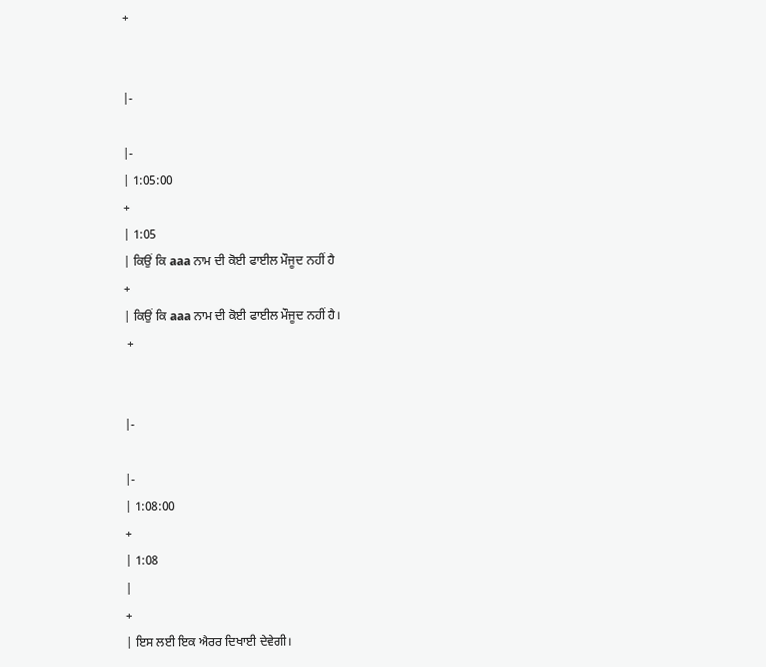+


|-

|-
| 1:05:00
+
| 1:05
| ਕਿਉਂ ਕਿ aaa ਨਾਮ ਦੀ ਕੋਈ ਫਾਈਲ ਮੌਜੂਦ ਨਹੀਂ ਹੈ
+
| ਕਿਉਂ ਕਿ aaa ਨਾਮ ਦੀ ਕੋਈ ਫਾਈਲ ਮੌਜੂਦ ਨਹੀਂ ਹੈ।
 +


|-

|-
| 1:08:00
+
| 1:08
|
+
| ਇਸ ਲਈ ਇਕ ਐਰਰ ਦਿਖਾਈ ਦੇਵੇਗੀ।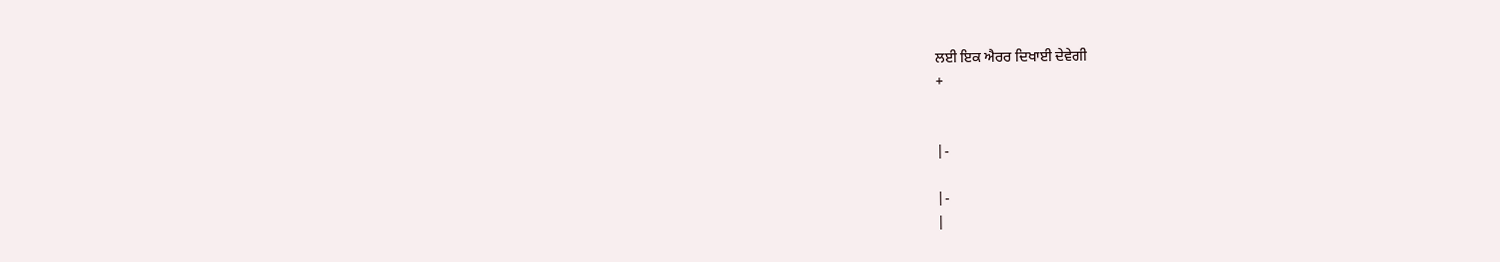ਲਈ ਇਕ ਐਰਰ ਦਿਖਾਈ ਦੇਵੇਗੀ
+


|-

|-
|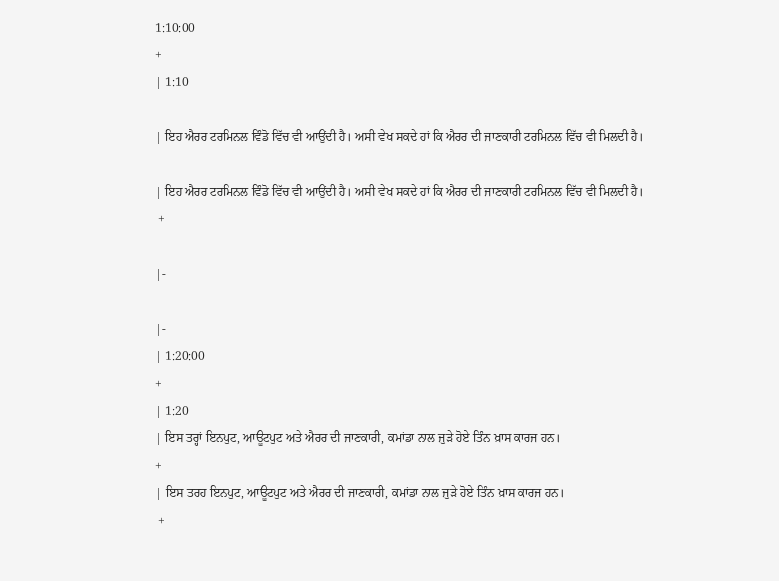1:10:00
+
| 1:10

| ਇਹ ਐਰਰ ਟਰਮਿਨਲ ਵਿੰਡੋ ਵਿੱਚ ਵੀ ਆਉਂਦੀ ਹੈ। ਅਸੀ ਵੇਖ ਸਕਦੇ ਹਾਂ ਕਿ ਐਰਰ ਦੀ ਜਾਣਕਾਰੀ ਟਰਮਿਨਲ ਵਿੱਚ ਵੀ ਮਿਲਦੀ ਹੈ।

| ਇਹ ਐਰਰ ਟਰਮਿਨਲ ਵਿੰਡੋ ਵਿੱਚ ਵੀ ਆਉਂਦੀ ਹੈ। ਅਸੀ ਵੇਖ ਸਕਦੇ ਹਾਂ ਕਿ ਐਰਰ ਦੀ ਜਾਣਕਾਰੀ ਟਰਮਿਨਲ ਵਿੱਚ ਵੀ ਮਿਲਦੀ ਹੈ।
 +

|-

|-
| 1:20:00
+
| 1:20
| ਇਸ ਤਰ੍ਹਾਂ ਇਨਪੁਟ, ਆਊਟਪੁਟ ਅਤੇ ਐਰਰ ਦੀ ਜਾਣਕਾਰੀ, ਕਮਾਂਡਾ ਨਾਲ ਜੁੜੇ ਹੋਏ ਤਿੰਨ ਖ਼ਾਸ ਕਾਰਜ ਹਨ।
+
| ਇਸ ਤਰਹ ਇਨਪੁਟ, ਆਊਟਪੁਟ ਅਤੇ ਐਰਰ ਦੀ ਜਾਣਕਾਰੀ, ਕਮਾਂਡਾ ਨਾਲ ਜੁੜੇ ਹੋਏ ਤਿੰਨ ਖ਼ਾਸ ਕਾਰਜ ਹਨ।
 +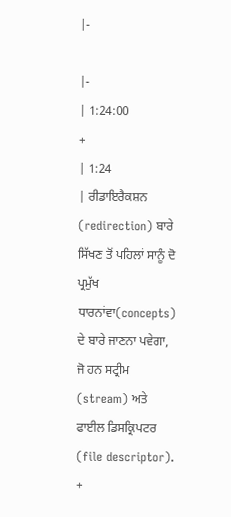|-

|-
| 1:24:00
+
| 1:24
| ਰੀਡਾਇਰੈਕਸ਼ਨ (redirection) ਬਾਰੇ ਸਿੱਖਣ ਤੋਂ ਪਹਿਲਾਂ ਸਾਨੂੰ ਦੋ ਪ੍ਰਮੁੱਖ ਧਾਰਨਾਂਵਾ(concepts) ਦੇ ਬਾਰੇ ਜਾਣਨਾ ਪਵੇਗਾ, ਜੋ ਹਨ ਸਟ੍ਰੀਮ (stream) ਅਤੇ ਫਾਈਲ ਡਿਸਕ੍ਰਿਪਟਰ (file descriptor).
+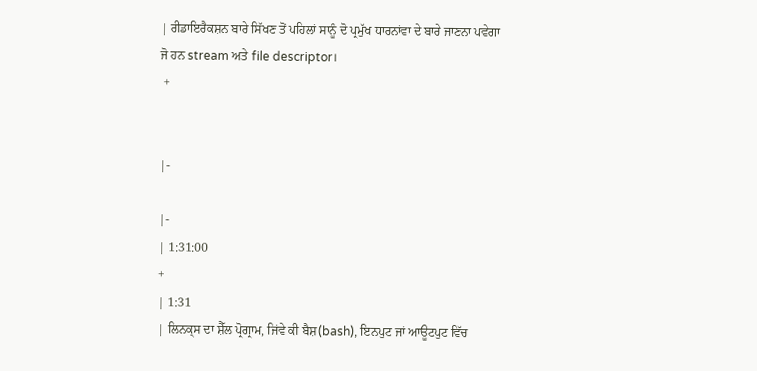| ਰੀਡਾਇਰੈਕਸ਼ਨ ਬਾਰੇ ਸਿੱਖਣ ਤੋਂ ਪਹਿਲਾਂ ਸਾਨੂੰ ਦੋ ਪ੍ਰਮੁੱਖ ਧਾਰਨਾਂਵਾ ਦੇ ਬਾਰੇ ਜਾਣਨਾ ਪਵੇਗਾ ਜੋ ਹਨ stream ਅਤੇ file descriptor।
 +


|-

|-
| 1:31:00
+
| 1:31
| ਲਿਨਕ੍ਸ ਦਾ ਸ਼ੈੱਲ ਪ੍ਰੋਗ੍ਰਾਮ, ਜਿਂਵੇ ਕੀ ਬੈਸ਼(bash), ਇਨਪੁਟ ਜਾਂ ਆਊਟਪੁਟ ਵਿੱਚ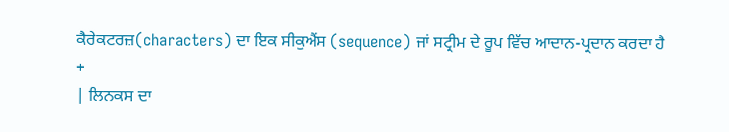ਕੈਰੇਕਟਰਜ਼(characters) ਦਾ ਇਕ ਸੀਕੁਐਂਸ (sequence) ਜਾਂ ਸਟ੍ਰੀਮ ਦੇ ਰੂਪ ਵਿੱਚ ਆਦਾਨ-ਪ੍ਰਦਾਨ ਕਰਦਾ ਹੈ
+
| ਲਿਨਕਸ ਦਾ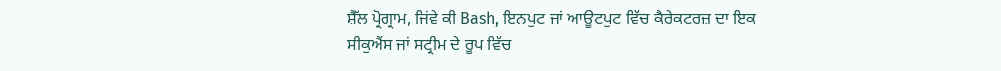ਸ਼ੈੱਲ ਪ੍ਰੋਗ੍ਰਾਮ, ਜਿਂਵੇ ਕੀ Bash, ਇਨਪੁਟ ਜਾਂ ਆਊਟਪੁਟ ਵਿੱਚ ਕੈਰੇਕਟਰਜ਼ ਦਾ ਇਕ ਸੀਕੁਐਂਸ ਜਾਂ ਸਟ੍ਰੀਮ ਦੇ ਰੂਪ ਵਿੱਚ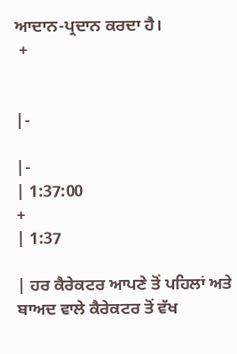ਆਦਾਨ-ਪ੍ਰਦਾਨ ਕਰਦਾ ਹੈ।
 +


|-

|-
| 1:37:00
+
| 1:37

| ਹਰ ਕੈਰੇਕਟਰ ਆਪਣੇ ਤੋਂ ਪਹਿਲਾਂ ਅਤੇ ਬਾਅਦ ਵਾਲੇ ਕੈਰੇਕਟਰ ਤੋਂ ਵੱਖ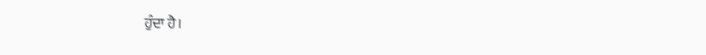ਹੁੰਦਾ ਹੈ।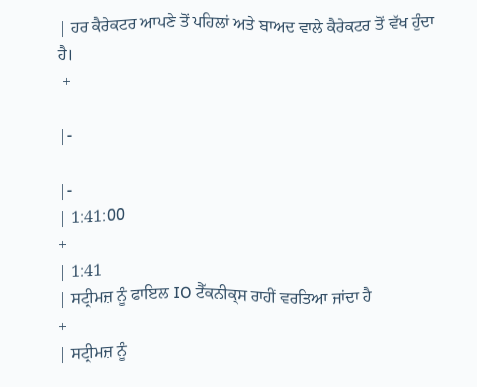| ਹਰ ਕੈਰੇਕਟਰ ਆਪਣੇ ਤੋਂ ਪਹਿਲਾਂ ਅਤੇ ਬਾਅਦ ਵਾਲੇ ਕੈਰੇਕਟਰ ਤੋਂ ਵੱਖ ਹੁੰਦਾ ਹੈ।
 +

|-

|-
| 1:41:00
+
| 1:41
| ਸਟ੍ਰੀਮਜ਼ ਨੂੰ ਫਾਇਲ IO ਟੈੱਕਨੀਕ੍ਸ ਰਾਹੀਂ ਵਰਤਿਆ ਜਾਂਦਾ ਹੈ
+
| ਸਟ੍ਰੀਮਜ਼ ਨੂੰ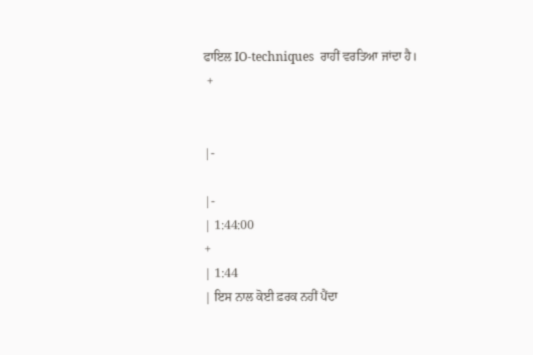ਫਾਇਲ IO-techniques  ਰਾਹੀਂ ਵਰਤਿਆ ਜਾਂਦਾ ਹੈ।
 +


|-

|-
| 1:44:00
+
| 1:44
| ਇਸ ਨਾਲ ਕੋਈ ਫ਼ਰਕ ਨਹੀਂ ਪੈਂਦਾ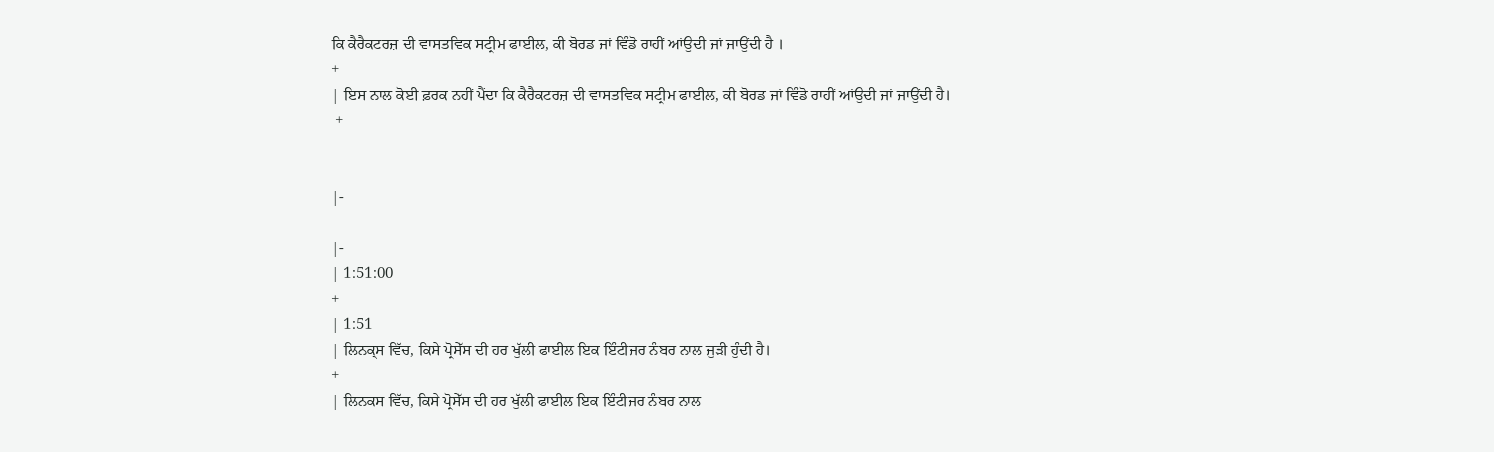ਕਿ ਕੈਰੈਕਟਰਜ਼ ਦੀ ਵਾਸਤਵਿਕ ਸਟ੍ਰੀਮ ਫਾਈਲ, ਕੀ ਬੋਰਡ ਜਾਂ ਵਿੰਡੋ ਰਾਹੀਂ ਆਂਉਦੀ ਜਾਂ ਜਾਉਂਦੀ ਹੈ ।
+
| ਇਸ ਨਾਲ ਕੋਈ ਫ਼ਰਕ ਨਹੀਂ ਪੈਂਦਾ ਕਿ ਕੈਰੈਕਟਰਜ਼ ਦੀ ਵਾਸਤਵਿਕ ਸਟ੍ਰੀਮ ਫਾਈਲ, ਕੀ ਬੋਰਡ ਜਾਂ ਵਿੰਡੋ ਰਾਹੀਂ ਆਂਉਦੀ ਜਾਂ ਜਾਉਂਦੀ ਹੈ।
 +


|-

|-
| 1:51:00
+
| 1:51
| ਲਿਨਕ੍ਸ ਵਿੱਚ, ਕਿਸੇ ਪ੍ਰੋਸੇੱਸ ਦੀ ਹਰ ਖੁੱਲੀ ਫਾਈਲ ਇਕ ਇੰਟੀਜਰ ਨੰਬਰ ਨਾਲ ਜੁੜੀ ਹੁੰਦੀ ਹੈ।
+
| ਲਿਨਕਸ ਵਿੱਚ, ਕਿਸੇ ਪ੍ਰੋਸੇੱਸ ਦੀ ਹਰ ਖੁੱਲੀ ਫਾਈਲ ਇਕ ਇੰਟੀਜਰ ਨੰਬਰ ਨਾਲ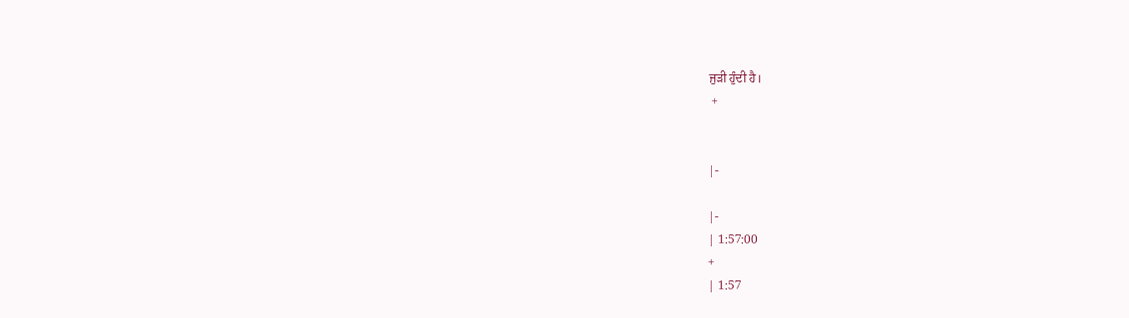ਜੁੜੀ ਹੁੰਦੀ ਹੈ।
 +


|-

|-
| 1:57:00
+
| 1:57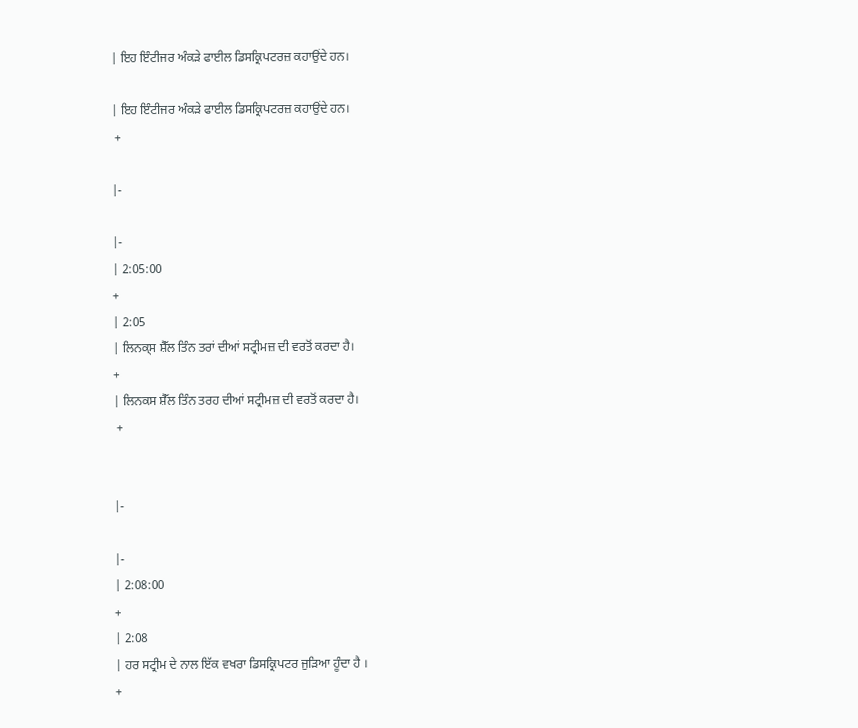| ਇਹ ਇੰਟੀਜਰ ਅੰਕੜੇ ਫਾਈਲ ਡਿਸਕ੍ਰਿਪਟਰਜ਼ ਕਹਾਉਂਦੇ ਹਨ।

| ਇਹ ਇੰਟੀਜਰ ਅੰਕੜੇ ਫਾਈਲ ਡਿਸਕ੍ਰਿਪਟਰਜ਼ ਕਹਾਉਂਦੇ ਹਨ।
 +

|-

|-
| 2:05:00
+
| 2:05
| ਲਿਨਕ੍ਸ ਸ਼ੈੱਲ ਤਿੰਨ ਤਰਾਂ ਦੀਆਂ ਸਟ੍ਰੀਮਜ਼ ਦੀ ਵਰਤੋਂ ਕਰਦਾ ਹੈ।
+
| ਲਿਨਕਸ ਸ਼ੈੱਲ ਤਿੰਨ ਤਰਹ ਦੀਆਂ ਸਟ੍ਰੀਮਜ਼ ਦੀ ਵਰਤੋਂ ਕਰਦਾ ਹੈ।
 +


|-

|-
| 2:08:00
+
| 2:08
| ਹਰ ਸਟ੍ਰੀਮ ਦੇ ਨਾਲ ਇੱਕ ਵਖਰਾ ਡਿਸਕ੍ਰਿਪਟਰ ਜੁੜਿਆ ਹੂੰਦਾ ਹੈ ।
+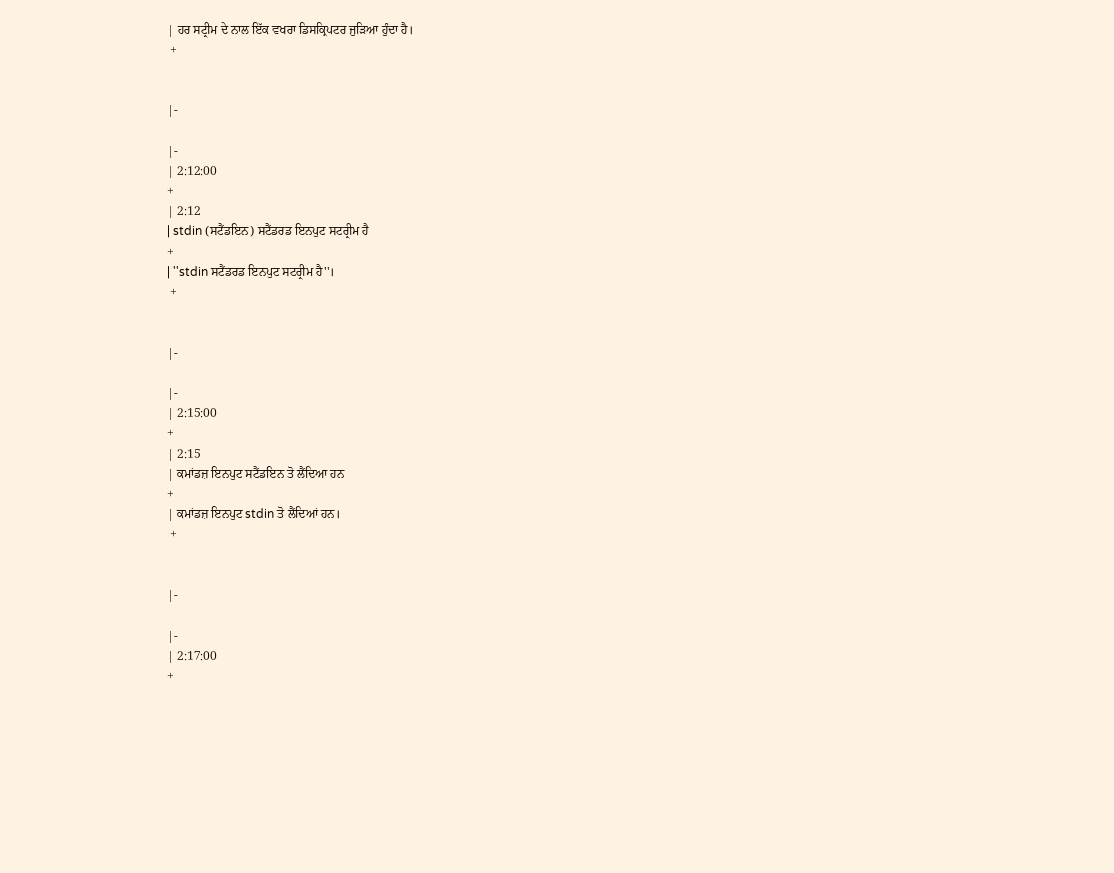| ਹਰ ਸਟ੍ਰੀਮ ਦੇ ਨਾਲ ਇੱਕ ਵਖਰਾ ਡਿਸਕ੍ਰਿਪਟਰ ਜੁੜਿਆ ਹੁੰਦਾ ਹੈ।
 +


|-

|-
| 2:12:00
+
| 2:12
| stdin (ਸਟੈਂਡਇਨ) ਸਟੈਂਡਰਡ ਇਨਪੁਟ ਸਟਰ੍ਰੀਮ ਹੈ
+
| ''stdin ਸਟੈਂਡਰਡ ਇਨਪੁਟ ਸਟਰ੍ਰੀਮ ਹੈ''।
 +


|-

|-
| 2:15:00
+
| 2:15
| ਕਮਾਂਡਜ਼ ਇਨਪੁਟ ਸਟੈਂਡਇਨ ਤੋ ਲੈਂਦਿਆ ਹਨ
+
| ਕਮਾਂਡਜ਼ ਇਨਪੁਟ stdin ਤੋ ਲੈਂਦਿਆਂ ਹਨ।
 +


|-

|-
| 2:17:00
+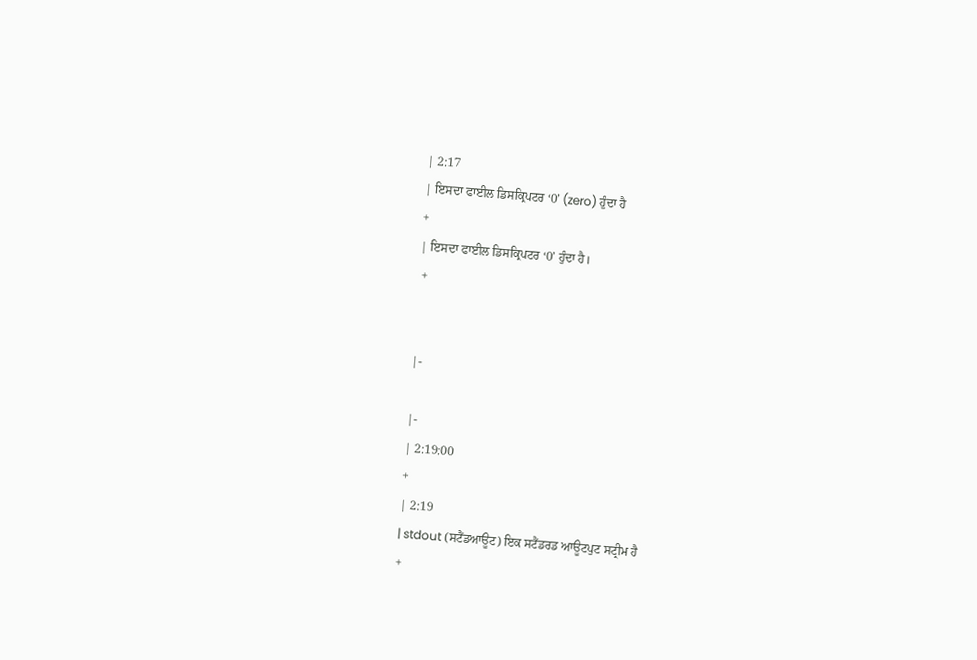| 2:17
| ਇਸਦਾ ਫਾਈਲ ਡਿਸਕ੍ਰਿਪਟਰ ‘0’ (zero) ਹੁੰਦਾ ਹੈ
+
| ਇਸਦਾ ਫਾਈਲ ਡਿਸਕ੍ਰਿਪਟਰ ‘0’ ਹੁੰਦਾ ਹੈ।
 +


|-

|-
| 2:19:00
+
| 2:19
| stdout (ਸਟੈਂਡਆਊਟ) ਇਕ ਸਟੈਂਡਰਡ ਆਊਟਪੁਟ ਸਟ੍ਰੀਮ ਹੈ
+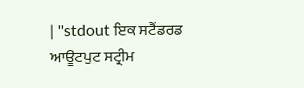| ''stdout ਇਕ ਸਟੈਂਡਰਡ ਆਊਟਪੁਟ ਸਟ੍ਰੀਮ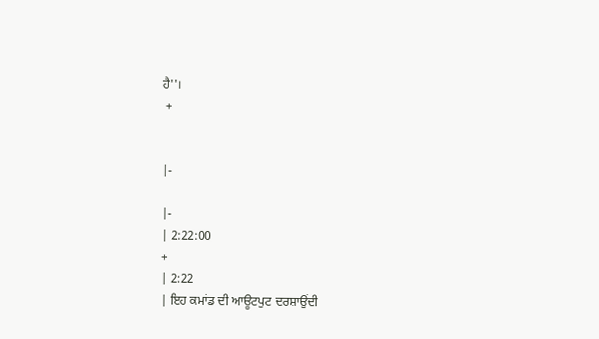ਹੈ''।
 +


|-

|-
| 2:22:00
+
| 2:22
| ਇਹ ਕਮਾਂਡ ਦੀ ਆਊਟਪੁਟ ਦਰਸ਼ਾਉਂਦੀ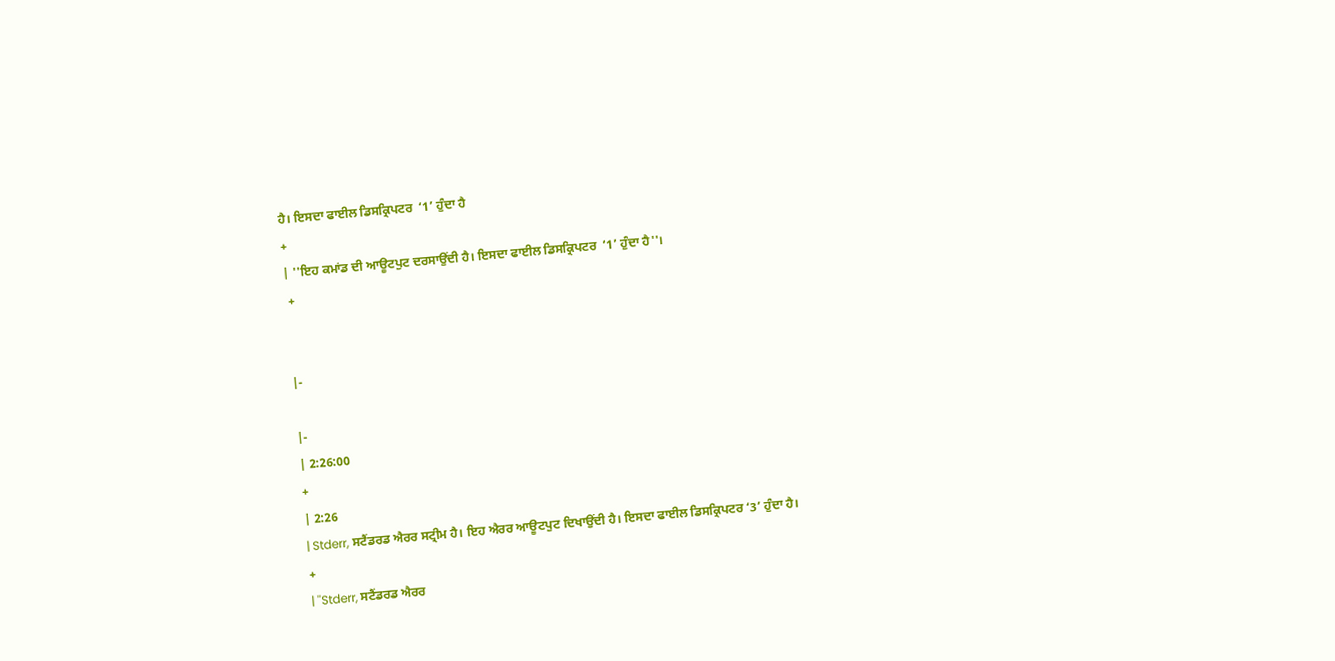ਹੈ। ਇਸਦਾ ਫਾਈਲ ਡਿਸਕ੍ਰਿਪਟਰ  ‘1’ ਹੁੰਦਾ ਹੈ
+
| ''ਇਹ ਕਮਾਂਡ ਦੀ ਆਊਟਪੁਟ ਦਰਸਾਉਂਦੀ ਹੈ। ਇਸਦਾ ਫਾਈਲ ਡਿਸਕ੍ਰਿਪਟਰ  ‘1’ ਹੁੰਦਾ ਹੈ''।
 +


|-

|-
| 2:26:00
+
| 2:26
| Stderr, ਸਟੈਂਡਰਡ ਐਰਰ ਸਟ੍ਰੀਮ ਹੈ। ਇਹ ਐਰਰ ਆਊਟਪੁਟ ਦਿਖਾਉਂਦੀ ਹੈ। ਇਸਦਾ ਫਾਈਲ ਡਿਸਕ੍ਰਿਪਟਰ ‘3’ ਹੁੰਦਾ ਹੈ।
+
| ''Stderr, ਸਟੈਂਡਰਡ ਐਰਰ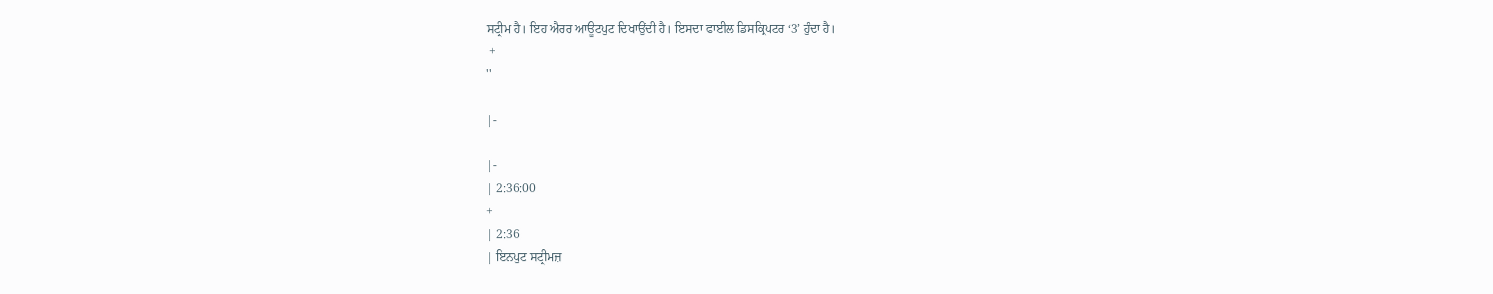ਸਟ੍ਰੀਮ ਹੈ। ਇਹ ਐਰਰ ਆਊਟਪੁਟ ਦਿਖਾਉਂਦੀ ਹੈ। ਇਸਦਾ ਫਾਈਲ ਡਿਸਕ੍ਰਿਪਟਰ ‘3’ ਹੁੰਦਾ ਹੈ।
 +
''

|-

|-
| 2:36:00
+
| 2:36
| ਇਨਪੁਟ ਸਟ੍ਰੀਮਜ਼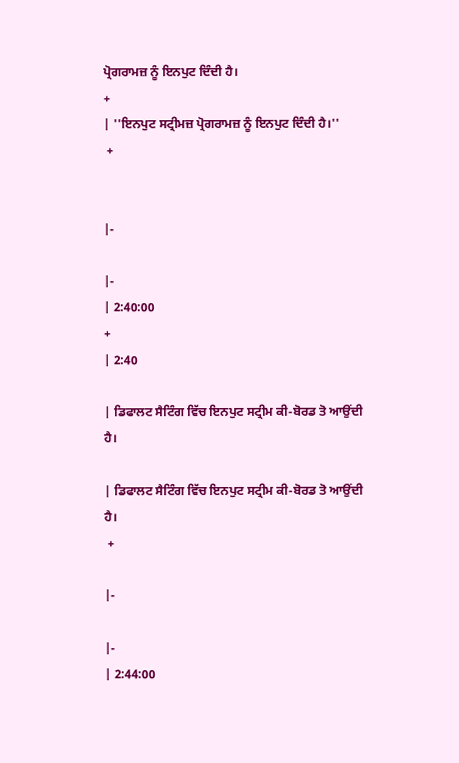ਪ੍ਰੋਗਰਾਮਜ਼ ਨੂੰ ਇਨਪੁਟ ਦਿੰਦੀ ਹੈ।
+
| ''ਇਨਪੁਟ ਸਟ੍ਰੀਮਜ਼ ਪ੍ਰੋਗਰਾਮਜ਼ ਨੂੰ ਇਨਪੁਟ ਦਿੰਦੀ ਹੈ।''
 +


|-

|-
| 2:40:00
+
| 2:40

| ਡਿਫਾਲਟ ਸੈਟਿੰਗ ਵਿੱਚ ਇਨਪੁਟ ਸਟ੍ਰੀਮ ਕੀ-ਬੋਰਡ ਤੋ ਆਉਂਦੀ ਹੈ।

| ਡਿਫਾਲਟ ਸੈਟਿੰਗ ਵਿੱਚ ਇਨਪੁਟ ਸਟ੍ਰੀਮ ਕੀ-ਬੋਰਡ ਤੋ ਆਉਂਦੀ ਹੈ।
 +

|-

|-
| 2:44:00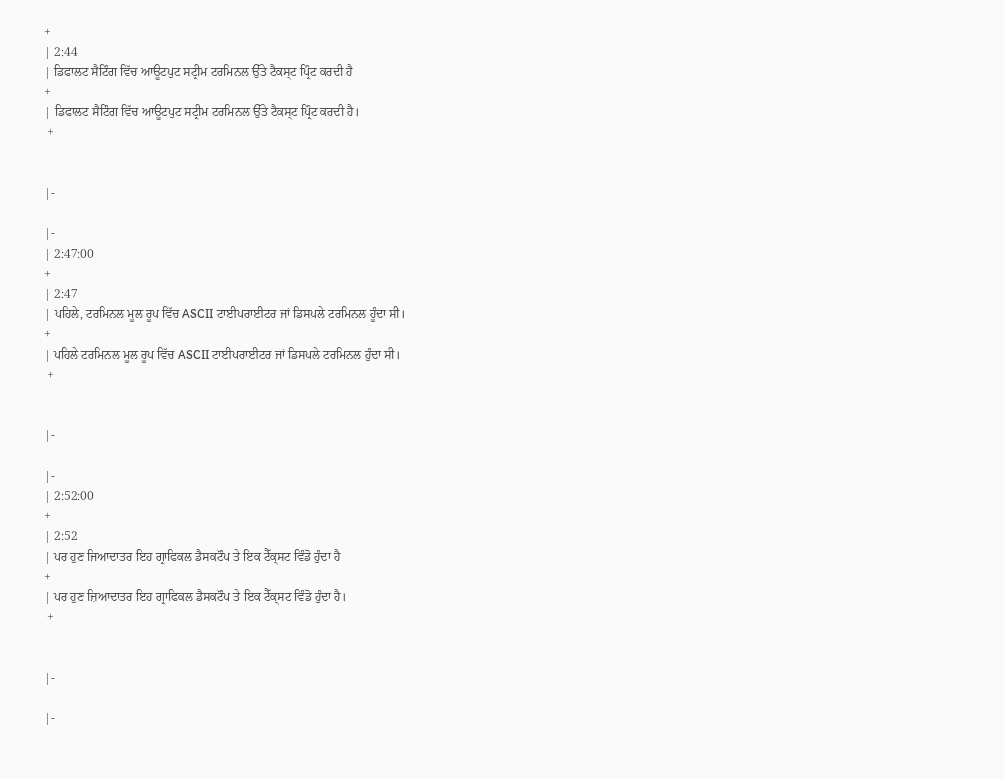+
| 2:44
| ਡਿਫਾਲਟ ਸੈਟਿੰਗ ਵਿੱਚ ਆਊਟਪੁਟ ਸਟ੍ਰੀਮ ਟਰਮਿਨਲ ਉੱਤੇ ਟੈਕਸ੍ਟ ਪ੍ਰਿੰਟ ਕਰਦੀ ਹੈ
+
| ਡਿਫਾਲਟ ਸੈਟਿੰਗ ਵਿੱਚ ਆਊਟਪੁਟ ਸਟ੍ਰੀਮ ਟਰਮਿਨਲ ਉੱਤੇ ਟੈਕਸ੍ਟ ਪ੍ਰਿੰਟ ਕਰਦੀ ਹੈ।
 +


|-

|-
| 2:47:00
+
| 2:47
| ਪਹਿਲੇ, ਟਰਮਿਨਲ ਮੂਲ ਰੂਪ ਵਿੱਚ ASCII ਟਾਈਪਰਾਈਟਰ ਜਾਂ ਡਿਸਪਲੇ ਟਰਮਿਨਲ ਹੂੰਦਾ ਸੀ।
+
| ਪਹਿਲੇ ਟਰਮਿਨਲ ਮੂਲ ਰੂਪ ਵਿੱਚ ASCII ਟਾਈਪਰਾਈਟਰ ਜਾਂ ਡਿਸਪਲੇ ਟਰਮਿਨਲ ਹੁੰਦਾ ਸੀ।
 +


|-

|-
| 2:52:00
+
| 2:52
| ਪਰ ਹੁਣ ਜਿਆਦਾਤਰ ਇਹ ਗ੍ਰਾਫਿਕਲ ਡੈਸਕਟੌਪ ਤੇ ਇਕ ਟੈੱਕ੍ਸਟ ਵਿੰਡੋ ਹੁੰਦਾ ਹੈ
+
| ਪਰ ਹੁਣ ਜ਼ਿਆਦਾਤਰ ਇਹ ਗ੍ਰਾਫਿਕਲ ਡੈਸਕਟੌਪ ਤੇ ਇਕ ਟੈੱਕ੍ਸਟ ਵਿੰਡੋ ਹੁੰਦਾ ਹੈ।
 +


|-

|-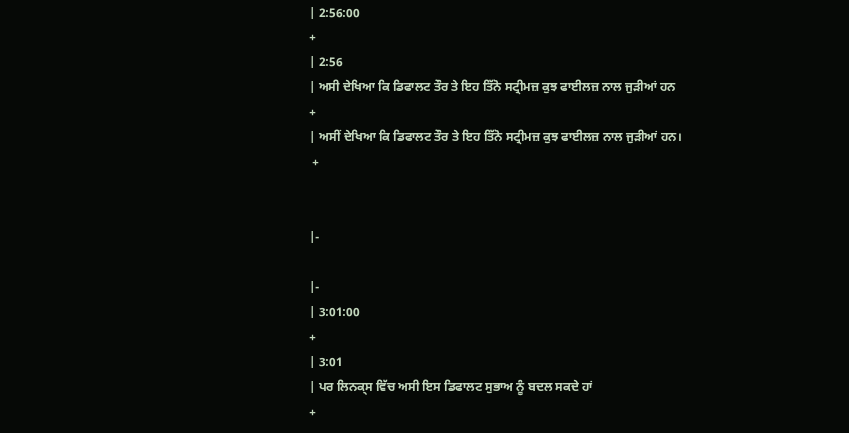| 2:56:00
+
| 2:56
| ਅਸੀ ਦੇਖਿਆ ਕਿ ਡਿਫਾਲਟ ਤੌਰ ਤੇ ਇਹ ਤਿੱਨੋ ਸਟ੍ਰੀਮਜ਼ ਕੁਝ ਫਾਈਲਜ਼ ਨਾਲ ਜੁੜੀਆਂ ਹਨ
+
| ਅਸੀਂ ਦੇਖਿਆ ਕਿ ਡਿਫਾਲਟ ਤੌਰ ਤੇ ਇਹ ਤਿੱਨੋ ਸਟ੍ਰੀਮਜ਼ ਕੁਝ ਫਾਈਲਜ਼ ਨਾਲ ਜੁੜੀਆਂ ਹਨ।
 +


|-

|-
| 3:01:00
+
| 3:01
| ਪਰ ਲਿਨਕ੍ਸ ਵਿੱਚ ਅਸੀ ਇਸ ਡਿਫਾਲਟ ਸੁਭਾਅ ਨੂੰ ਬਦਲ ਸਕਦੇ ਹਾਂ
+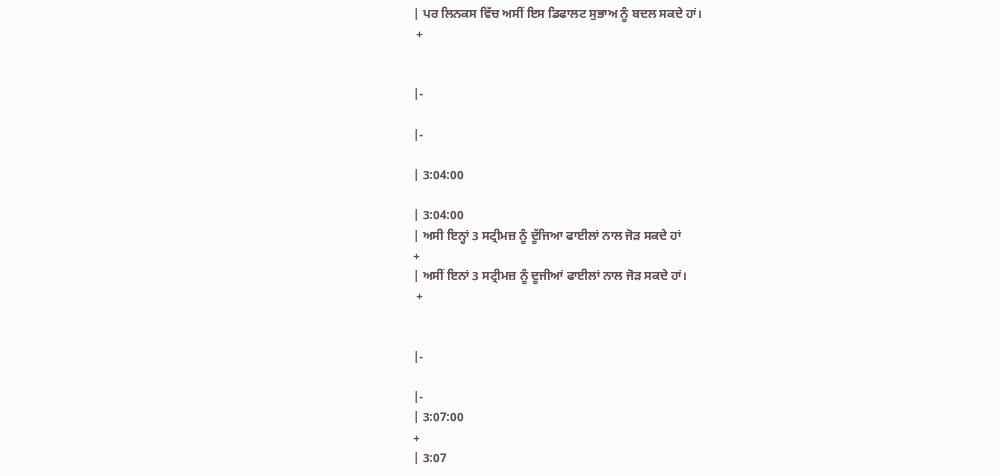| ਪਰ ਲਿਨਕਸ ਵਿੱਚ ਅਸੀਂ ਇਸ ਡਿਫਾਲਟ ਸੁਭਾਅ ਨੂੰ ਬਦਲ ਸਕਦੇ ਹਾਂ।
 +


|-

|-

| 3:04:00

| 3:04:00
| ਅਸੀ ਇਨ੍ਹਾਂ 3 ਸਟ੍ਰੀਮਜ਼ ਨੂੰ ਦੂੱਜਿਆ ਫਾਈਲਾਂ ਨਾਲ ਜੋੜ ਸਕਦੇ ਹਾਂ
+
| ਅਸੀਂ ਇਨਾਂ 3 ਸਟ੍ਰੀਮਜ਼ ਨੂੰ ਦੂਜੀਆਂ ਫਾਈਲਾਂ ਨਾਲ ਜੋੜ ਸਕਦੇ ਹਾਂ।
 +


|-

|-
| 3:07:00
+
| 3:07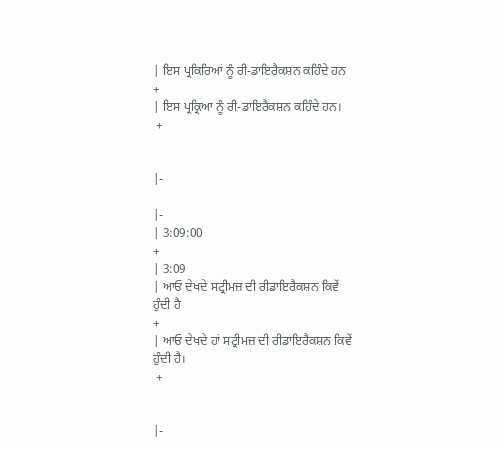| ਇਸ ਪ੍ਰਕਿਰਿਆਂ ਨੂੰ ਰੀ-ਡਾਇਰੈਕਸ਼ਨ ਕਹਿੰਦੇ ਹਨ
+
| ਇਸ ਪ੍ਰਕ੍ਰਿਆ ਨੂੰ ਰੀ-ਡਾਇਰੈਕਸ਼ਨ ਕਹਿੰਦੇ ਹਨ।
 +


|-

|-
| 3:09:00
+
| 3:09
| ਆਓ ਦੇਖਦੇ ਸਟ੍ਰੀਮਜ਼ ਦੀ ਰੀਡਾਇਰੈਕਸ਼ਨ ਕਿਵੇਂ ਹੁੰਦੀ ਹੈ
+
| ਆਓ ਦੇਖਦੇ ਹਾਂ ਸਟ੍ਰੀਮਜ਼ ਦੀ ਰੀਡਾਇਰੈਕਸ਼ਨ ਕਿਵੇਂ ਹੁੰਦੀ ਹੈ।
 +


|-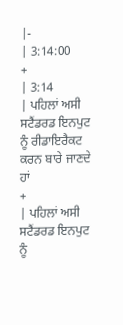|-
| 3:14:00
+
| 3:14
| ਪਹਿਲਾਂ ਅਸੀ ਸਟੈਂਡਰਡ ਇਨਪੁਟ ਨੂੰ ਰੀਡਾਇਰੈਕਟ ਕਰਨ ਬਾਰੇ ਜਾਣਦੇ ਹਾਂ
+
| ਪਹਿਲਾਂ ਅਸੀ ਸਟੈਂਡਰਡ ਇਨਪੁਟ ਨੂੰ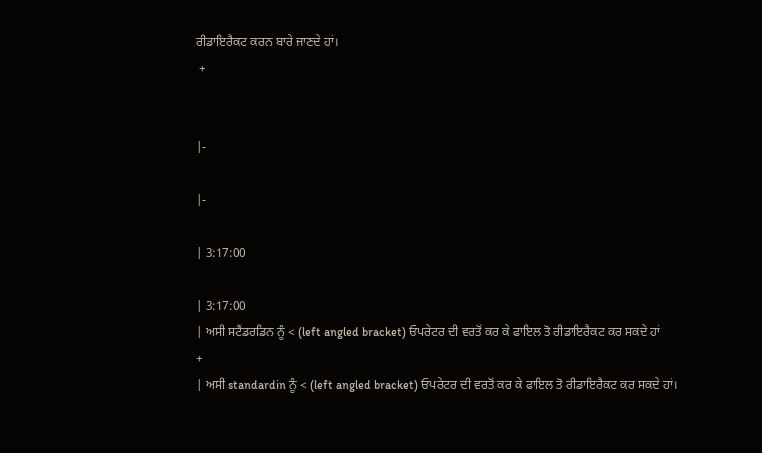ਰੀਡਾਇਰੈਕਟ ਕਰਨ ਬਾਰੇ ਜਾਣਦੇ ਹਾਂ।
 +


|-

|-

| 3:17:00

| 3:17:00
| ਅਸੀ ਸਟੈਂਡਰਡਿਨ ਨੂੰ < (left angled bracket) ਓਪਰੇਟਰ ਦੀ ਵਰਤੋਂ ਕਰ ਕੇ ਫਾਇਲ ਤੋ ਰੀਡਾਇਰੈਕਟ ਕਰ ਸਕਦੇ ਹਾਂ
+
| ਅਸੀ standardin ਨੂੰ < (left angled bracket) ਓਪਰੇਟਰ ਦੀ ਵਰਤੋਂ ਕਰ ਕੇ ਫਾਇਲ ਤੋ ਰੀਡਾਇਰੈਕਟ ਕਰ ਸਕਦੇ ਹਾਂ।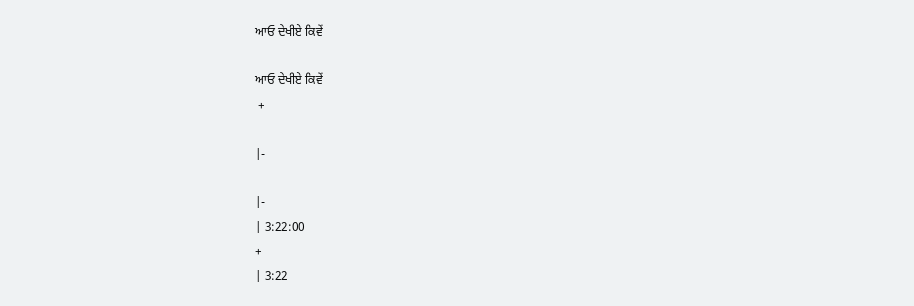ਆਓ ਦੇਖੀਏ ਕਿਵੇਂ

ਆਓ ਦੇਖੀਏ ਕਿਵੇਂ
 +

|-

|-
| 3:22:00
+
| 3:22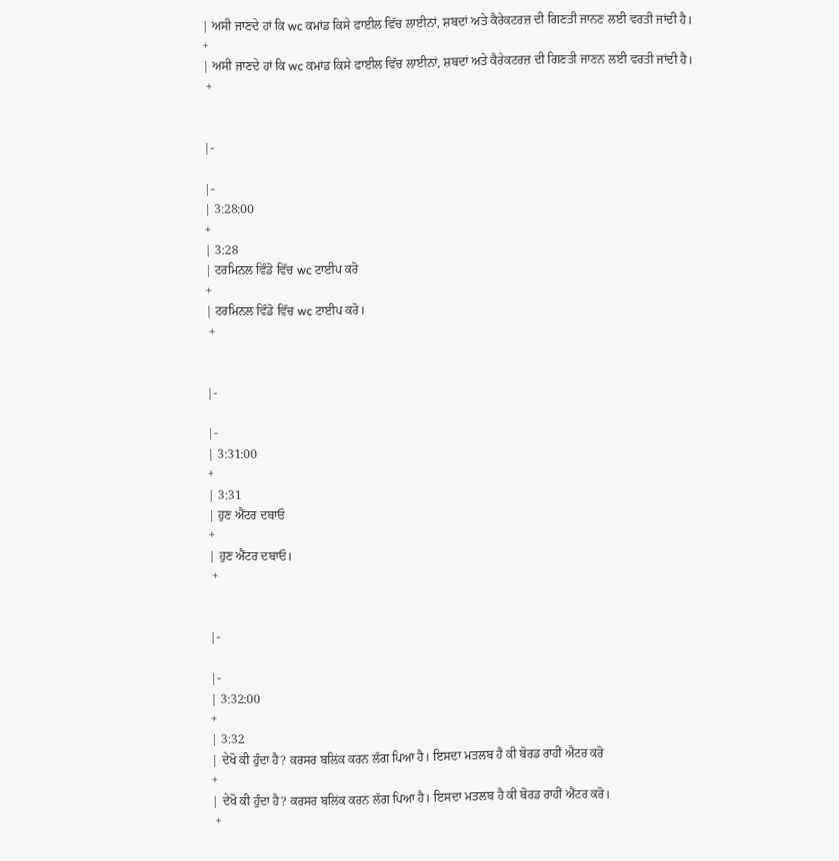| ਅਸੀ ਜਾਣਦੇ ਹਾਂ ਕਿ wc ਕਮਾਂਡ ਕਿਸੇ ਫਾਈਲ ਵਿੱਚ ਲਾਈਨਾਂ, ਸ਼ਬਦਾਂ ਅਤੇ ਕੈਰੇਕਟਰਜ਼ ਦੀ ਗਿਣਤੀ ਜਾਨਣ ਲਈ ਵਰਤੀ ਜਾਂਦੀ ਹੈ।
+
| ਅਸੀ ਜਾਣਦੇ ਹਾਂ ਕਿ wc ਕਮਾਂਡ ਕਿਸੇ ਫਾਈਲ ਵਿੱਚ ਲਾਈਨਾਂ, ਸ਼ਬਦਾਂ ਅਤੇ ਕੈਰੇਕਟਰਜ਼ ਦੀ ਗਿਣਤੀ ਜਾਣਨ ਲਈ ਵਰਤੀ ਜਾਂਦੀ ਹੈ।
 +


|-

|-
| 3:28:00
+
| 3:28
| ਟਰਮਿਨਲ ਵਿੰਡੋ ਵਿੱਚ wc ਟਾਈਪ ਕਰੋ
+
| ਟਰਮਿਨਲ ਵਿੰਡੋ ਵਿੱਚ wc ਟਾਈਪ ਕਰੋ।
 +


|-

|-
| 3:31:00
+
| 3:31
| ਹੁਣ ਐਂਟਰ ਦਬਾਓ
+
| ਹੁਣ ਐਂਟਰ ਦਬਾਓ।
 +


|-

|-
| 3:32:00
+
| 3:32
| ਦੇਖੋ ਕੀ ਹੁੰਦਾ ਹੈ? ਕਰਸਰ ਬਲਿਂਕ ਕਰਨ ਲੱਗ ਪਿਆ ਹੈ। ਇਸਦਾ ਮਤਲਬ ਹੈ ਕੀ ਬੋਰਡ ਰਾਹੀਂ ਐਂਟਰ ਕਰੋ
+
| ਦੇਖੋ ਕੀ ਹੁੰਦਾ ਹੈ? ਕਰਸਰ ਬਲਿਂਕ ਕਰਨ ਲੱਗ ਪਿਆ ਹੈ। ਇਸਦਾ ਮਤਲਬ ਹੈ ਕੀ ਬੋਰਡ ਰਾਹੀਂ ਐਂਟਰ ਕਰੋ।
 +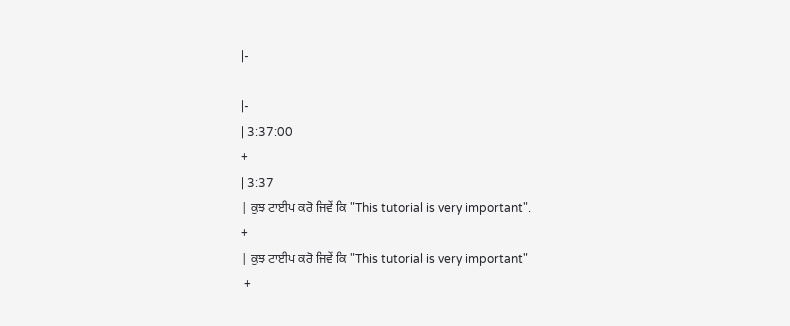|-

|-
| 3:37:00
+
| 3:37
| ਕੁਝ ਟਾਈਪ ਕਰੋ ਜਿਵੇਂ ਕਿ "This tutorial is very important".
+
| ਕੁਝ ਟਾਈਪ ਕਰੋ ਜਿਵੇਂ ਕਿ "This tutorial is very important"
 +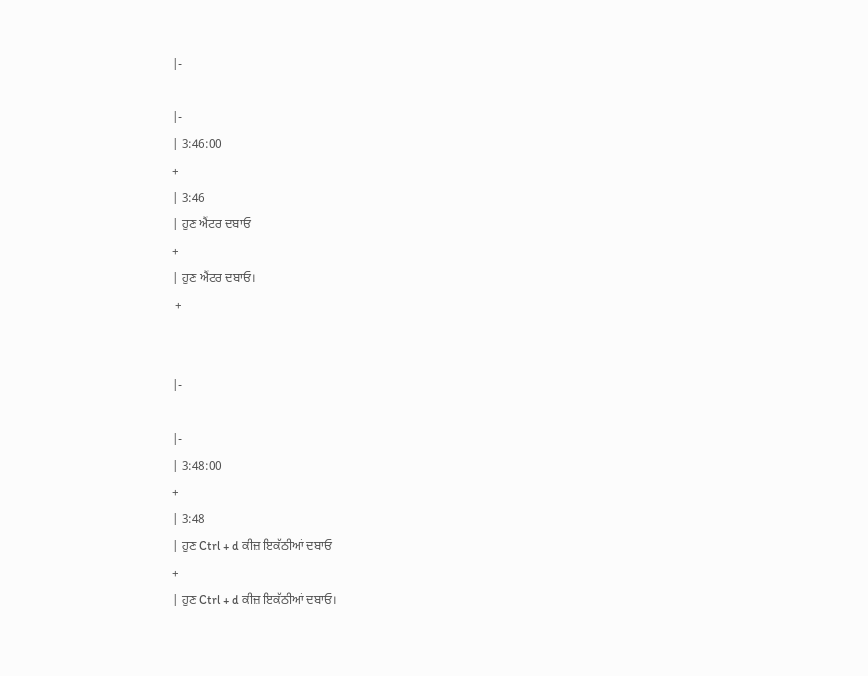|-

|-
| 3:46:00
+
| 3:46
| ਹੁਣ ਐਂਟਰ ਦਬਾਓ
+
| ਹੁਣ ਐਂਟਰ ਦਬਾਓ।
 +


|-

|-
| 3:48:00
+
| 3:48
| ਹੁਣ Ctrl + d ਕੀਜ਼ ਇਕੱਠੀਆਂ ਦਬਾਓ
+
| ਹੁਣ Ctrl + d ਕੀਜ਼ ਇਕੱਠੀਆਂ ਦਬਾਓ।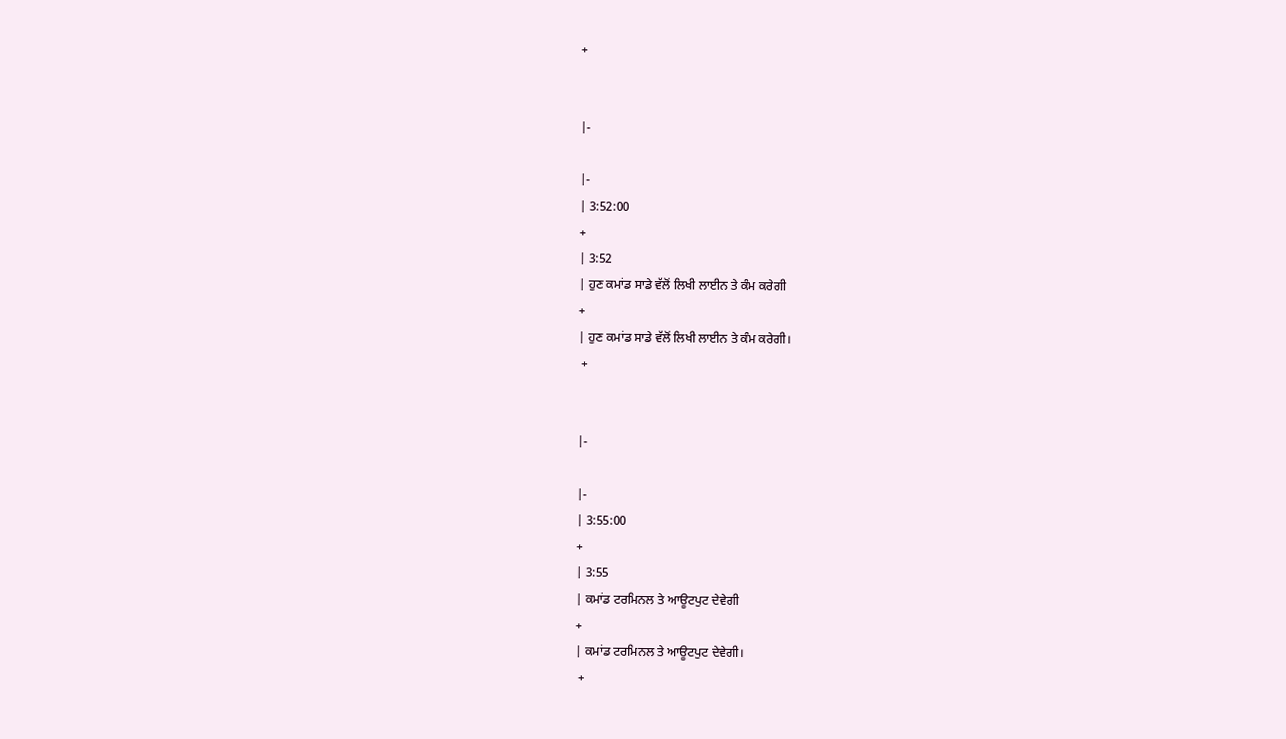+


|-

|-
| 3:52:00
+
| 3:52
| ਹੁਣ ਕਮਾਂਡ ਸਾਡੇ ਵੱਲੋਂ ਲਿਖੀ ਲਾਈਨ ਤੇ ਕੰਮ ਕਰੇਗੀ
+
| ਹੁਣ ਕਮਾਂਡ ਸਾਡੇ ਵੱਲੋਂ ਲਿਖੀ ਲਾਈਨ ਤੇ ਕੰਮ ਕਰੇਗੀ।
 +


|-

|-
| 3:55:00
+
| 3:55
| ਕਮਾਂਡ ਟਰਮਿਨਲ ਤੇ ਆਊਟਪੁਟ ਦੇਵੇਗੀ
+
| ਕਮਾਂਡ ਟਰਮਿਨਲ ਤੇ ਆਊਟਪੁਟ ਦੇਵੇਗੀ।
 +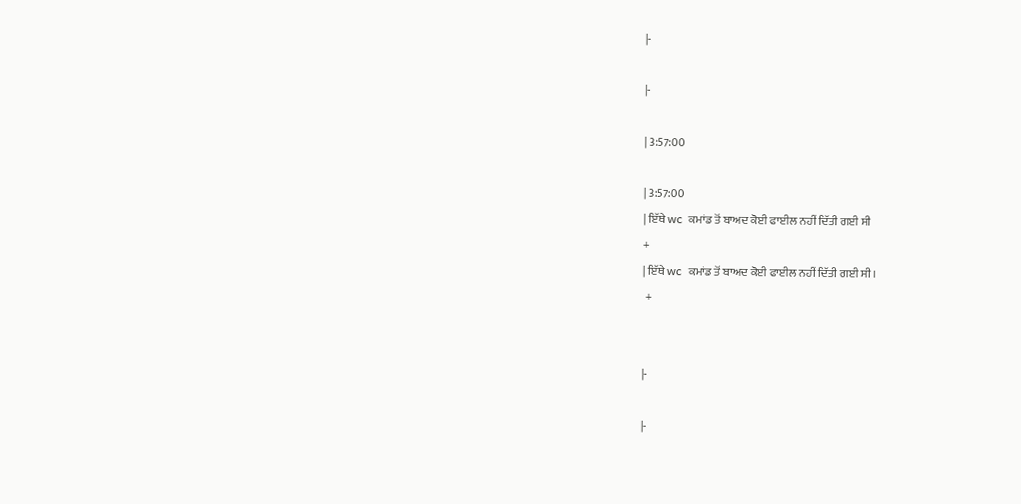|-

|-

| 3:57:00

| 3:57:00
| ਇੱਥੇ wc  ਕਮਾਂਡ ਤੋਂ ਬਾਅਦ ਕੋਈ ਫਾਈਲ ਨਹੀਂ ਦਿੱਤੀ ਗਈ ਸੀ
+
| ਇੱਥੇ wc  ਕਮਾਂਡ ਤੋਂ ਬਾਅਦ ਕੋਈ ਫਾਈਲ ਨਹੀਂ ਦਿੱਤੀ ਗਈ ਸੀ।
 +


|-

|-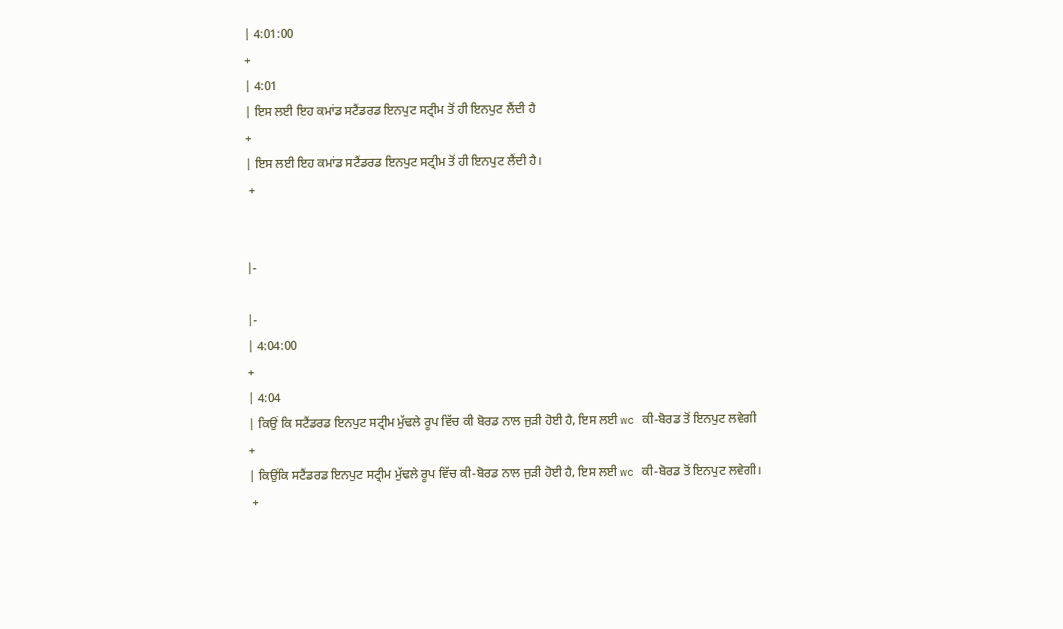| 4:01:00
+
| 4:01
| ਇਸ ਲਈ ਇਹ ਕਮਾਂਡ ਸਟੈਂਡਰਡ ਇਨਪੁਟ ਸਟ੍ਰੀਮ ਤੋਂ ਹੀ ਇਨਪੁਟ ਲੈਂਦੀ ਹੈ
+
| ਇਸ ਲਈ ਇਹ ਕਮਾਂਡ ਸਟੈਂਡਰਡ ਇਨਪੁਟ ਸਟ੍ਰੀਮ ਤੋਂ ਹੀ ਇਨਪੁਟ ਲੈਂਦੀ ਹੈ।
 +


|-

|-
| 4:04:00
+
| 4:04
| ਕਿਉਂ ਕਿ ਸਟੈਂਡਰਡ ਇਨਪੁਟ ਸਟ੍ਰੀਮ ਮੁੱਢਲੇ ਰੂਪ ਵਿੱਚ ਕੀ ਬੋਰਡ ਨਾਲ ਜੁੜੀ ਹੋਈ ਹੈ, ਇਸ ਲਈ wc ਕੀ-ਬੋਰਡ ਤੋਂ ਇਨਪੁਟ ਲਵੇਗੀ
+
| ਕਿਉਂਕਿ ਸਟੈਂਡਰਡ ਇਨਪੁਟ ਸਟ੍ਰੀਮ ਮੁੱਢਲੇ ਰੂਪ ਵਿੱਚ ਕੀ-ਬੋਰਡ ਨਾਲ ਜੁੜੀ ਹੋਈ ਹੈ, ਇਸ ਲਈ wc ਕੀ-ਬੋਰਡ ਤੋਂ ਇਨਪੁਟ ਲਵੇਗੀ।
 +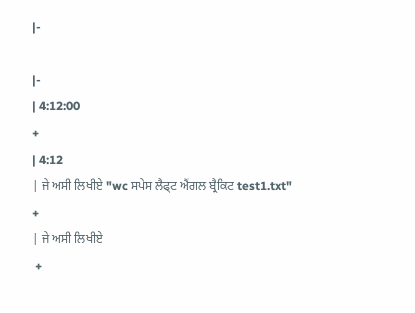|-

|-
| 4:12:00
+
| 4:12
| ਜੇ ਅਸੀ ਲਿਖੀਏ "wc ਸਪੇਸ ਲੈਫ੍ਟ ਐਂਗਲ ਬ੍ਰੈਕਿਟ test1.txt"
+
| ਜੇ ਅਸੀ ਲਿਖੀਏ
 +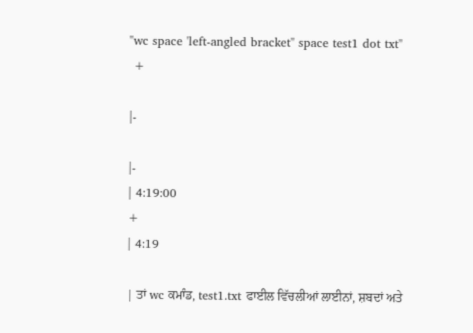"wc space 'left-angled bracket" space test1 dot txt"
 +

|-

|-
| 4:19:00
+
| 4:19

| ਤਾਂ wc ਕਮਾੰਡ, test1.txt ਫਾਈਲ ਵਿੱਚਲੀਆਂ ਲਾਈਨਾਂ, ਸ਼ਬਦਾਂ ਅਤੇ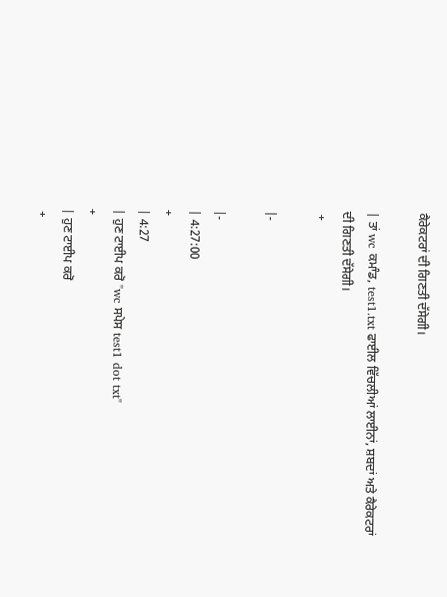ਕੈਰੇਕਟਰਾਂ ਦੀ ਗਿਣਤੀ ਦੱਸੇਗੀ।

| ਤਾਂ wc ਕਮਾੰਡ, test1.txt ਫਾਈਲ ਵਿੱਚਲੀਆਂ ਲਾਈਨਾਂ, ਸ਼ਬਦਾਂ ਅਤੇ ਕੈਰੇਕਟਰਾਂ ਦੀ ਗਿਣਤੀ ਦੱਸੇਗੀ।
 +

|-

|-
| 4:27:00
+
| 4:27
| ਹੁਣ ਟਾਈਪ ਕਰੋ "wc ਸਪੇਸ test1 dot txt"
+
| ਹੁਣ ਟਾਈਪ ਕਰੋ
 +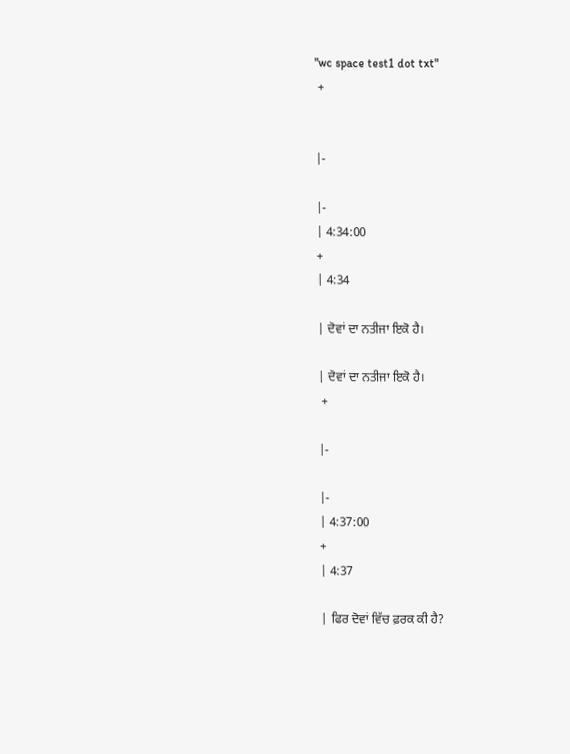"wc space test1 dot txt"
 +


|-

|-
| 4:34:00
+
| 4:34

| ਦੋਵਾਂ ਦਾ ਨਤੀਜਾ ਇਕੋ ਹੈ।

| ਦੋਵਾਂ ਦਾ ਨਤੀਜਾ ਇਕੋ ਹੈ।
 +

|-

|-
| 4:37:00
+
| 4:37

| ਫਿਰ ਦੋਵਾਂ ਵਿੱਚ ਫ਼ਰਕ ਕੀ ਹੈ?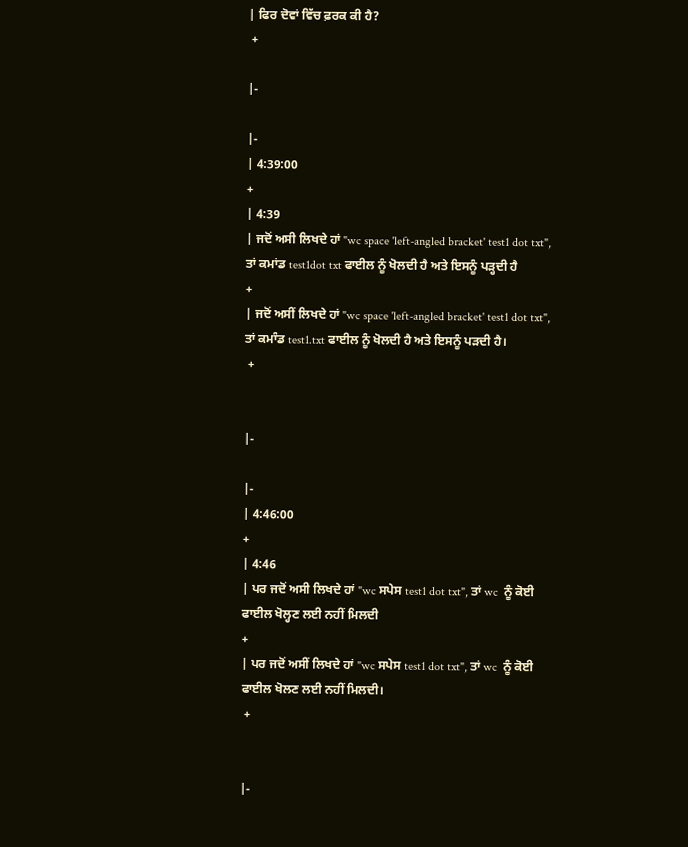| ਫਿਰ ਦੋਵਾਂ ਵਿੱਚ ਫ਼ਰਕ ਕੀ ਹੈ?
 +

|-

|-
| 4:39:00
+
| 4:39
| ਜਦੋਂ ਅਸੀ ਲਿਖਦੇ ਹਾਂ "wc space 'left-angled bracket' test1 dot txt", ਤਾਂ ਕਮਾਂਡ test1dot txt ਫਾਈਲ ਨੂੰ ਖੋਲਦੀ ਹੈ ਅਤੇ ਇਸਨੂੰ ਪੜ੍ਹਦੀ ਹੈ
+
| ਜਦੋਂ ਅਸੀਂ ਲਿਖਦੇ ਹਾਂ "wc space 'left-angled bracket' test1 dot txt", ਤਾਂ ਕਮਾੰਡ test1.txt ਫਾਈਲ ਨੂੰ ਖੋਲਦੀ ਹੈ ਅਤੇ ਇਸਨੂੰ ਪੜਦੀ ਹੈ।
 +


|-

|-
| 4:46:00
+
| 4:46
| ਪਰ ਜਦੋਂ ਅਸੀ ਲਿਖਦੇ ਹਾਂ "wc ਸਪੇਸ test1 dot txt", ਤਾਂ wc  ਨੂੰ ਕੋਈ ਫਾਈਲ ਖੋਲ੍ਹਣ ਲਈ ਨਹੀਂ ਮਿਲਦੀ
+
| ਪਰ ਜਦੋਂ ਅਸੀਂ ਲਿਖਦੇ ਹਾਂ "wc ਸਪੇਸ test1 dot txt", ਤਾਂ wc  ਨੂੰ ਕੋਈ ਫਾਈਲ ਖੋਲਣ ਲਈ ਨਹੀਂ ਮਿਲਦੀ।
 +


|-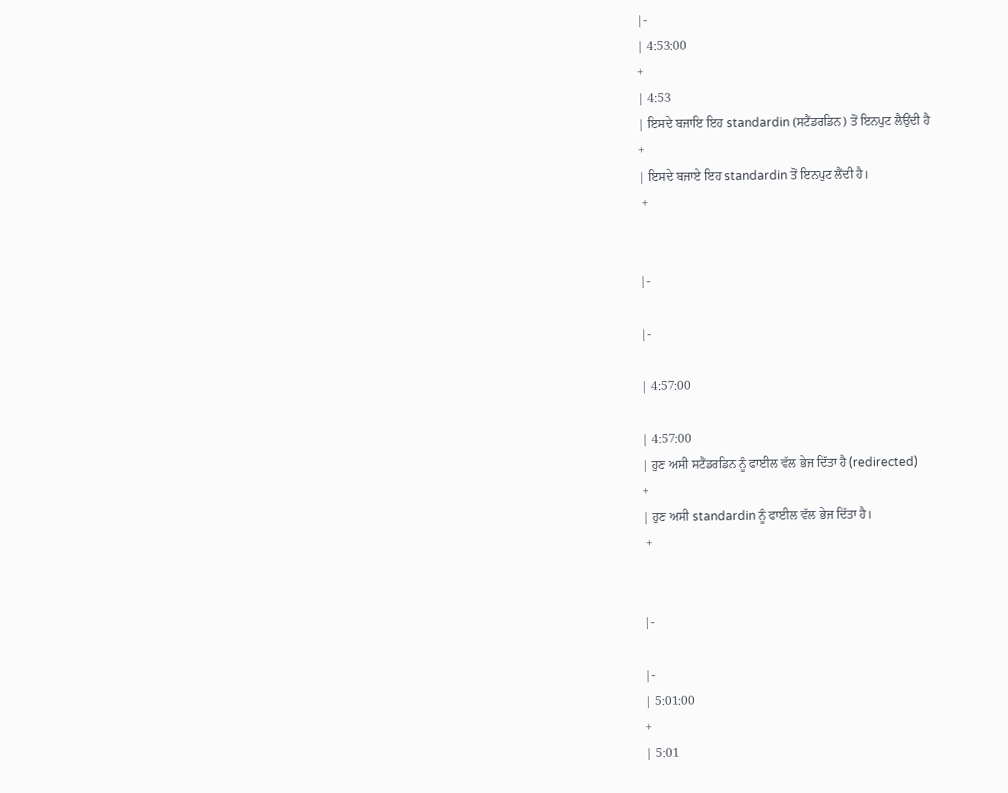|-
| 4:53:00
+
| 4:53
| ਇਸਦੇ ਬਜਾਇ ਇਹ standardin (ਸਟੈਂਡਰਡਿਨ) ਤੋਂ ਇਨਪੁਟ ਲੈਉਂਦੀ ਹੈ
+
| ਇਸਦੇ ਬਜਾਏ ਇਹ standardin ਤੋਂ ਇਨਪੁਟ ਲੈਂਦੀ ਹੈ।
 +


|-

|-

| 4:57:00

| 4:57:00
| ਹੁਣ ਅਸੀ ਸਟੈਂਡਰਡਿਨ ਨੂੰ ਫਾਈਲ ਵੱਲ ਭੇਜ ਦਿੱਤਾ ਹੈ (redirected)
+
| ਹੁਣ ਅਸੀ standardin ਨੂੰ ਫਾਈਲ ਵੱਲ ਭੇਜ ਦਿੱਤਾ ਹੈ।
 +


|-

|-
| 5:01:00
+
| 5:01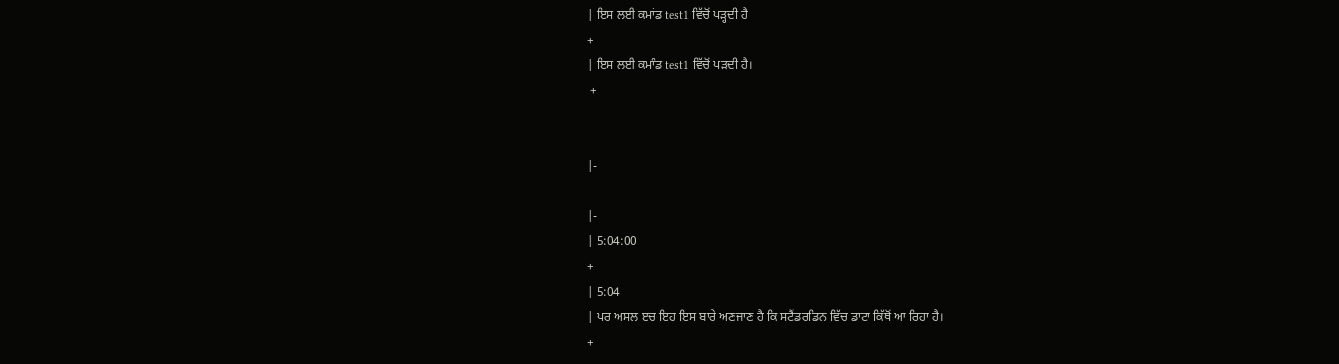| ਇਸ ਲਈ ਕਮਾਂਡ test1 ਵਿੱਚੋਂ ਪੜ੍ਹਦੀ ਹੈ
+
| ਇਸ ਲਈ ਕਮਾੰਡ test1 ਵਿੱਚੋਂ ਪੜਦੀ ਹੈ।
 +


|-

|-
| 5:04:00
+
| 5:04
| ਪਰ ਅਸਲ ੲਚ ਇਹ ਇਸ ਬਾਰੇ ਅਣਜਾਣ ਹੈ ਕਿ ਸਟੈਂਡਰਡਿਨ ਵਿੱਚ ਡਾਟਾ ਕਿੱਥੋਂ ਆ ਰਿਹਾ ਹੈ।
+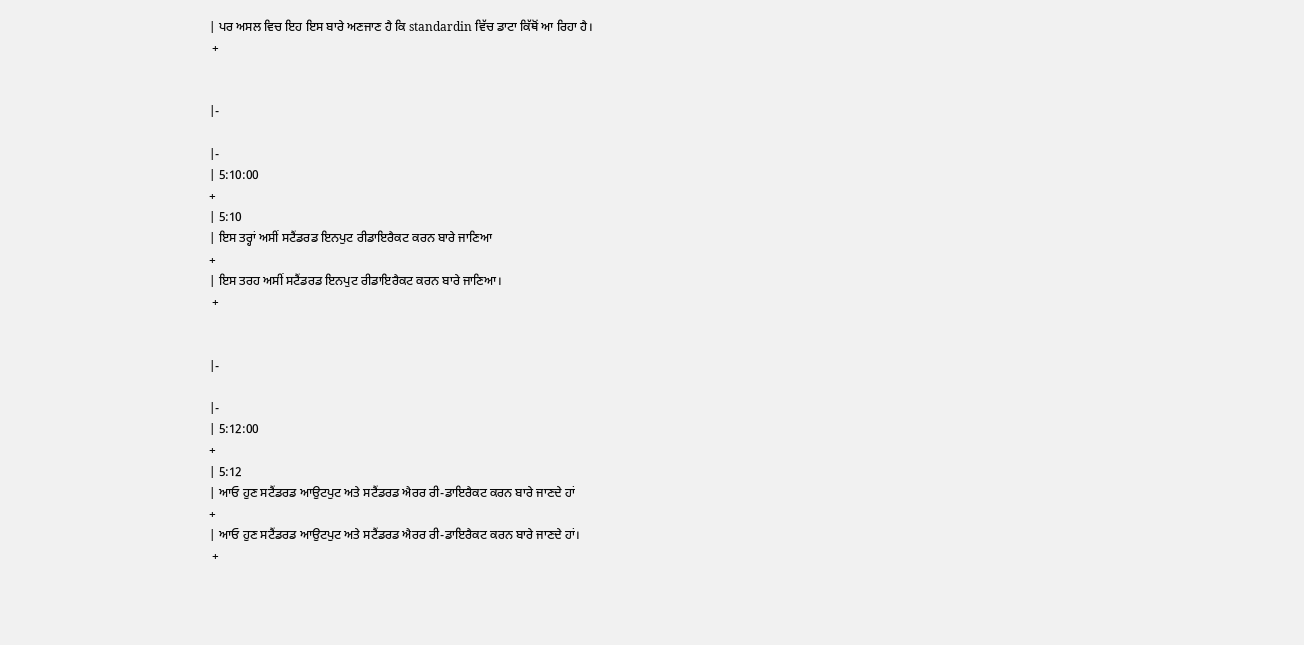| ਪਰ ਅਸਲ ਵਿਚ ਇਹ ਇਸ ਬਾਰੇ ਅਣਜਾਣ ਹੈ ਕਿ standardin ਵਿੱਚ ਡਾਟਾ ਕਿੱਥੋਂ ਆ ਰਿਹਾ ਹੈ।
 +


|-

|-
| 5:10:00
+
| 5:10
| ਇਸ ਤਰ੍ਹਾਂ ਅਸੀਂ ਸਟੈਂਡਰਡ ਇਨਪੁਟ ਰੀਡਾਇਰੈਕਟ ਕਰਨ ਬਾਰੇ ਜਾਣਿਆ
+
| ਇਸ ਤਰਹ ਅਸੀਂ ਸਟੈਂਡਰਡ ਇਨਪੁਟ ਰੀਡਾਇਰੈਕਟ ਕਰਨ ਬਾਰੇ ਜਾਣਿਆ।
 +


|-

|-
| 5:12:00
+
| 5:12
| ਆਓ ਹੁਣ ਸਟੈਂਡਰਡ ਆਉਟਪੁਟ ਅਤੇ ਸਟੈਂਡਰਡ ਐਰਰ ਰੀ-ਡਾਇਰੈਕਟ ਕਰਨ ਬਾਰੇ ਜਾਣਦੇ ਹਾਂ
+
| ਆਓ ਹੁਣ ਸਟੈਂਡਰਡ ਆਉਟਪੁਟ ਅਤੇ ਸਟੈਂਡਰਡ ਐਰਰ ਰੀ-ਡਾਇਰੈਕਟ ਕਰਨ ਬਾਰੇ ਜਾਣਦੇ ਹਾਂ।
 +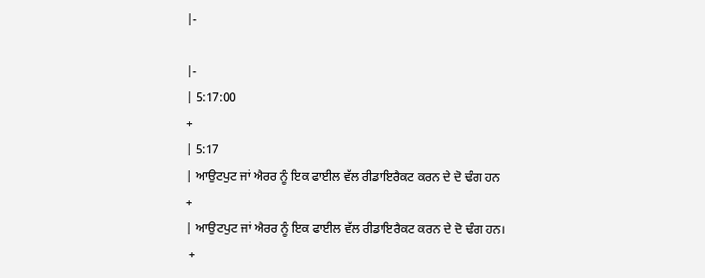|-

|-
| 5:17:00
+
| 5:17
| ਆਉਟਪੁਟ ਜਾਂ ਐਰਰ ਨੂੰ ਇਕ ਫਾਈਲ ਵੱਲ ਰੀਡਾਇਰੈਕਟ ਕਰਨ ਦੇ ਦੋ ਢੰਗ ਹਨ
+
| ਆਉਟਪੁਟ ਜਾਂ ਐਰਰ ਨੂੰ ਇਕ ਫਾਈਲ ਵੱਲ ਰੀਡਾਇਰੈਕਟ ਕਰਨ ਦੇ ਦੋ ਢੰਗ ਹਨ।
 +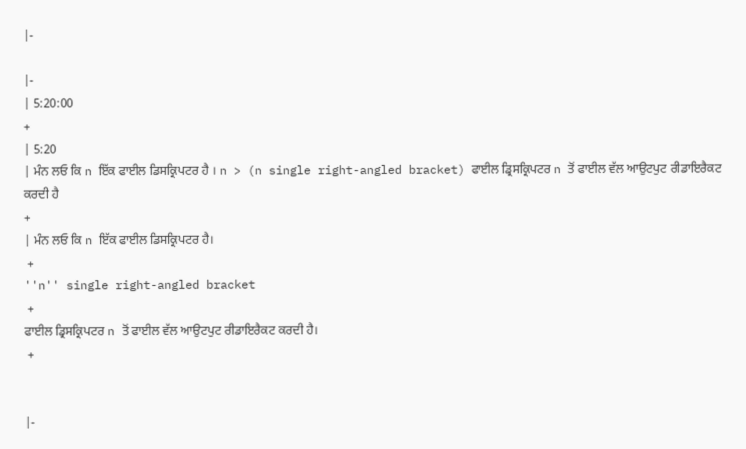|-

|-
| 5:20:00
+
| 5:20
| ਮੰਨ ਲਓ ਕਿ n ਇੱਕ ਫਾਈਲ ਡਿਸਕ੍ਰਿਪਟਰ ਹੈ । n > (n single right-angled bracket) ਫਾਈਲ ਡ੍ਰਿਸਕ੍ਰਿਪਟਰ n ਤੋਂ ਫਾਈਲ ਵੱਲ ਆਉਟਪੁਟ ਰੀਡਾਇਰੈਕਟ ਕਰਦੀ ਹੈ
+
| ਮੰਨ ਲਓ ਕਿ n ਇੱਕ ਫਾਈਲ ਡਿਸਕ੍ਰਿਪਟਰ ਹੈ।
 +
''n'' single right-angled bracket
 +
ਫਾਈਲ ਡ੍ਰਿਸਕ੍ਰਿਪਟਰ n ਤੋਂ ਫਾਈਲ ਵੱਲ ਆਉਟਪੁਟ ਰੀਡਾਇਰੈਕਟ ਕਰਦੀ ਹੈ।
 +


|-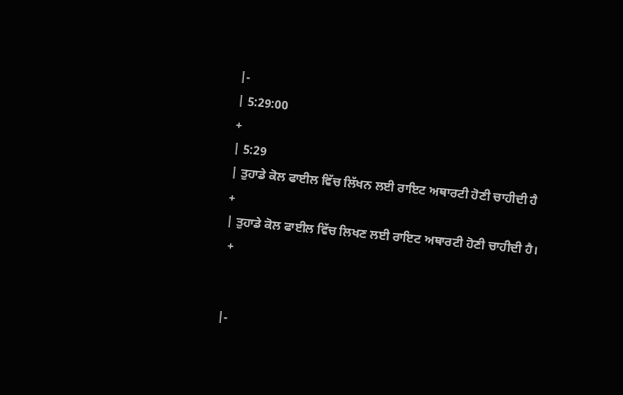|-
| 5:29:00
+
| 5:29
| ਤੁਹਾਡੇ ਕੋਲ ਫਾਈਲ ਵਿੱਚ ਲਿੱਖਨ ਲਈ ਰਾਇਟ ਅਥਾਰਟੀ ਹੋਣੀ ਚਾਹੀਦੀ ਹੈ
+
| ਤੁਹਾਡੇ ਕੋਲ ਫਾਈਲ ਵਿੱਚ ਲਿਖਣ ਲਈ ਰਾਇਟ ਅਥਾਰਟੀ ਹੋਣੀ ਚਾਹੀਦੀ ਹੈ।
 +


|-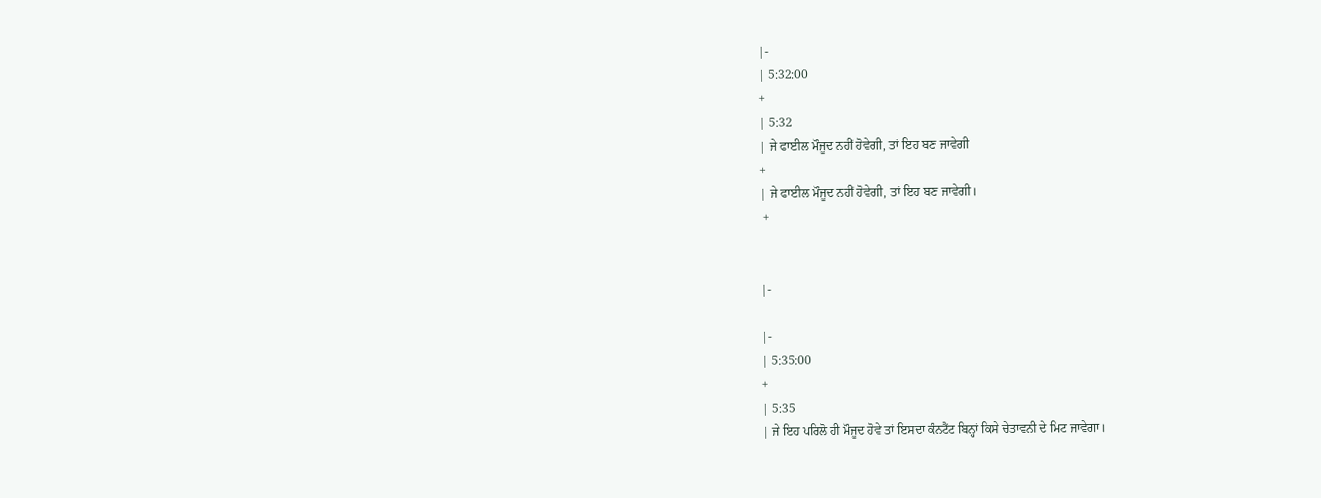|-
| 5:32:00
+
| 5:32
| ਜੇ ਫਾਈਲ ਮੌਜੂਦ ਨਹੀਂ ਹੋਵੇਗੀ, ਤਾਂ ਇਹ ਬਣ ਜਾਵੇਗੀ
+
| ਜੇ ਫਾਈਲ ਮੌਜੂਦ ਨਹੀਂ ਹੋਵੇਗੀ, ਤਾਂ ਇਹ ਬਣ ਜਾਵੇਗੀ।
 +


|-

|-
| 5:35:00
+
| 5:35
| ਜੇ ਇਹ ਪਰਿਲੋ ਹੀ ਮੌਜੂਦ ਹੋਵੇ ਤਾਂ ਇਸਦਾ ਕੰਨਟੈਂਟ ਬਿਨ੍ਹਾਂ ਕਿਸੇ ਚੇਤਾਵਨੀ ਦੇ ਮਿਟ ਜਾਵੇਗਾ।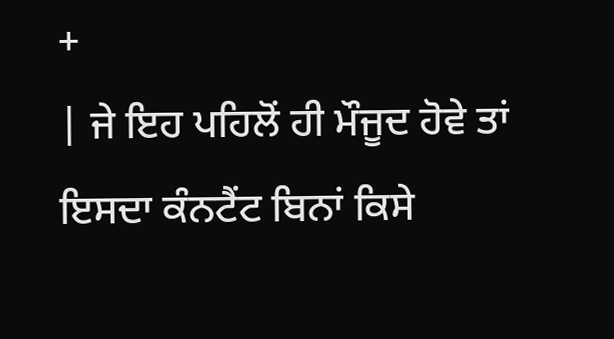+
| ਜੇ ਇਹ ਪਹਿਲੋਂ ਹੀ ਮੌਜੂਦ ਹੋਵੇ ਤਾਂ ਇਸਦਾ ਕੰਨਟੈਂਟ ਬਿਨਾਂ ਕਿਸੇ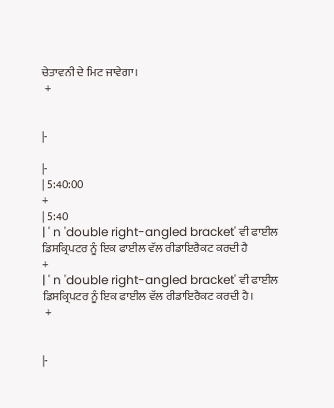ਚੇਤਾਵਨੀ ਦੇ ਮਿਟ ਜਾਵੇਗਾ।
 +


|-

|-
| 5:40:00
+
| 5:40
| ' n 'double right-angled bracket' ਵੀ ਫਾਈਲ ਡਿਸਕ੍ਰਿਪਟਰ ਨੂੰ ਇਕ ਫਾਈਲ ਵੱਲ ਰੀਡਾਇਰੈਕਟ ਕਰਦੀ ਹੈ
+
| ' n 'double right-angled bracket' ਵੀ ਫਾਈਲ ਡਿਸਕ੍ਰਿਪਟਰ ਨੂੰ ਇਕ ਫਾਈਲ ਵੱਲ ਰੀਡਾਇਰੈਕਟ ਕਰਦੀ ਹੈ।
 +


|-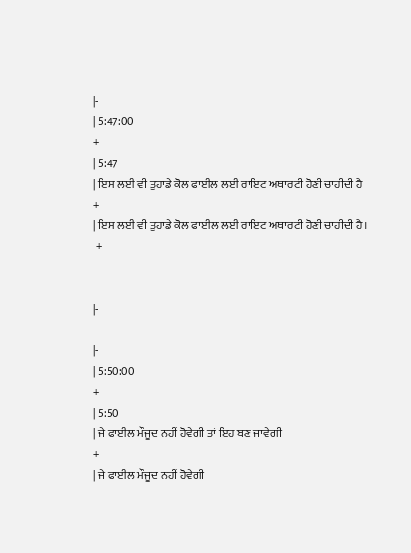|-
| 5:47:00
+
| 5:47
| ਇਸ ਲਈ ਵੀ ਤੁਹਾਡੇ ਕੋਲ ਫਾਈਲ ਲਈ ਰਾਇਟ ਅਥਾਰਟੀ ਹੋਣੀ ਚਾਹੀਦੀ ਹੈ
+
| ਇਸ ਲਈ ਵੀ ਤੁਹਾਡੇ ਕੋਲ ਫਾਈਲ ਲਈ ਰਾਇਟ ਅਥਾਰਟੀ ਹੋਣੀ ਚਾਹੀਦੀ ਹੈ।
 +


|-

|-
| 5:50:00
+
| 5:50
| ਜੇ ਫਾਈਲ ਮੌਜੂਦ ਨਹੀਂ ਹੋਵੇਗੀ ਤਾਂ ਇਹ ਬਣ ਜਾਵੇਗੀ
+
| ਜੇ ਫਾਈਲ ਮੌਜੂਦ ਨਹੀਂ ਹੋਵੇਗੀ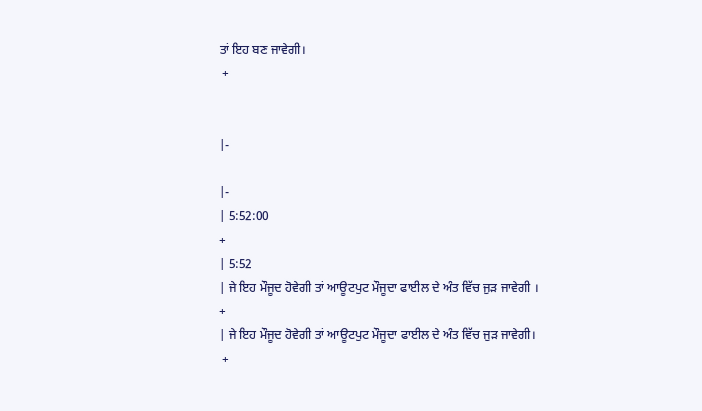ਤਾਂ ਇਹ ਬਣ ਜਾਵੇਗੀ।
 +


|-

|-
| 5:52:00
+
| 5:52
| ਜੇ ਇਹ ਮੌਜੂਦ ਹੋਵੇਗੀ ਤਾਂ ਆਊਟਪੁਟ ਮੌਜੂਦਾ ਫਾਈਲ ਦੇ ਅੰਤ ਵਿੱਚ ਜੁੜ ਜਾਵੇਗੀ ।
+
| ਜੇ ਇਹ ਮੌਜੂਦ ਹੋਵੇਗੀ ਤਾਂ ਆਊਟਪੁਟ ਮੌਜੂਦਾ ਫਾਈਲ ਦੇ ਅੰਤ ਵਿੱਚ ਜੁੜ ਜਾਵੇਗੀ।
 +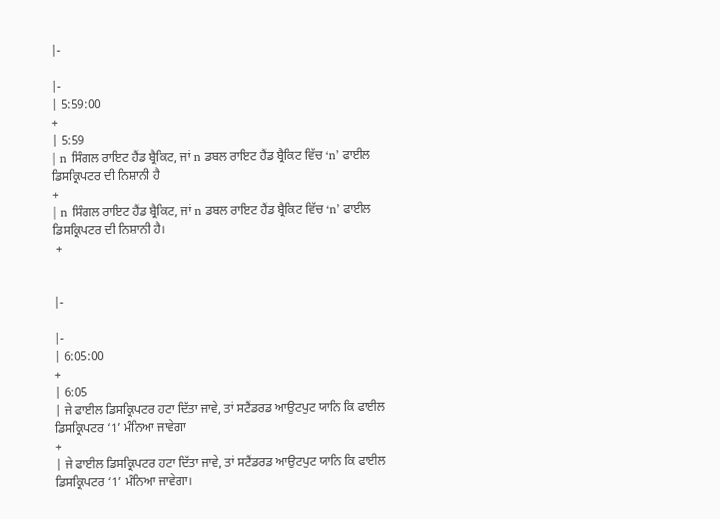|-

|-
| 5:59:00
+
| 5:59
| n ਸਿੰਗਲ ਰਾਇਟ ਹੈਂਡ ਬ੍ਰੈਕਿਟ, ਜਾਂ n ਡਬਲ ਰਾਇਟ ਹੈਂਡ ਬ੍ਰੈਕਿਟ ਵਿੱਚ ‘n’ ਫਾਈਲ ਡਿਸਕ੍ਰਿਪਟਰ ਦੀ ਨਿਸ਼ਾਨੀ ਹੈ
+
| n ਸਿੰਗਲ ਰਾਇਟ ਹੈਂਡ ਬ੍ਰੈਕਿਟ, ਜਾਂ n ਡਬਲ ਰਾਇਟ ਹੈਂਡ ਬ੍ਰੈਕਿਟ ਵਿੱਚ ‘n’ ਫਾਈਲ ਡਿਸਕ੍ਰਿਪਟਰ ਦੀ ਨਿਸ਼ਾਨੀ ਹੈ।
 +


|-

|-
| 6:05:00
+
| 6:05
| ਜੇ ਫਾਈਲ ਡਿਸਕ੍ਰਿਪਟਰ ਹਟਾ ਦਿੱਤਾ ਜਾਵੇ, ਤਾਂ ਸਟੈਂਡਰਡ ਆਉਟਪੁਟ ਯਾਨਿ ਕਿ ਫਾਈਲ ਡਿਸਕ੍ਰਿਪਟਰ ‘1’ ਮੰਨਿਆ ਜਾਵੇਗਾ
+
| ਜੇ ਫਾਈਲ ਡਿਸਕ੍ਰਿਪਟਰ ਹਟਾ ਦਿੱਤਾ ਜਾਵੇ, ਤਾਂ ਸਟੈਂਡਰਡ ਆਉਟਪੁਟ ਯਾਨਿ ਕਿ ਫਾਈਲ ਡਿਸਕ੍ਰਿਪਟਰ ‘1’ ਮੰਨਿਆ ਜਾਵੇਗਾ।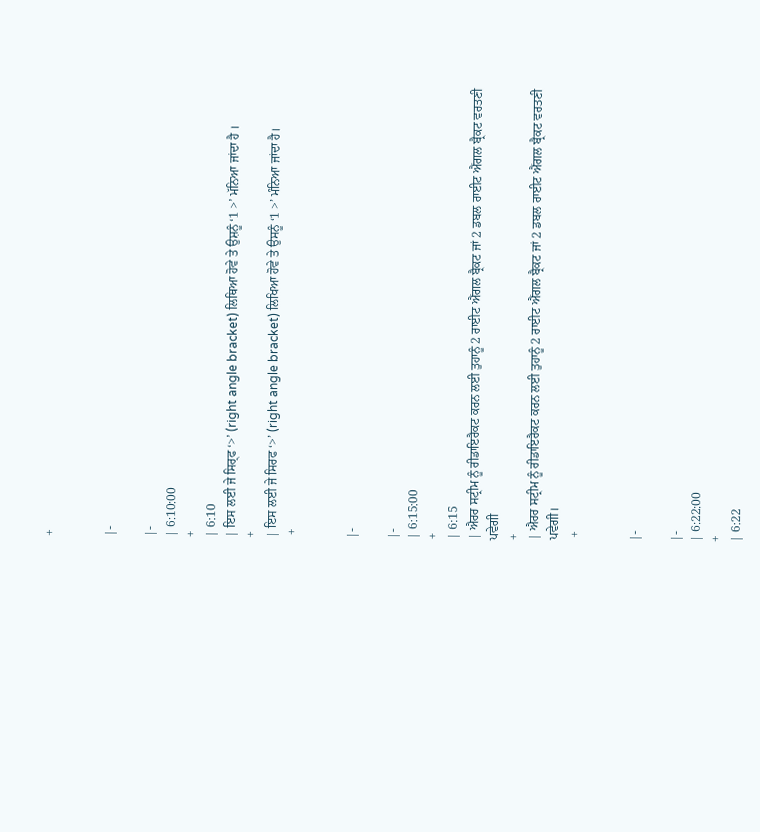+


|-

|-
| 6:10:00
+
| 6:10
| ਇਸ ਲਈ ਜੇ ਸਿਰ੍ਫ ‘>’ (right angle bracket) ਲਿਥਿਆ ਹੋਵੇ ਤੇ ਉਸ਼ਨੂੰ ‘1 >’ ਮੱਨਿਆ ਜਾਂਦਾ ਹੈ ।
+
| ਇਸ ਲਈ ਜੇ ਸਿਰਫ ‘>’ (right angle bracket) ਲਿਖਿਆ ਹੋਵੇ ਤੇ ਉਸਨੂੰ ‘1 >’ ਮੰਨਿਆ ਜਾਂਦਾ ਹੈ।
 +


|-

|-
| 6:15:00
+
| 6:15
| ਐਰਰ ਸਟ੍ਰੀਮ ਨੂੰ ਰੀਡਾਇਰੈਕਟ ਕਰਨ ਲਈ ਤੁਹਾਨੂੰ 2 ਰਾਈਟ ਐਂਗਲ ਬ੍ਰੈਕਟ ਜਾਂ 2 ਡਬਲ ਰਾਈਟ ਐਂਗਲ ਬ੍ਰੈਕਟ ਵਰਤਣੀ ਪਵੇਗੀ
+
| ਐਰਰ ਸਟ੍ਰੀਮ ਨੂੰ ਰੀਡਾਇਰੈਕਟ ਕਰਨ ਲਈ ਤੁਹਾਨੂੰ 2 ਰਾਈਟ ਐਂਗਲ ਬ੍ਰੈਕਟ ਜਾਂ 2 ਡਬਲ ਰਾਈਟ ਐਂਗਲ ਬ੍ਰੈਕਟ ਵਰਤਣੀ ਪਵੇਗੀ।
 +


|-

|-
| 6:22:00
+
| 6:22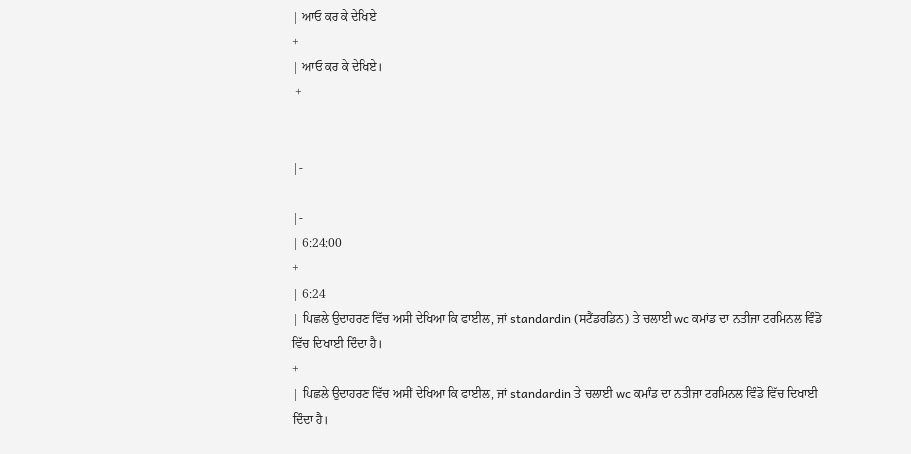| ਆਓ ਕਰ ਕੇ ਦੇਖਿਏ
+
| ਆਓ ਕਰ ਕੇ ਦੇਖਿਏ।
 +


|-

|-
| 6:24:00
+
| 6:24
| ਪਿਛਲੇ ਉਦਾਹਰਣ ਵਿੱਚ ਅਸੀ ਦੇਖਿਆ ਕਿ ਫਾਈਲ, ਜਾਂ standardin (ਸਟੈਂਡਰਡਿਨ) ਤੇ ਚਲਾਈ wc ਕਮਾਂਡ ਦਾ ਨਤੀਜਾ ਟਰਮਿਨਲ ਵਿੰਡੋ ਵਿੱਚ ਦਿਖਾਈ ਦਿੰਦਾ ਹੈ।
+
| ਪਿਛਲੇ ਉਦਾਹਰਣ ਵਿੱਚ ਅਸੀਂ ਦੇਖਿਆ ਕਿ ਫਾਈਲ, ਜਾਂ standardin ਤੇ ਚਲਾਈ wc ਕਮਾੰਡ ਦਾ ਨਤੀਜਾ ਟਰਮਿਨਲ ਵਿੰਡੋ ਵਿੱਚ ਦਿਖਾਈ ਦਿੰਦਾ ਹੈ।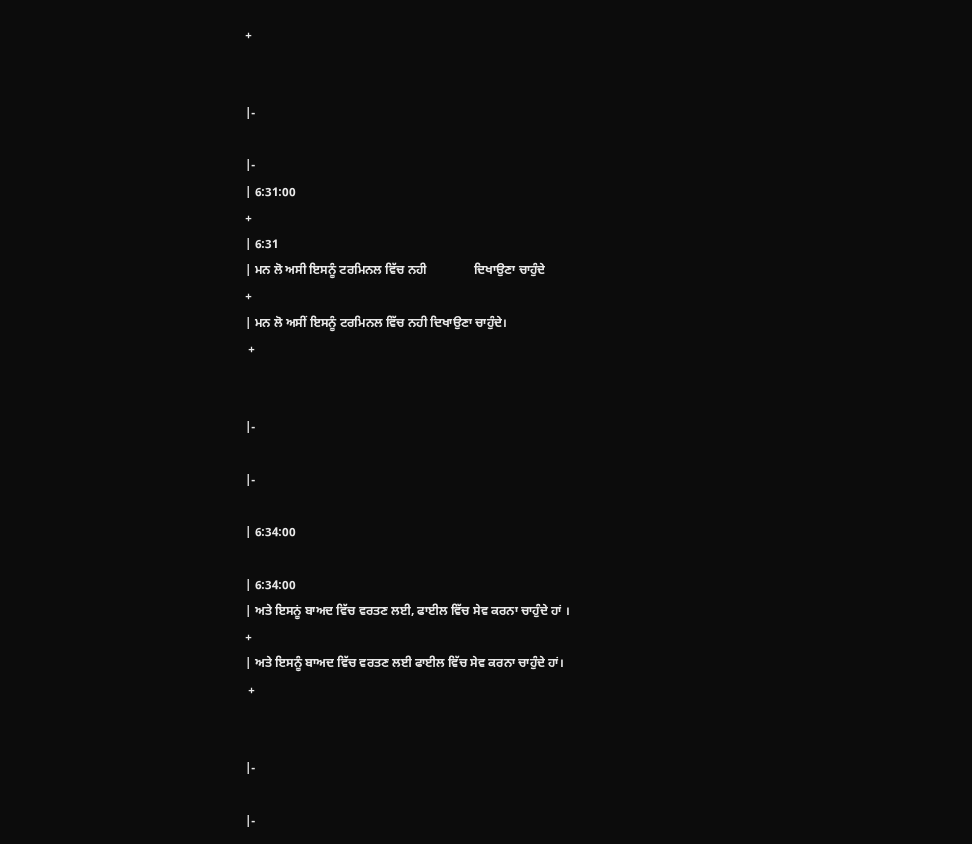+


|-

|-
| 6:31:00
+
| 6:31
| ਮਨ ਲੋ ਅਸੀ ਇਸਨੂੰ ਟਰਮਿਨਲ ਵਿੱਚ ਨਹੀ               ਦਿਖਾਉਣਾ ਚਾਹੁੰਦੇ
+
| ਮਨ ਲੋ ਅਸੀਂ ਇਸਨੂੰ ਟਰਮਿਨਲ ਵਿੱਚ ਨਹੀ ਦਿਖਾਉਣਾ ਚਾਹੁੰਦੇ।
 +


|-

|-

| 6:34:00

| 6:34:00
| ਅਤੇ ਇਸਨੂਂ ਬਾਅਦ ਵਿੱਚ ਵਰਤਣ ਲਈ, ਫਾਈਲ ਵਿੱਚ ਸੇਵ ਕਰਨਾ ਚਾਹੁੰਦੇ ਹਾਂ ।
+
| ਅਤੇ ਇਸਨੂੰ ਬਾਅਦ ਵਿੱਚ ਵਰਤਣ ਲਈ ਫਾਈਲ ਵਿੱਚ ਸੇਵ ਕਰਨਾ ਚਾਹੁੰਦੇ ਹਾਂ।
 +


|-

|-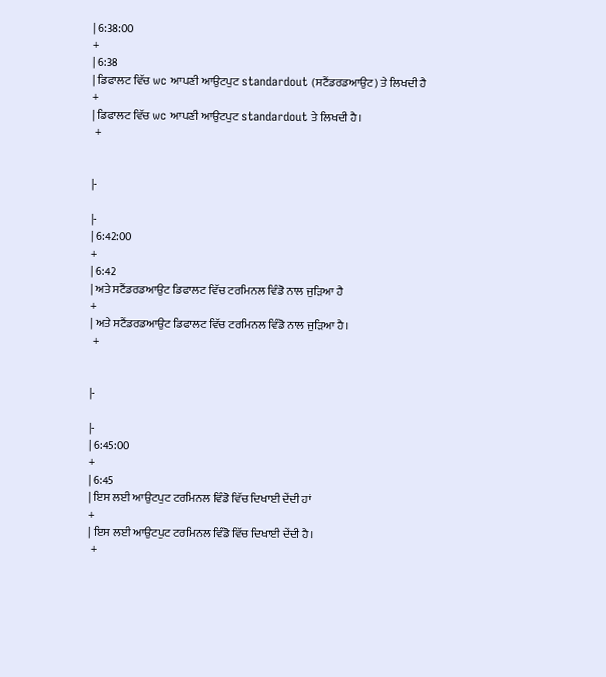| 6:38:00
+
| 6:38
| ਡਿਫਾਲਟ ਵਿੱਚ wc ਆਪਣੀ ਆਉਟਪੁਟ standardout (ਸਟੈਂਡਰਡਆਉਟ) ਤੇ ਲਿਖਦੀ ਹੈ
+
| ਡਿਫਾਲਟ ਵਿੱਚ wc ਆਪਣੀ ਆਉਟਪੁਟ standardout ਤੇ ਲਿਖਦੀ ਹੈ।
 +


|-

|-
| 6:42:00
+
| 6:42
| ਅਤੇ ਸਟੈਂਡਰਡਆਉਟ ਡਿਫਾਲਟ ਵਿੱਚ ਟਰਮਿਨਲ ਵਿੰਡੋ ਨਾਲ ਜੁੜਿਆ ਹੈ
+
| ਅਤੇ ਸਟੈਂਡਰਡਆਉਟ ਡਿਫਾਲਟ ਵਿੱਚ ਟਰਮਿਨਲ ਵਿੰਡੋ ਨਾਲ ਜੁੜਿਆ ਹੈ।
 +


|-

|-
| 6:45:00
+
| 6:45
| ਇਸ ਲਈ ਆਉਟਪੁਟ ਟਰਮਿਨਲ ਵਿੰਡੋ ਵਿੱਚ ਦਿਖਾਈ ਦੇਂਦੀ ਹਾਂ
+
| ਇਸ ਲਈ ਆਉਟਪੁਟ ਟਰਮਿਨਲ ਵਿੰਡੋ ਵਿੱਚ ਦਿਖਾਈ ਦੇਂਦੀ ਹੈ।
 +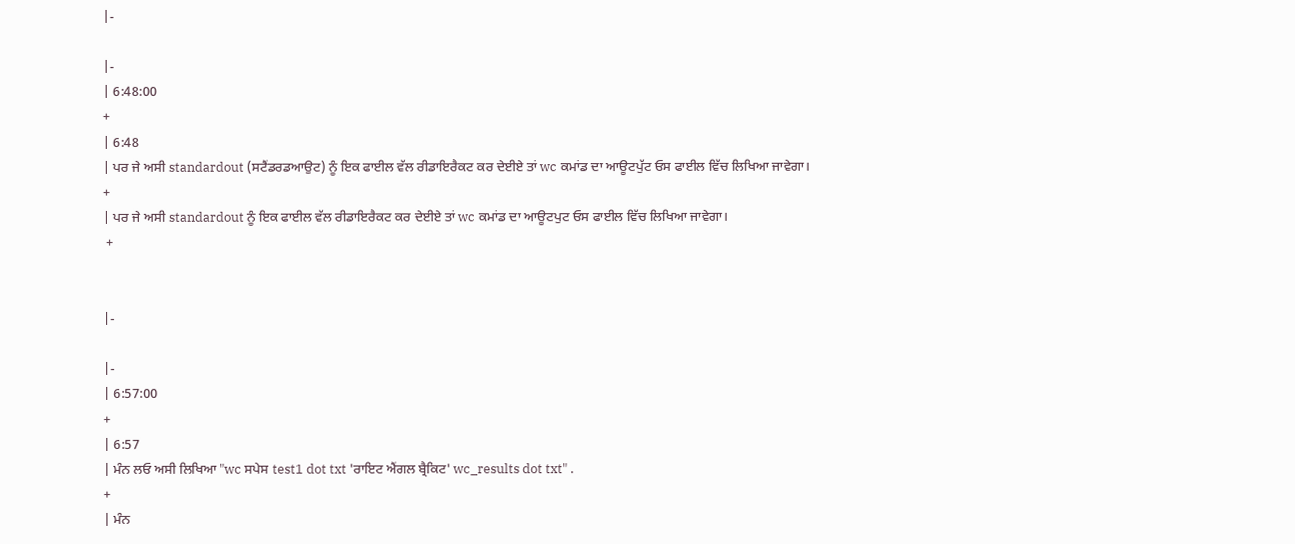|-

|-
| 6:48:00
+
| 6:48
| ਪਰ ਜੇ ਅਸੀ standardout (ਸਟੈਂਡਰਡਆਉਟ) ਨੂੰ ਇਕ ਫਾਈਲ ਵੱਲ ਰੀਡਾਇਰੈਕਟ ਕਰ ਦੇਈਏ ਤਾਂ wc ਕਮਾਂਡ ਦਾ ਆਊਟਪੁੱਟ ਓਸ ਫਾਈਲ ਵਿੱਚ ਲਿਖਿਆ ਜਾਵੇਗਾ।
+
| ਪਰ ਜੇ ਅਸੀ standardout ਨੂੰ ਇਕ ਫਾਈਲ ਵੱਲ ਰੀਡਾਇਰੈਕਟ ਕਰ ਦੇਈਏ ਤਾਂ wc ਕਮਾਂਡ ਦਾ ਆਊਟਪੁਟ ਓਸ ਫਾਈਲ ਵਿੱਚ ਲਿਖਿਆ ਜਾਵੇਗਾ।
 +


|-

|-
| 6:57:00
+
| 6:57
| ਮੰਨ ਲਓ ਅਸੀ ਲਿਖਿਆ "wc ਸਪੇਸ test1 dot txt 'ਰਾਇਟ ਐਂਗਲ ਬ੍ਰੈਕਿਟ' wc_results dot txt" .
+
| ਮੰਨ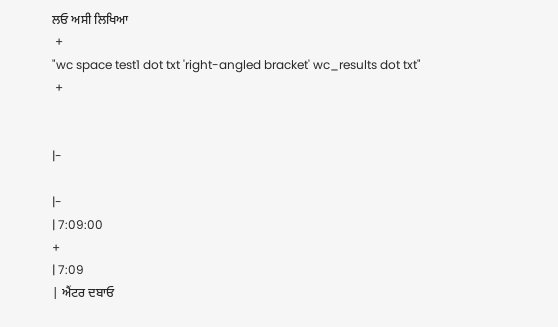ਲਓ ਅਸੀ ਲਿਖਿਆ
 +
"wc space test1 dot txt 'right-angled bracket' wc_results dot txt"
 +


|-

|-
| 7:09:00
+
| 7:09
| ਐਂਟਰ ਦਬਾਓ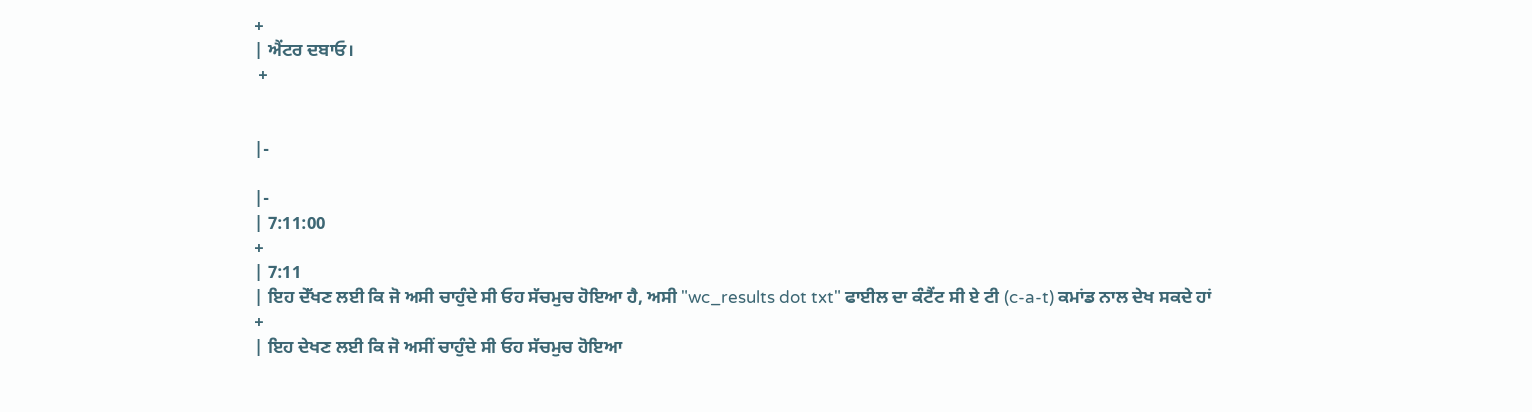+
| ਐਂਟਰ ਦਬਾਓ।
 +


|-

|-
| 7:11:00
+
| 7:11
| ਇਹ ਦੇੱਖਣ ਲਈ ਕਿ ਜੋ ਅਸੀ ਚਾਹੁੰਦੇ ਸੀ ਓਹ ਸੱਚਮੁਚ ਹੋਇਆ ਹੈ, ਅਸੀ "wc_results dot txt" ਫਾਈਲ ਦਾ ਕੰਟੈਂਟ ਸੀ ਏ ਟੀ (c-a-t) ਕਮਾਂਡ ਨਾਲ ਦੇਖ ਸਕਦੇ ਹਾਂ
+
| ਇਹ ਦੇਖਣ ਲਈ ਕਿ ਜੋ ਅਸੀਂ ਚਾਹੁੰਦੇ ਸੀ ਓਹ ਸੱਚਮੁਚ ਹੋਇਆ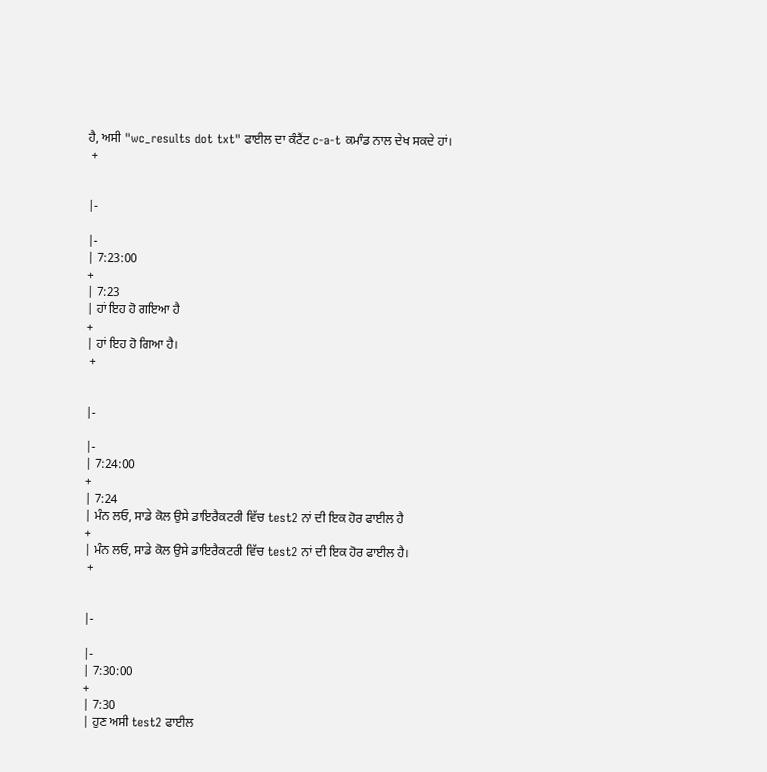ਹੈ, ਅਸੀ "wc_results dot txt" ਫਾਈਲ ਦਾ ਕੰਟੈਂਟ c-a-t ਕਮਾੰਡ ਨਾਲ ਦੇਖ ਸਕਦੇ ਹਾਂ।
 +


|-

|-
| 7:23:00
+
| 7:23
| ਹਾਂ ਇਹ ਹੋ ਗਇਆ ਹੈ
+
| ਹਾਂ ਇਹ ਹੋ ਗਿਆ ਹੈ।
 +


|-

|-
| 7:24:00
+
| 7:24
| ਮੰਨ ਲਓ, ਸਾਡੇ ਕੋਲ ਉਸੇ ਡਾਇਰੈਕਟਰੀ ਵਿੱਚ test2 ਨਾਂ ਦੀ ਇਕ ਹੋਰ ਫਾਈਲ ਹੈ
+
| ਮੰਨ ਲਓ, ਸਾਡੇ ਕੋਲ ਉਸੇ ਡਾਇਰੈਕਟਰੀ ਵਿੱਚ test2 ਨਾਂ ਦੀ ਇਕ ਹੋਰ ਫਾਈਲ ਹੈ।
 +


|-

|-
| 7:30:00
+
| 7:30
| ਹੁਣ ਅਸੀ test2 ਫਾਈਲ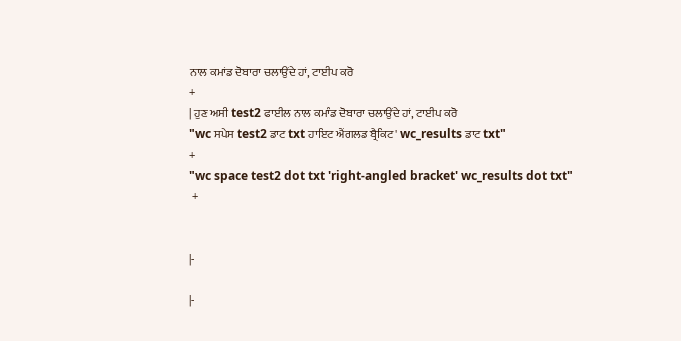ਨਾਲ ਕਮਾਂਡ ਦੋਬਾਰਾ ਚਲਾਉਂਦੇ ਹਾਂ, ਟਾਈਪ ਕਰੋ
+
| ਹੁਣ ਅਸੀ test2 ਫਾਈਲ ਨਾਲ ਕਮਾੰਡ ਦੋਬਾਰਾ ਚਲਾਉਂਦੇ ਹਾਂ, ਟਾਈਪ ਕਰੋ
"wc ਸਪੇਸ test2 ਡਾਟ txt ਹਾਇਟ ਐਂਗਲਡ ਬ੍ਰੈਕਿਟ' wc_results ਡਾਟ txt"
+
"wc space test2 dot txt 'right-angled bracket' wc_results dot txt"
 +


|-

|-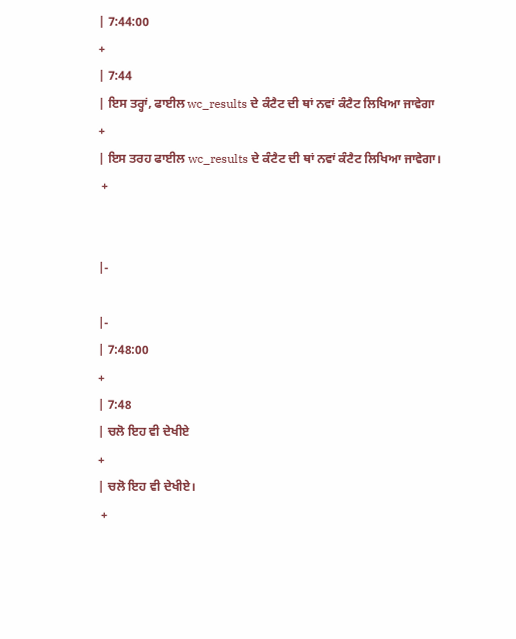| 7:44:00
+
| 7:44
| ਇਸ ਤਰ੍ਹਾਂ, ਫਾਈਲ wc_results ਦੇ ਕੰਟੈਟ ਦੀ ਥਾਂ ਨਵਾਂ ਕੰਟੈਟ ਲਿਖਿਆ ਜਾਵੇਗਾ
+
| ਇਸ ਤਰਹ ਫਾਈਲ wc_results ਦੇ ਕੰਟੈਟ ਦੀ ਥਾਂ ਨਵਾਂ ਕੰਟੈਟ ਲਿਖਿਆ ਜਾਵੇਗਾ।
 +


|-

|-
| 7:48:00
+
| 7:48
| ਚਲੋ ਇਹ ਵੀ ਦੇਖੀਏ
+
| ਚਲੋ ਇਹ ਵੀ ਦੇਖੀਏ।
 +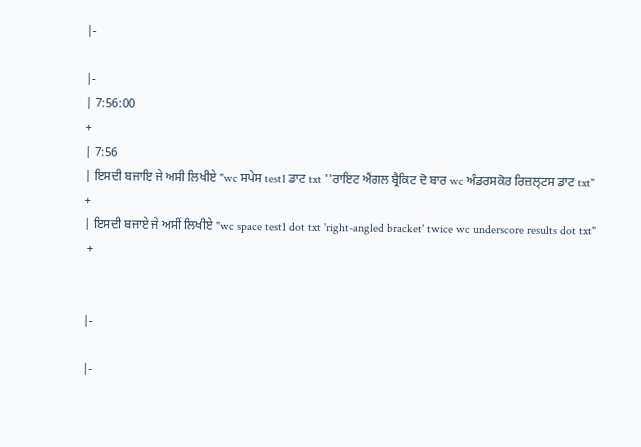|-

|-
| 7:56:00
+
| 7:56
| ਇਸਦੀ ਬਜਾਇ ਜੇ ਅਸੀ ਲਿਖੀਏ "wc ਸਪੇਸ test1 ਡਾਟ txt ''ਰਾਇਟ ਐਂਗਲ ਬ੍ਰੈਕਿਟ ਦੋ ਬਾਰ wc ਅੰਡਰਸਕੋਰ ਰਿਜ਼ਲ੍ਟਸ ਡਾਟ txt"
+
| ਇਸਦੀ ਬਜਾਏ ਜੇ ਅਸੀਂ ਲਿਖੀਏ "wc space test1 dot txt 'right-angled bracket' twice wc underscore results dot txt"
 +


|-

|-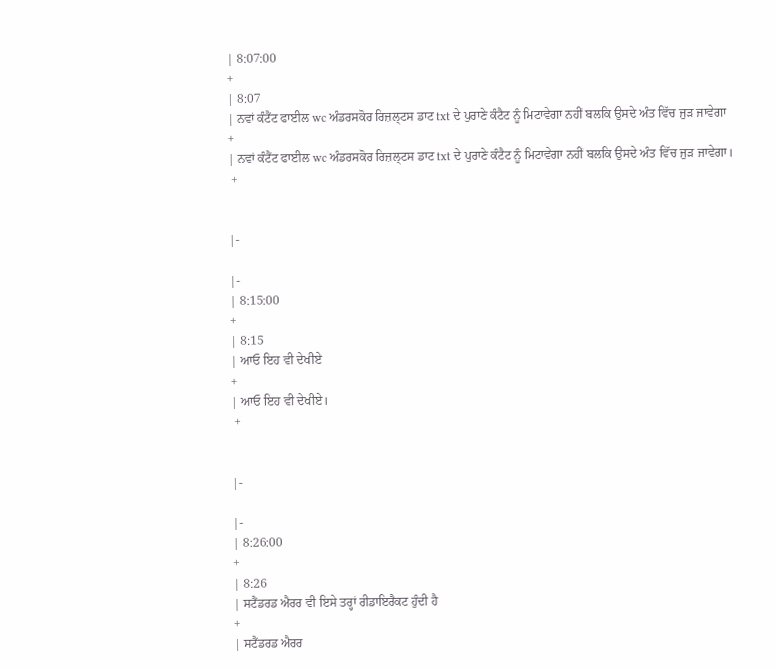| 8:07:00
+
| 8:07
| ਨਵਾਂ ਕੰਟੈਂਟ ਫਾਈਲ wc ਅੰਡਰਸਕੋਰ ਰਿਜ਼ਲ੍ਟਸ ਡਾਟ txt ਦੇ ਪੁਰਾਣੇ ਕੰਟੈਟ ਨੂੰ ਮਿਟਾਵੇਗਾ ਨਹੀਂ ਬਲਕਿ ਉਸਦੇ ਅੰਤ ਵਿੱਚ ਜੁੜ ਜਾਵੇਗਾ
+
| ਨਵਾਂ ਕੰਟੈਂਟ ਫਾਈਲ wc ਅੰਡਰਸਕੋਰ ਰਿਜ਼ਲ੍ਟਸ ਡਾਟ txt ਦੇ ਪੁਰਾਣੇ ਕੰਟੈਟ ਨੂੰ ਮਿਟਾਵੇਗਾ ਨਹੀਂ ਬਲਕਿ ਉਸਦੇ ਅੰਤ ਵਿੱਚ ਜੁੜ ਜਾਵੇਗਾ।
 +


|-

|-
| 8:15:00
+
| 8:15
| ਆਓ ਇਹ ਵੀ ਦੇਖੀਏ
+
| ਆਓ ਇਹ ਵੀ ਦੇਖੀਏ।
 +


|-

|-
| 8:26:00
+
| 8:26
| ਸਟੈਂਡਰਡ ਐਰਰ ਵੀ ਇਸੇ ਤਰ੍ਹਾਂ ਰੀਡਾਇਰੈਕਟ ਹੁੰਦੀ ਹੈ
+
| ਸਟੈਂਡਰਡ ਐਰਰ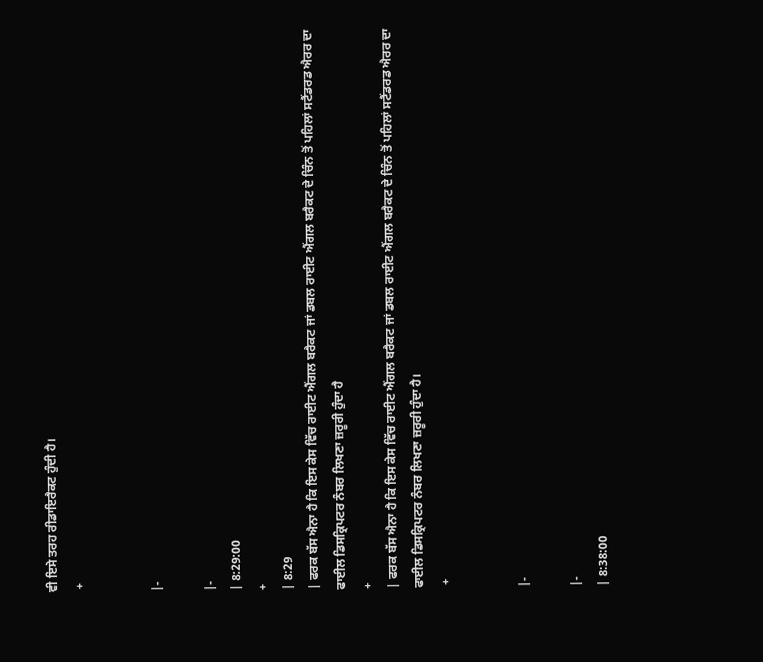ਵੀ ਇਸੇ ਤਰਹ ਰੀਡਾਇਰੈਕਟ ਹੁੰਦੀ ਹੈ।
 +


|-

|-
| 8:29:00
+
| 8:29
| ਫਰਕ ਬੱਸ ਐਨਾ ਹੈ ਕਿ ਇਸ ਕੇਸ ਵਿੱਚ ਰਾਈਟ ਐਂਗਲ ਬਰੈਕਟ ਜਾਂ ਡਬਲ ਰਾਈਟ ਐਂਗਲ ਬਰੈਕਟ ਦੇ ਚਿੰਨ ਤੋਂ ਪਹਿਲਾਂ ਸਟੈਂਡਰਡ ਐਰਰ ਦਾ ਫਾਈਲ ਡਿਸਕ੍ਰਿਪਟਰ ਨੰਬਰ ਲਿਖਣਾ ਜ਼ਰੂਰੀ ਹੁੰਦਾ ਹੈ
+
| ਫਰਕ ਬੱਸ ਐਨਾ ਹੈ ਕਿ ਇਸ ਕੇਸ ਵਿੱਚ ਰਾਈਟ ਐਂਗਲ ਬਰੈਕਟ ਜਾਂ ਡਬਲ ਰਾਈਟ ਐਂਗਲ ਬਰੈਕਟ ਦੇ ਚਿੰਨ ਤੋਂ ਪਹਿਲਾਂ ਸਟੈਂਡਰਡ ਐਰਰ ਦਾ ਫਾਈਲ ਡਿਸਕ੍ਰਿਪਟਰ ਨੰਬਰ ਲਿਖਣਾ ਜ਼ਰੂਰੀ ਹੁੰਦਾ ਹੈ।
 +


|-

|-
| 8:38:00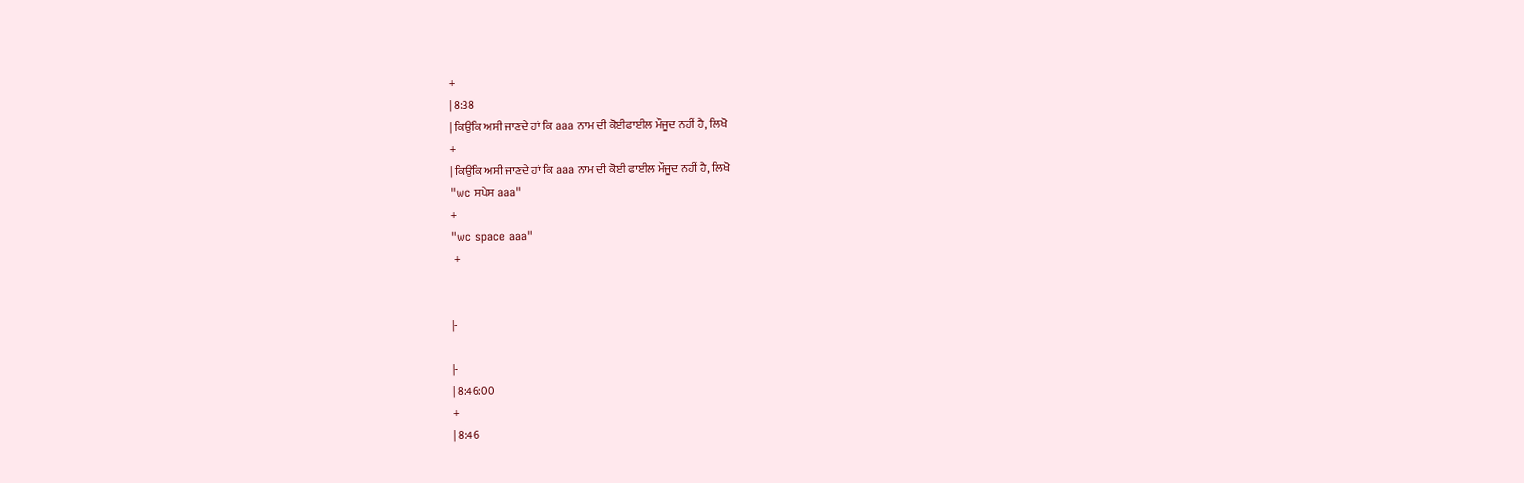+
| 8:38
| ਕਿਉਂਕਿ ਅਸੀ ਜਾਣਦੇ ਹਾਂ ਕਿ aaa ਨਾਮ ਦੀ ਕੋਈਫਾਈਲ ਮੌਜੂਦ ਨਹੀਂ ਹੈ, ਲਿਖੋ
+
| ਕਿਉਂਕਿ ਅਸੀ ਜਾਣਦੇ ਹਾਂ ਕਿ aaa ਨਾਮ ਦੀ ਕੋਈ ਫਾਈਲ ਮੌਜੂਦ ਨਹੀਂ ਹੈ, ਲਿਖੋ
"wc ਸਪੇਸ aaa"
+
"wc space aaa"
 +


|-

|-
| 8:46:00
+
| 8:46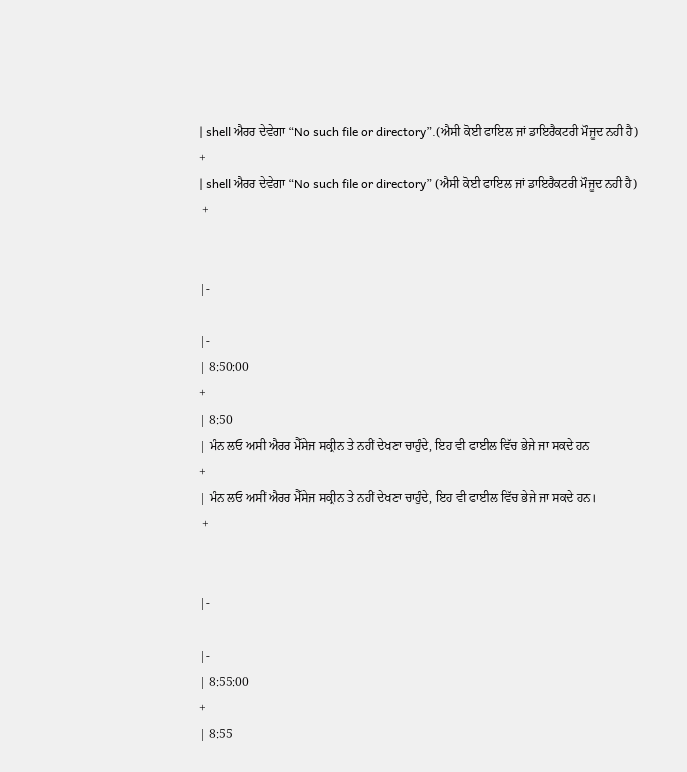| shell ਐਰਰ ਦੇਵੇਗਾ “No such file or directory”.(ਐਸੀ ਕੋਈ ਫਾਇਲ ਜਾਂ ਡਾਇਰੈਕਟਰੀ ਮੌਜੂਦ ਨਹੀ ਹੈ)
+
| shell ਐਰਰ ਦੇਵੇਗਾ “No such file or directory” (ਐਸੀ ਕੋਈ ਫਾਇਲ ਜਾਂ ਡਾਇਰੈਕਟਰੀ ਮੌਜੂਦ ਨਹੀ ਹੈ)
 +


|-

|-
| 8:50:00
+
| 8:50
| ਮੰਨ ਲਓ ਅਸੀ ਐਰਰ ਮੈੱਸੇਜ ਸਕ੍ਰੀਨ ਤੇ ਨਹੀਂ ਦੇਖਣਾ ਚਾਹੁੰਦੇ, ਇਹ ਵੀ ਫਾਈਲ ਵਿੱਚ ਭੇਜੇ ਜਾ ਸਕਦੇ ਹਨ
+
| ਮੰਨ ਲਓ ਅਸੀਂ ਐਰਰ ਮੈੱਸੇਜ ਸਕ੍ਰੀਨ ਤੇ ਨਹੀਂ ਦੇਖਣਾ ਚਾਹੁੰਦੇ, ਇਹ ਵੀ ਫਾਈਲ ਵਿੱਚ ਭੇਜੇ ਜਾ ਸਕਦੇ ਹਨ।
 +


|-

|-
| 8:55:00
+
| 8:55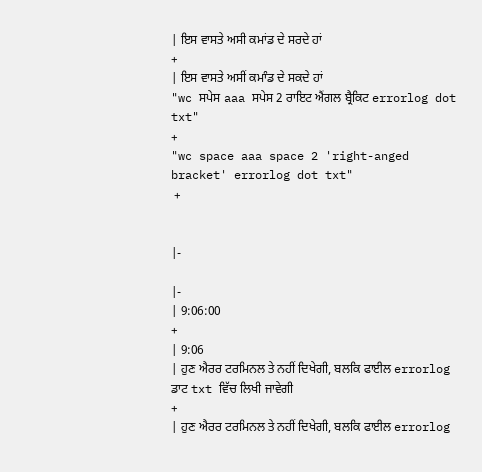| ਇਸ ਵਾਸਤੇ ਅਸੀ ਕਮਾਂਡ ਦੇ ਸਰਦੇ ਹਾਂ
+
| ਇਸ ਵਾਸਤੇ ਅਸੀਂ ਕਮਾੰਡ ਦੇ ਸਕਦੇ ਹਾਂ
"wc ਸਪੇਸ aaa ਸਪੇਸ 2 ਰਾਇਟ ਐਂਗਲ ਬ੍ਰੈਕਿਟ errorlog dot txt"
+
"wc space aaa space 2 'right-anged bracket' errorlog dot txt"
 +


|-

|-
| 9:06:00
+
| 9:06
| ਹੁਣ ਐਰਰ ਟਰਮਿਨਲ ਤੇ ਨਹੀਂ ਦਿਖੇਗੀ, ਬਲਕਿ ਫਾਈਲ errorlog ਡਾਟ txt ਵਿੱਚ ਲਿਖੀ ਜਾਵੇਗੀ
+
| ਹੁਣ ਐਰਰ ਟਰਮਿਨਲ ਤੇ ਨਹੀਂ ਦਿਖੇਗੀ, ਬਲਕਿ ਫਾਈਲ errorlog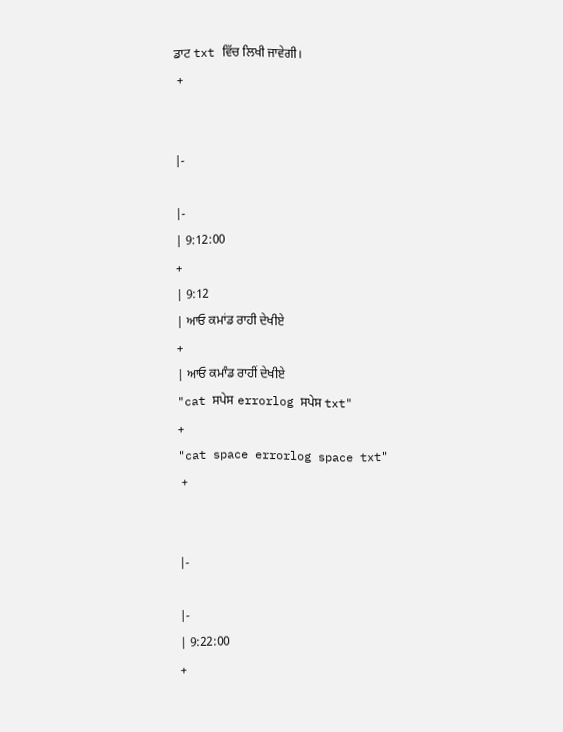ਡਾਟ txt ਵਿੱਚ ਲਿਖੀ ਜਾਵੇਗੀ।
 +


|-

|-
| 9:12:00
+
| 9:12
| ਆਓ ਕਮਾਂਡ ਰਾਹੀ ਦੇਖੀਏ
+
| ਆਓ ਕਮਾੰਡ ਰਾਹੀਂ ਦੇਖੀਏ
"cat ਸਪੇਸ errorlog ਸਪੇਸ txt"
+
"cat space errorlog space txt"
 +


|-

|-
| 9:22:00
+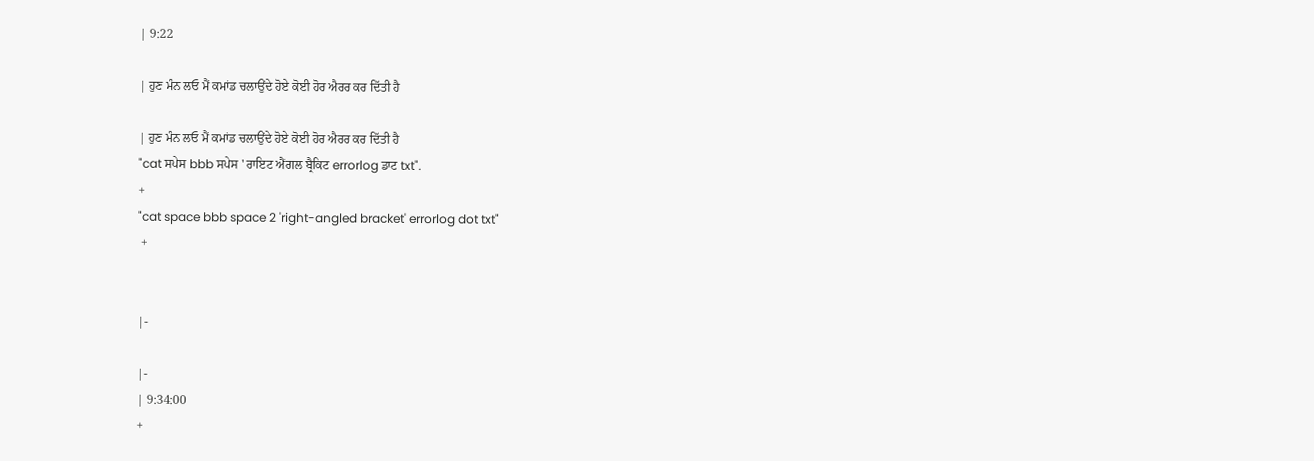| 9:22

| ਹੁਣ ਮੰਨ ਲਓ ਮੈਂ ਕਮਾਂਡ ਚਲਾਉਂਦੇ ਹੋਏ ਕੋਈ ਹੋਰ ਐਰਰ ਕਰ ਦਿੱਤੀ ਹੈ

| ਹੁਣ ਮੰਨ ਲਓ ਮੈਂ ਕਮਾਂਡ ਚਲਾਉਂਦੇ ਹੋਏ ਕੋਈ ਹੋਰ ਐਰਰ ਕਰ ਦਿੱਤੀ ਹੈ
"cat ਸਪੇਸ bbb ਸਪੇਸ ' ਰਾਇਟ ਐਂਗਲ ਬ੍ਰੈਕਿਟ errorlog ਡਾਟ txt".
+
"cat space bbb space 2 'right-angled bracket' errorlog dot txt"
 +


|-

|-
| 9:34:00
+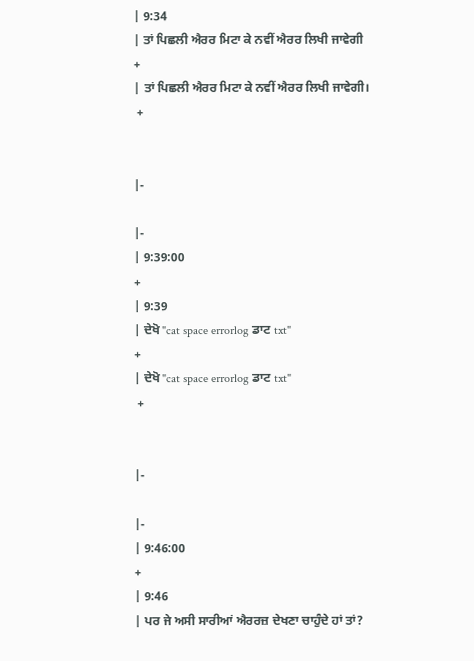| 9:34
| ਤਾਂ ਪਿਛਲੀ ਐਰਰ ਮਿਟਾ ਕੇ ਨਵੀਂ ਐਰਰ ਲਿਖੀ ਜਾਵੇਗੀ
+
| ਤਾਂ ਪਿਛਲੀ ਐਰਰ ਮਿਟਾ ਕੇ ਨਵੀਂ ਐਰਰ ਲਿਖੀ ਜਾਵੇਗੀ।
 +


|-

|-
| 9:39:00
+
| 9:39
| ਦੇਖੋ "cat space errorlog ਡਾਟ txt"
+
| ਦੇਖੋ "cat space errorlog ਡਾਟ txt"
 +


|-

|-
| 9:46:00
+
| 9:46
| ਪਰ ਜੇ ਅਸੀ ਸਾਰੀਆਂ ਐਰਰਜ਼ ਦੇਖਣਾ ਚਾਹੁੰਦੇ ਹਾਂ ਤਾਂ?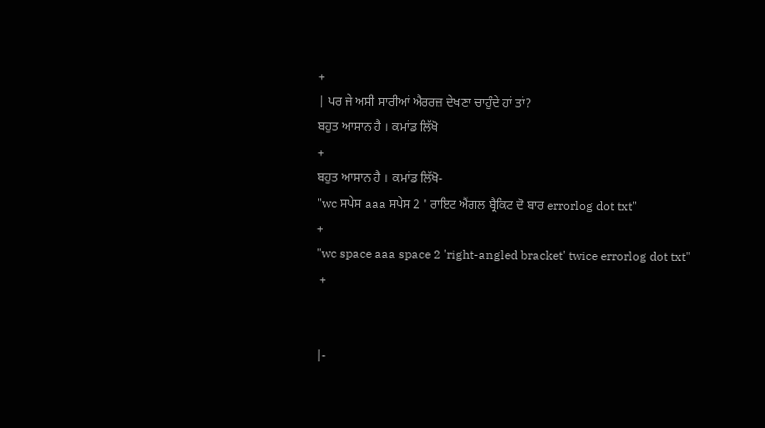+
| ਪਰ ਜੇ ਅਸੀ ਸਾਰੀਆਂ ਐਰਰਜ਼ ਦੇਖਣਾ ਚਾਹੁੰਦੇ ਹਾਂ ਤਾਂ?
ਬਹੁਤ ਆਸਾਨ ਹੈ । ਕਮਾਂਡ ਲਿੱਖੋ
+
ਬਹੁਤ ਆਸਾਨ ਹੈ । ਕਮਾਂਡ ਲਿੱਖੋ-
"wc ਸਪੇਸ aaa ਸਪੇਸ 2 ' ਰਾਇਟ ਐਂਗਲ ਬ੍ਰੈਕਿਟ ਦੋ ਬਾਰ errorlog dot txt"
+
"wc space aaa space 2 'right-angled bracket' twice errorlog dot txt"
 +


|-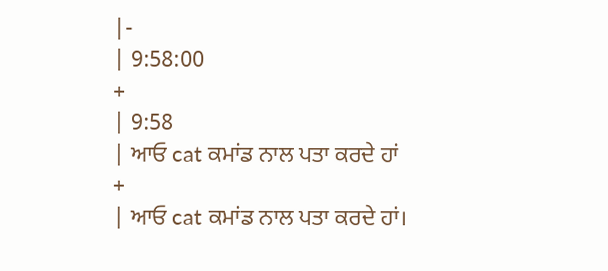|-
| 9:58:00
+
| 9:58
| ਆਓ cat ਕਮਾਂਡ ਨਾਲ ਪਤਾ ਕਰਦੇ ਹਾਂ
+
| ਆਓ cat ਕਮਾਂਡ ਨਾਲ ਪਤਾ ਕਰਦੇ ਹਾਂ।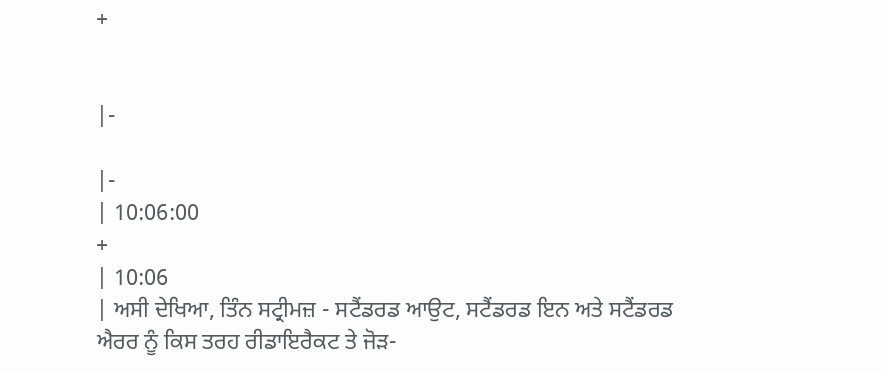+


|-

|-
| 10:06:00
+
| 10:06
| ਅਸੀ ਦੇਖਿਆ, ਤਿੰਨ ਸਟ੍ਰੀਮਜ਼ - ਸਟੈਂਡਰਡ ਆਉਟ, ਸਟੈਂਡਰਡ ਇਨ ਅਤੇ ਸਟੈਂਡਰਡ ਐਰਰ ਨੂੰ ਕਿਸ ਤਰਹ ਰੀਡਾਇਰੈਕਟ ਤੇ ਜੋੜ-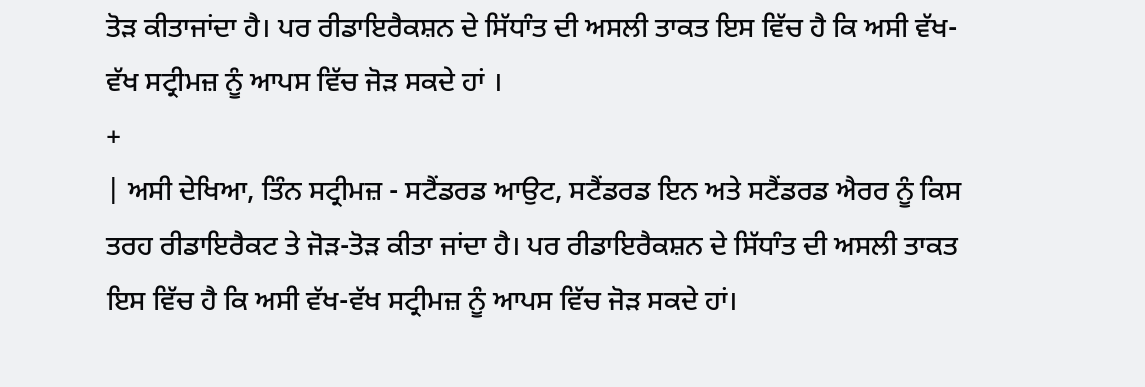ਤੋੜ ਕੀਤਾਜਾਂਦਾ ਹੈ। ਪਰ ਰੀਡਾਇਰੈਕਸ਼ਨ ਦੇ ਸਿੱਧਾੰਤ ਦੀ ਅਸਲੀ ਤਾਕਤ ਇਸ ਵਿੱਚ ਹੈ ਕਿ ਅਸੀ ਵੱਖ-ਵੱਖ ਸਟ੍ਰੀਮਜ਼ ਨੂੰ ਆਪਸ ਵਿੱਚ ਜੋੜ ਸਕਦੇ ਹਾਂ ।
+
| ਅਸੀ ਦੇਖਿਆ, ਤਿੰਨ ਸਟ੍ਰੀਮਜ਼ - ਸਟੈਂਡਰਡ ਆਉਟ, ਸਟੈਂਡਰਡ ਇਨ ਅਤੇ ਸਟੈਂਡਰਡ ਐਰਰ ਨੂੰ ਕਿਸ ਤਰਹ ਰੀਡਾਇਰੈਕਟ ਤੇ ਜੋੜ-ਤੋੜ ਕੀਤਾ ਜਾਂਦਾ ਹੈ। ਪਰ ਰੀਡਾਇਰੈਕਸ਼ਨ ਦੇ ਸਿੱਧਾੰਤ ਦੀ ਅਸਲੀ ਤਾਕਤ ਇਸ ਵਿੱਚ ਹੈ ਕਿ ਅਸੀ ਵੱਖ-ਵੱਖ ਸਟ੍ਰੀਮਜ਼ ਨੂੰ ਆਪਸ ਵਿੱਚ ਜੋੜ ਸਕਦੇ ਹਾਂ।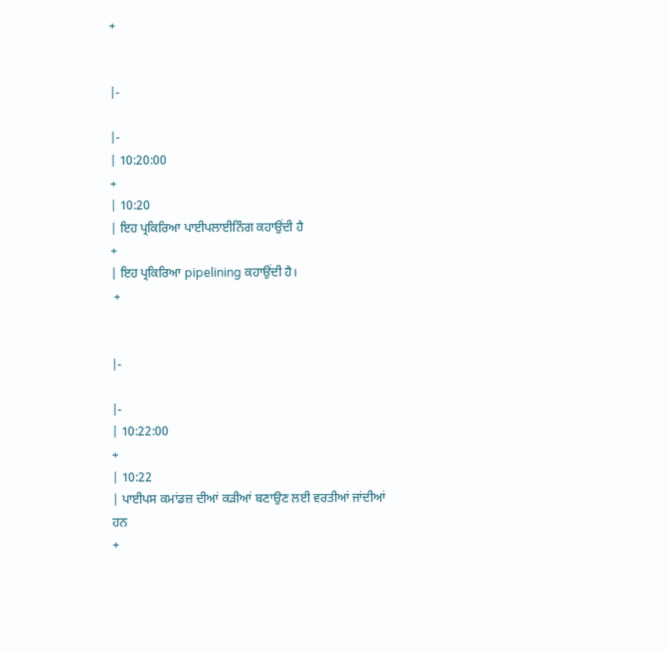+


|-

|-
| 10:20:00
+
| 10:20
| ਇਹ ਪ੍ਰਕਿਰਿਆ ਪਾਈਪਲਾਈਨਿੰਗ ਕਹਾਉਂਦੀ ਹੈ
+
| ਇਹ ਪ੍ਰਕਿਰਿਆ pipelining ਕਹਾਉਂਦੀ ਹੈ।
 +


|-

|-
| 10:22:00
+
| 10:22
| ਪਾਈਪਸ ਕਮਾਂਡਜ਼ ਦੀਆਂ ਕੜੀਆਂ ਬਣਾਉਣ ਲਈ ਵਰਤੀਆਂ ਜਾਂਦੀਆਂ ਹਨ
+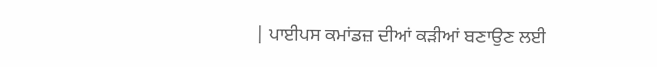| ਪਾਈਪਸ ਕਮਾਂਡਜ਼ ਦੀਆਂ ਕੜੀਆਂ ਬਣਾਉਣ ਲਈ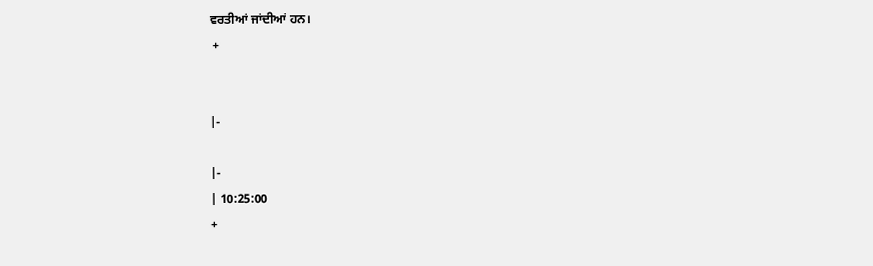ਵਰਤੀਆਂ ਜਾਂਦੀਆਂ ਹਨ।
 +


|-

|-
| 10:25:00
+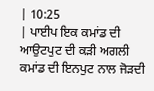| 10:25
| ਪਾਈਪ ਇਕ ਕਮਾਂਡ ਦੀ ਆਉਟਪੁਟ ਦੀ ਕੜੀ ਅਗਲੀ ਕਮਾਂਡ ਦੀ ਇਨਪੁਟ ਨਾਲ ਜੋੜਦੀ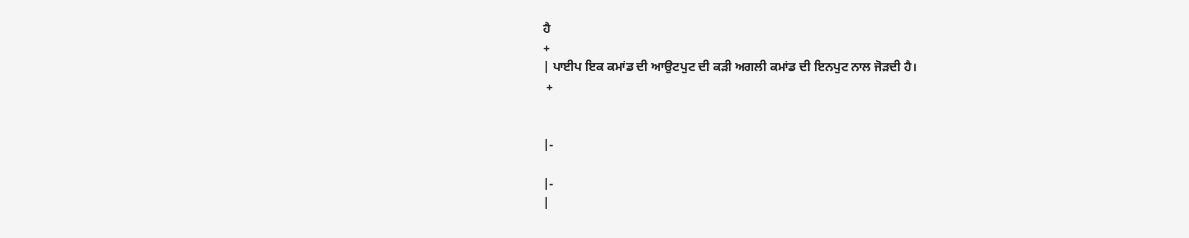ਹੈ
+
| ਪਾਈਪ ਇਕ ਕਮਾਂਡ ਦੀ ਆਉਟਪੁਟ ਦੀ ਕੜੀ ਅਗਲੀ ਕਮਾਂਡ ਦੀ ਇਨਪੁਟ ਨਾਲ ਜੋੜਦੀ ਹੈ।
 +


|-

|-
|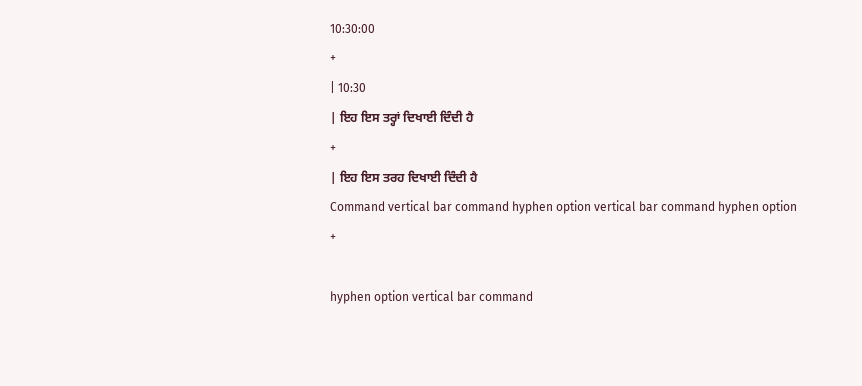10:30:00
+
| 10:30
| ਇਹ ਇਸ ਤਰ੍ਹਾਂ ਦਿਖਾਈ ਦਿੰਦੀ ਹੈ
+
| ਇਹ ਇਸ ਤਰਹ ਦਿਖਾਈ ਦਿੰਦੀ ਹੈ
Command vertical bar command hyphen option vertical bar command hyphen option
+

hyphen option vertical bar command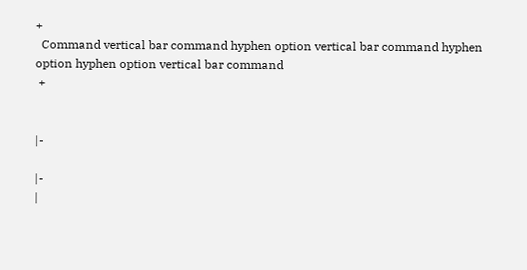+
  Command vertical bar command hyphen option vertical bar command hyphen option hyphen option vertical bar command
 +


|-

|-
|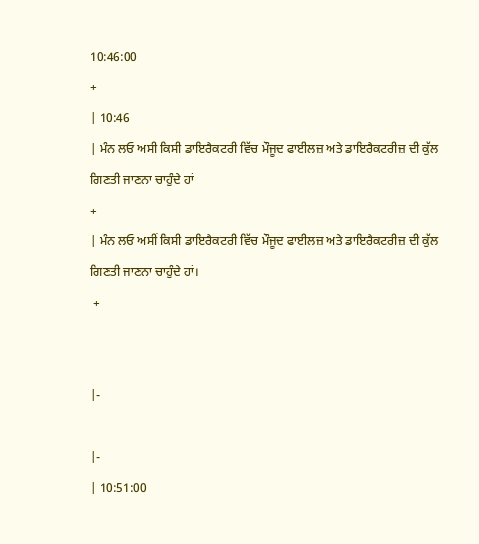10:46:00
+
| 10:46
| ਮੰਨ ਲਓ ਅਸੀ ਕਿਸੀ ਡਾਇਰੈਕਟਰੀ ਵਿੱਚ ਮੌਜੂਦ ਫਾਈਲਜ਼ ਅਤੇ ਡਾਇਰੈਕਟਰੀਜ਼ ਦੀ ਕੁੱਲ ਗਿਣਤੀ ਜਾਣਨਾ ਚਾਹੁੰਦੇ ਹਾਂ
+
| ਮੰਨ ਲਓ ਅਸੀਂ ਕਿਸੀ ਡਾਇਰੈਕਟਰੀ ਵਿੱਚ ਮੌਜੂਦ ਫਾਈਲਜ਼ ਅਤੇ ਡਾਇਰੈਕਟਰੀਜ਼ ਦੀ ਕੁੱਲ ਗਿਣਤੀ ਜਾਣਨਾ ਚਾਹੁੰਦੇ ਹਾਂ।
 +


|-

|-
| 10:51:00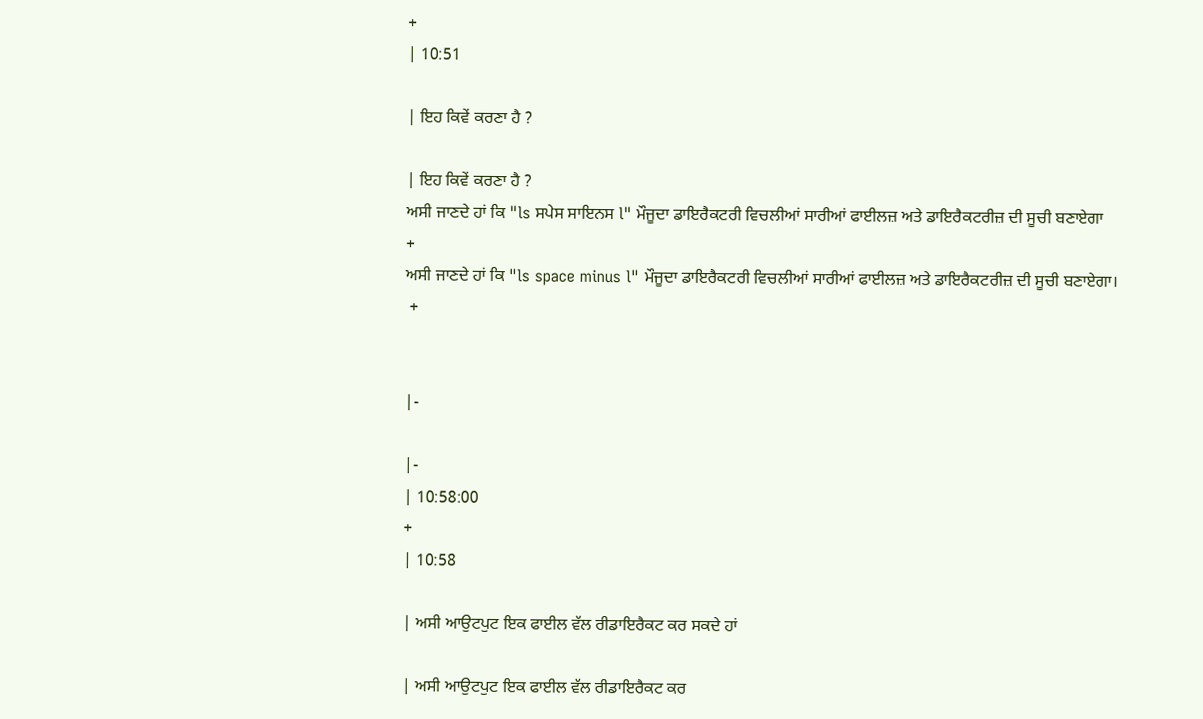+
| 10:51

| ਇਹ ਕਿਵੇਂ ਕਰਣਾ ਹੈ ?

| ਇਹ ਕਿਵੇਂ ਕਰਣਾ ਹੈ ?
ਅਸੀ ਜਾਣਦੇ ਹਾਂ ਕਿ "ls ਸਪੇਸ ਸਾਇਨਸ l" ਮੌਜੂਦਾ ਡਾਇਰੈਕਟਰੀ ਵਿਚਲੀਆਂ ਸਾਰੀਆਂ ਫਾਈਲਜ਼ ਅਤੇ ਡਾਇਰੈਕਟਰੀਜ਼ ਦੀ ਸੂਚੀ ਬਣਾਏਗਾ
+
ਅਸੀ ਜਾਣਦੇ ਹਾਂ ਕਿ "ls space minus l" ਮੌਜੂਦਾ ਡਾਇਰੈਕਟਰੀ ਵਿਚਲੀਆਂ ਸਾਰੀਆਂ ਫਾਈਲਜ਼ ਅਤੇ ਡਾਇਰੈਕਟਰੀਜ਼ ਦੀ ਸੂਚੀ ਬਣਾਏਗਾ।
 +


|-

|-
| 10:58:00
+
| 10:58

| ਅਸੀ ਆਉਟਪੁਟ ਇਕ ਫਾਈਲ ਵੱਲ ਰੀਡਾਇਰੈਕਟ ਕਰ ਸਕਦੇ ਹਾਂ

| ਅਸੀ ਆਉਟਪੁਟ ਇਕ ਫਾਈਲ ਵੱਲ ਰੀਡਾਇਰੈਕਟ ਕਰ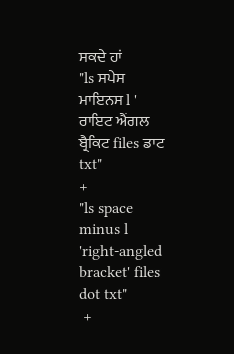ਸਕਦੇ ਹਾਂ
"ls ਸਪੇਸ ਮਾਇਨਸ l ' ਰਾਇਟ ਐਂਗਲ ਬ੍ਰੈਕਿਟ files ਡਾਟ txt"
+
"ls space minus l 'right-angled bracket' files dot txt"
 +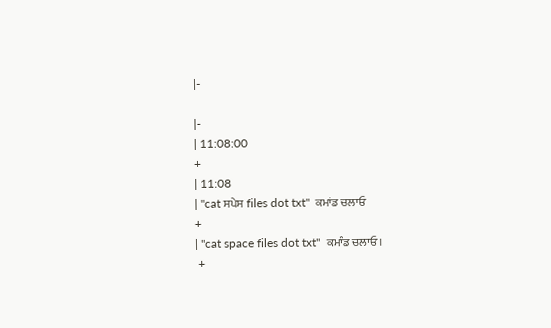|-

|-
| 11:08:00
+
| 11:08
| "cat ਸਪੇਸ files dot txt"  ਕਮਾਂਡ ਚਲਾਓ
+
| "cat space files dot txt"  ਕਮਾੰਡ ਚਲਾਓ।
 +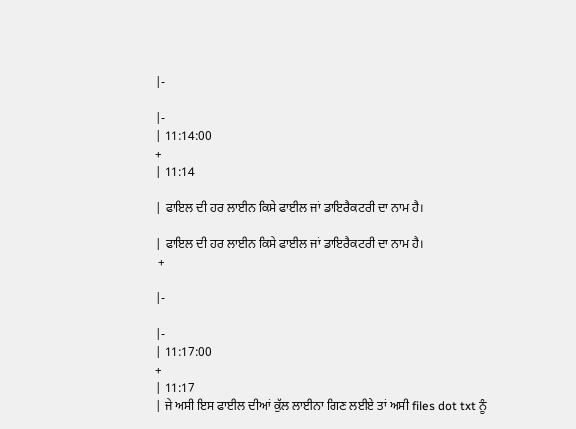|-

|-
| 11:14:00
+
| 11:14

| ਫਾਇਲ ਦੀ ਹਰ ਲਾਈਨ ਕਿਸੇ ਫਾਈਲ ਜਾਂ ਡਾਇਰੈਕਟਰੀ ਦਾ ਨਾਮ ਹੈ।

| ਫਾਇਲ ਦੀ ਹਰ ਲਾਈਨ ਕਿਸੇ ਫਾਈਲ ਜਾਂ ਡਾਇਰੈਕਟਰੀ ਦਾ ਨਾਮ ਹੈ।
 +

|-

|-
| 11:17:00
+
| 11:17
| ਜੇ ਅਸੀ ਇਸ ਫਾਈਲ ਦੀਆਂ ਕੁੱਲ ਲਾਈਨਾ ਗਿਣ ਲਈਏ ਤਾਂ ਅਸੀ files dot txt ਨੂੰ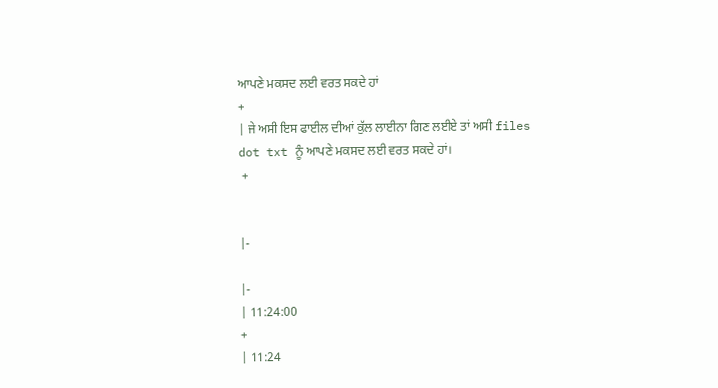ਆਪਣੇ ਮਕਸਦ ਲਈ ਵਰਤ ਸਕਦੇ ਹਾਂ
+
| ਜੇ ਅਸੀ ਇਸ ਫਾਈਲ ਦੀਆਂ ਕੁੱਲ ਲਾਈਨਾ ਗਿਣ ਲਈਏ ਤਾਂ ਅਸੀ files dot txt ਨੂੰ ਆਪਣੇ ਮਕਸਦ ਲਈ ਵਰਤ ਸਕਦੇ ਹਾਂ।
 +


|-

|-
| 11:24:00
+
| 11:24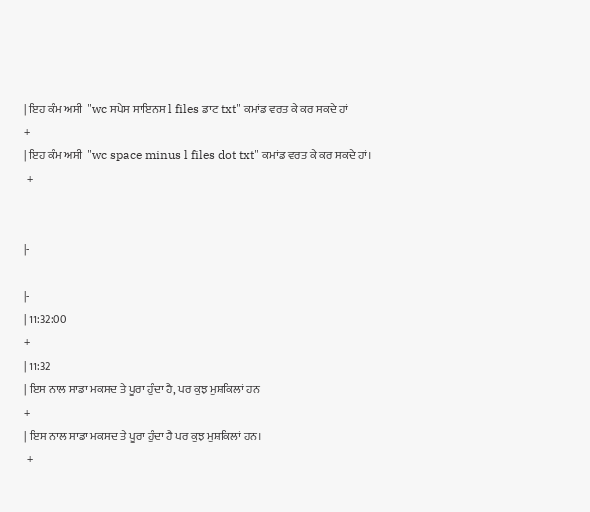| ਇਹ ਕੰਮ ਅਸੀ  "wc ਸਪੇਸ ਸਾਇਨਸ l files ਡਾਟ txt" ਕਮਾਂਡ ਵਰਤ ਕੇ ਕਰ ਸਕਦੇ ਹਾਂ
+
| ਇਹ ਕੰਮ ਅਸੀ  "wc space minus l files dot txt" ਕਮਾਂਡ ਵਰਤ ਕੇ ਕਰ ਸਕਦੇ ਹਾਂ।
 +


|-

|-
| 11:32:00
+
| 11:32
| ਇਸ ਨਾਲ ਸਾਡਾ ਮਕਸਦ ਤੇ ਪੂਰਾ ਹੁੰਦਾ ਹੈ, ਪਰ ਕੁਝ ਮੁਸ਼ਕਿਲਾਂ ਹਨ
+
| ਇਸ ਨਾਲ ਸਾਡਾ ਮਕਸਦ ਤੇ ਪੂਰਾ ਹੁੰਦਾ ਹੈ ਪਰ ਕੁਝ ਮੁਸ਼ਕਿਲਾਂ ਹਨ।
 +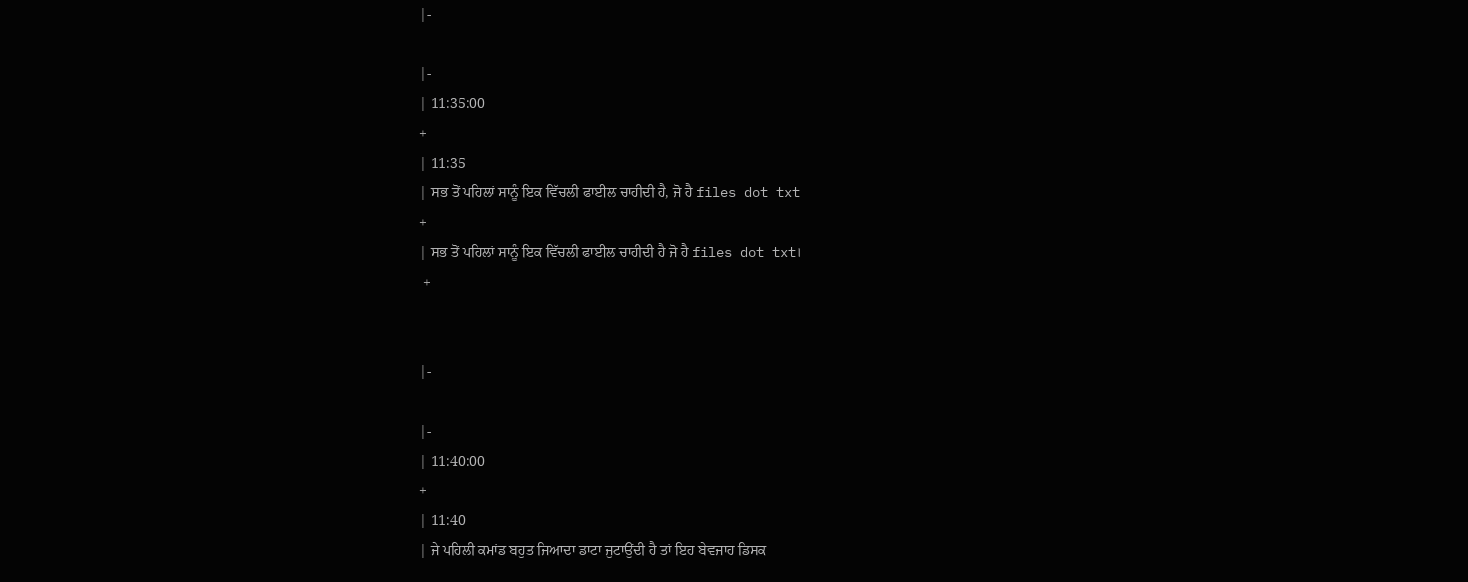|-

|-
| 11:35:00
+
| 11:35
| ਸਭ ਤੋਂ ਪਹਿਲਾਂ ਸਾਨੂੰ ਇਕ ਵਿੱਚਲੀ ਫਾਈਲ ਚਾਹੀਦੀ ਹੈ, ਜੋ ਹੈ files dot txt
+
| ਸਭ ਤੋਂ ਪਹਿਲਾਂ ਸਾਨੂੰ ਇਕ ਵਿੱਚਲੀ ਫਾਈਲ ਚਾਹੀਦੀ ਹੈ ਜੋ ਹੈ files dot txt।
 +


|-

|-
| 11:40:00
+
| 11:40
| ਜੇ ਪਹਿਲੀ ਕਮਾਂਡ ਬਹੁਤ ਜਿਆਦਾ ਡਾਟਾ ਜੁਟਾਉਂਦੀ ਹੈ ਤਾਂ ਇਹ ਬੇਵਜਾਹ ਡਿਸਕ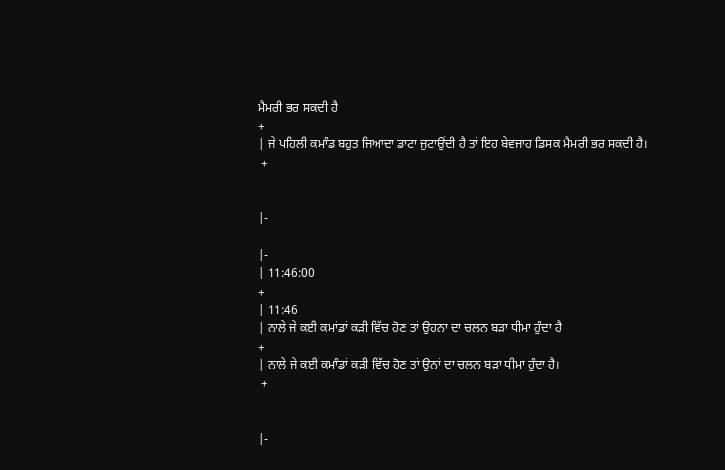ਮੈਮਰੀ ਭਰ ਸਕਦੀ ਹੈ
+
| ਜੇ ਪਹਿਲੀ ਕਮਾੰਡ ਬਹੁਤ ਜਿਆਦਾ ਡਾਟਾ ਜੁਟਾਉਂਦੀ ਹੈ ਤਾਂ ਇਹ ਬੇਵਜਾਹ ਡਿਸਕ ਮੈਮਰੀ ਭਰ ਸਕਦੀ ਹੈ।
 +


|-

|-
| 11:46:00
+
| 11:46
| ਨਾਲੇ ਜੇ ਕਈ ਕਮਾਂਡਾਂ ਕੜੀ ਵਿੱਚ ਹੋਣ ਤਾਂ ਉਹਨਾ ਦਾ ਚਲਨ ਬੜਾ ਧੀਮਾ ਹੁੰਦਾ ਹੈ
+
| ਨਾਲੇ ਜੇ ਕਈ ਕਮਾੰਡਾਂ ਕੜੀ ਵਿੱਚ ਹੋਣ ਤਾਂ ਉਨਾਂ ਦਾ ਚਲਨ ਬੜਾ ਧੀਮਾ ਹੁੰਦਾ ਹੈ।
 +


|-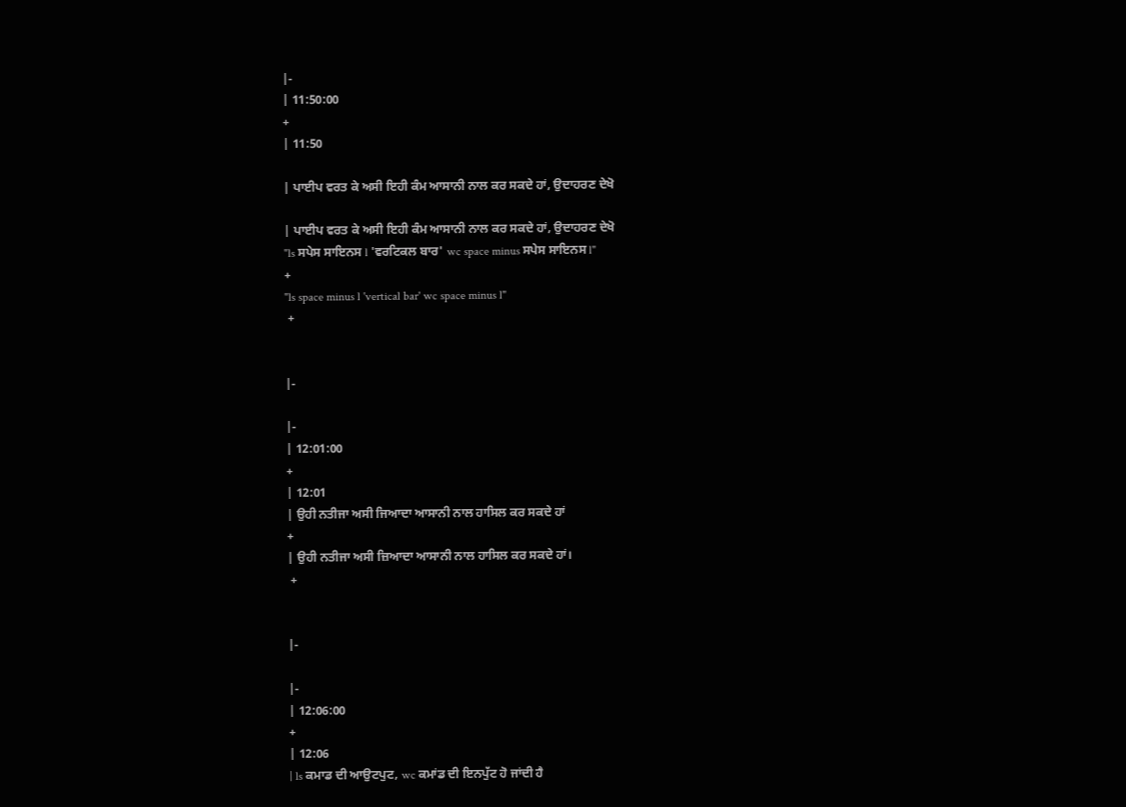|-
| 11:50:00
+
| 11:50

| ਪਾਈਪ ਵਰਤ ਕੇ ਅਸੀ ਇਹੀ ਕੰਮ ਆਸਾਨੀ ਨਾਲ ਕਰ ਸਕਦੇ ਹਾਂ, ਉਦਾਹਰਣ ਦੇਖੋ

| ਪਾਈਪ ਵਰਤ ਕੇ ਅਸੀ ਇਹੀ ਕੰਮ ਆਸਾਨੀ ਨਾਲ ਕਰ ਸਕਦੇ ਹਾਂ, ਉਦਾਹਰਣ ਦੇਖੋ
"ls ਸਪੇਸ ਸਾਇਨਸ l 'ਵਰਟਿਕਲ ਬਾਰ' wc space minus ਸਪੇਸ ਸਾਇਨਸ l"
+
"ls space minus l 'vertical bar' wc space minus l"
 +


|-

|-
| 12:01:00
+
| 12:01
| ਉਹੀ ਨਤੀਜਾ ਅਸੀ ਜਿਆਦਾ ਆਸਾਨੀ ਨਾਲ ਹਾਸਿਲ ਕਰ ਸਕਦੇ ਹਾਂ
+
| ਉਹੀ ਨਤੀਜਾ ਅਸੀ ਜ਼ਿਆਦਾ ਆਸਾਨੀ ਨਾਲ ਹਾਸਿਲ ਕਰ ਸਕਦੇ ਹਾਂ।
 +


|-

|-
| 12:06:00
+
| 12:06
| ls ਕਮਾਡ ਦੀ ਆਉਟਪੁਟ, wc ਕਮਾਂਡ ਦੀ ਇਨਪੁੱਟ ਹੋ ਜਾਂਦੀ ਹੈ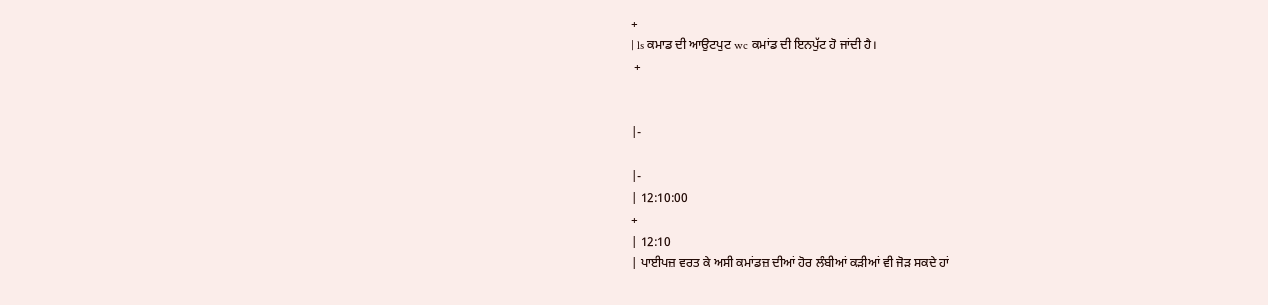+
| ls ਕਮਾਡ ਦੀ ਆਉਟਪੁਟ wc ਕਮਾਂਡ ਦੀ ਇਨਪੁੱਟ ਹੋ ਜਾਂਦੀ ਹੈ।
 +


|-

|-
| 12:10:00
+
| 12:10
| ਪਾਈਪਜ਼ ਵਰਤ ਕੇ ਅਸੀ ਕਮਾਂਡਜ਼ ਦੀਆਂ ਹੋਰ ਲੰਬੀਆਂ ਕੜੀਆਂ ਵੀ ਜੋੜ ਸਕਦੇ ਹਾਂ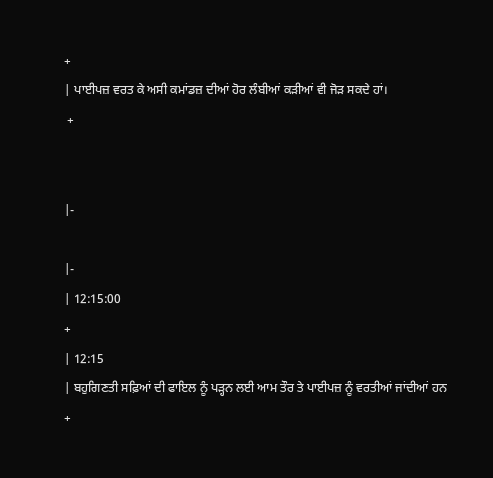+
| ਪਾਈਪਜ਼ ਵਰਤ ਕੇ ਅਸੀ ਕਮਾਂਡਜ਼ ਦੀਆਂ ਹੋਰ ਲੰਬੀਆਂ ਕੜੀਆਂ ਵੀ ਜੋੜ ਸਕਦੇ ਹਾਂ।
 +


|-

|-
| 12:15:00
+
| 12:15
| ਬਹੁਗਿਣਤੀ ਸਫ਼ਿਆਂ ਦੀ ਫਾਇਲ ਨੂੰ ਪੜ੍ਹਨ ਲਈ ਆਮ ਤੌਰ ਤੇ ਪਾਈਪਜ਼ ਨੂੰ ਵਰਤੀਆਂ ਜਾਂਦੀਆਂ ਹਨ
+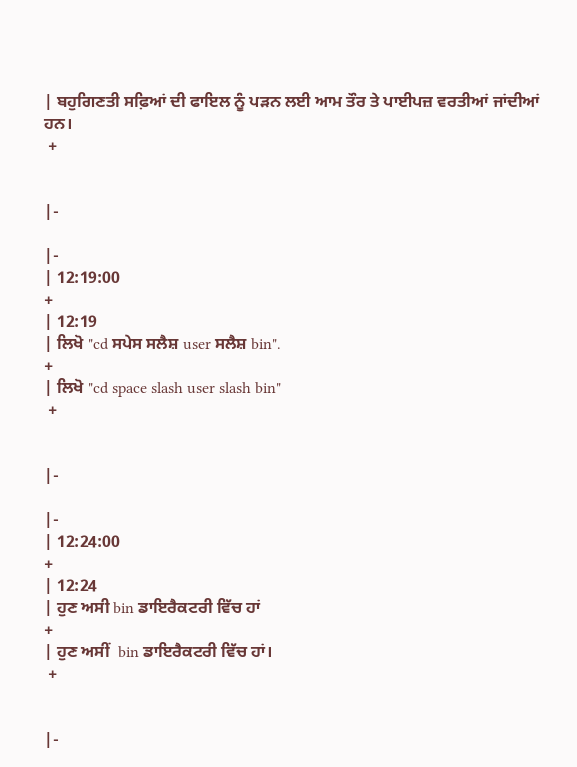| ਬਹੁਗਿਣਤੀ ਸਫ਼ਿਆਂ ਦੀ ਫਾਇਲ ਨੂੰ ਪੜਨ ਲਈ ਆਮ ਤੌਰ ਤੇ ਪਾਈਪਜ਼ ਵਰਤੀਆਂ ਜਾਂਦੀਆਂ ਹਨ।
 +


|-

|-
| 12:19:00
+
| 12:19
| ਲਿਖੋ "cd ਸਪੇਸ ਸਲੈਸ਼ user ਸਲੈਸ਼ bin".
+
| ਲਿਖੋ "cd space slash user slash bin"
 +


|-

|-
| 12:24:00
+
| 12:24
| ਹੁਣ ਅਸੀ bin ਡਾਇਰੈਕਟਰੀ ਵਿੱਚ ਹਾਂ
+
| ਹੁਣ ਅਸੀਂ  bin ਡਾਇਰੈਕਟਰੀ ਵਿੱਚ ਹਾਂ।
 +


|-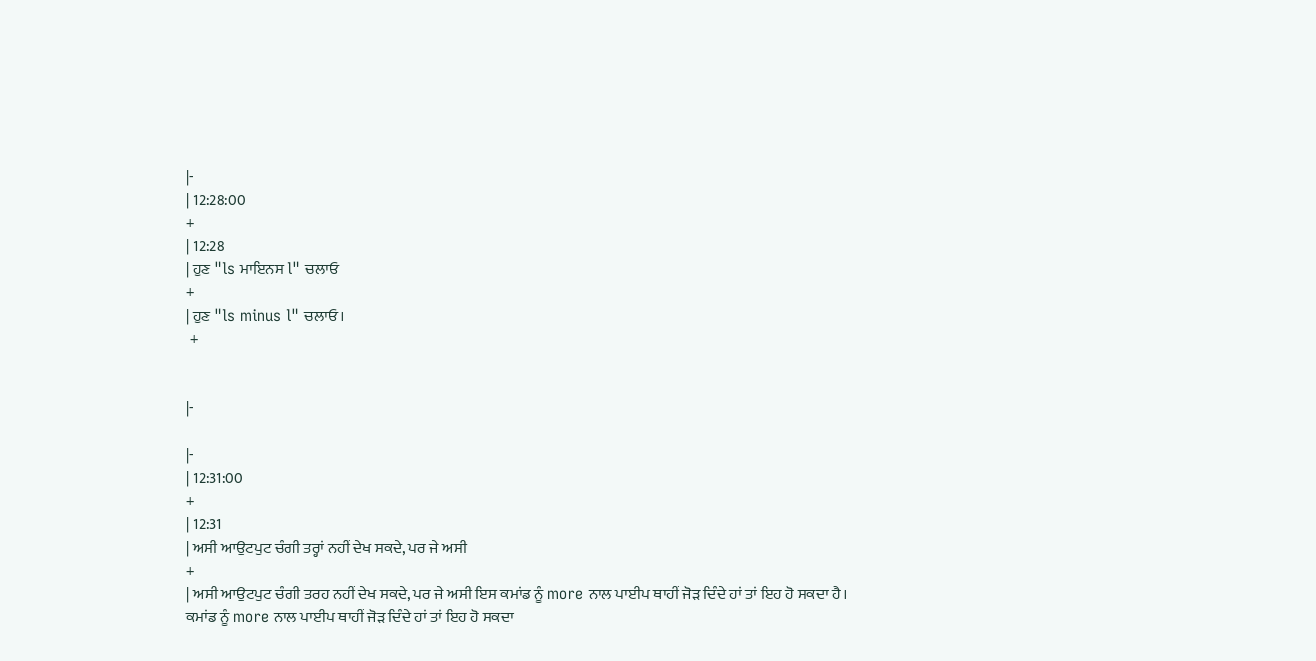|-
| 12:28:00
+
| 12:28
| ਹੁਣ "ls ਮਾਇਨਸ l" ਚਲਾਓ
+
| ਹੁਣ "ls minus l" ਚਲਾਓ।
 +


|-

|-
| 12:31:00
+
| 12:31
| ਅਸੀ ਆਉਟਪੁਟ ਚੰਗੀ ਤਰ੍ਹਾਂ ਨਹੀਂ ਦੇਖ ਸਕਦੇ, ਪਰ ਜੇ ਅਸੀ
+
| ਅਸੀ ਆਉਟਪੁਟ ਚੰਗੀ ਤਰਹ ਨਹੀਂ ਦੇਖ ਸਕਦੇ, ਪਰ ਜੇ ਅਸੀ ਇਸ ਕਮਾਂਡ ਨੂੰ more ਨਾਲ ਪਾਈਪ ਥਾਹੀਂ ਜੋੜ ਦਿੰਦੇ ਹਾਂ ਤਾਂ ਇਹ ਹੋ ਸਕਦਾ ਹੈ।
ਕਮਾਂਡ ਨੂੰ more ਨਾਲ ਪਾਈਪ ਥਾਹੀਂ ਜੋੜ ਦਿੰਦੇ ਹਾਂ ਤਾਂ ਇਹ ਹੋ ਸਕਦਾ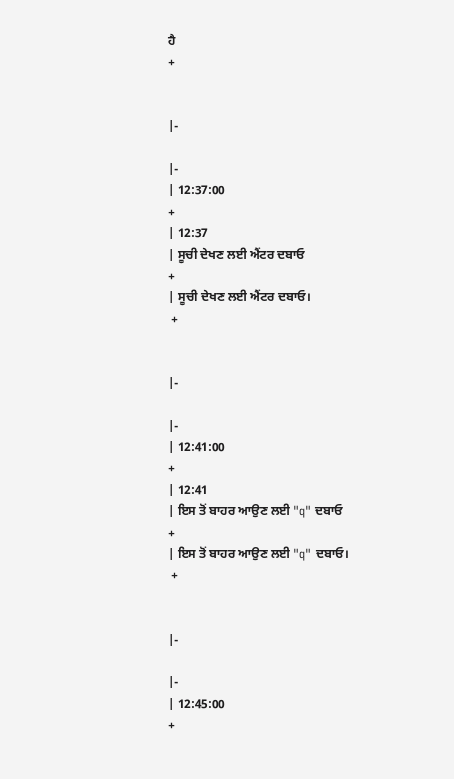ਹੈ
+


|-

|-
| 12:37:00
+
| 12:37
| ਸੂਚੀ ਦੇਖਣ ਲਈ ਐਂਟਰ ਦਬਾਓ
+
| ਸੂਚੀ ਦੇਖਣ ਲਈ ਐਂਟਰ ਦਬਾਓ।
 +


|-

|-
| 12:41:00
+
| 12:41
| ਇਸ ਤੋਂ ਬਾਹਰ ਆਉਣ ਲਈ "q" ਦਬਾਓ
+
| ਇਸ ਤੋਂ ਬਾਹਰ ਆਉਣ ਲਈ "q" ਦਬਾਓ।
 +


|-

|-
| 12:45:00
+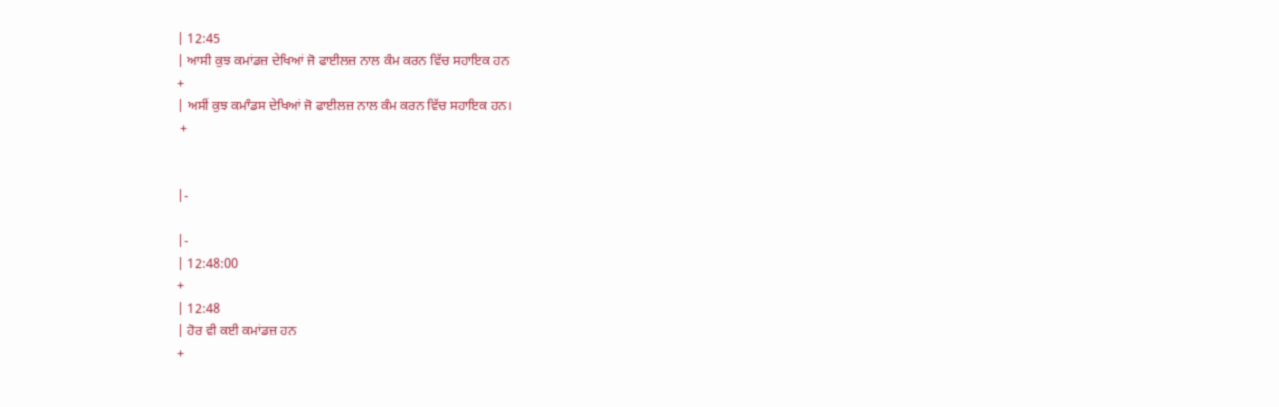| 12:45
| ਆਸੀ ਕੁਝ ਕਮਾਂਡਜ਼ ਦੇਖਿਆਂ ਜੋ ਫਾਈਲਜ਼ ਨਾਲ ਕੰਮ ਕਰਨ ਵਿੱਚ ਸਹਾਇਕ ਹਨ
+
| ਅਸੀਂ ਕੁਝ ਕਮਾੰਡਸ ਦੇਖਿਆਂ ਜੋ ਫਾਈਲਜ਼ ਨਾਲ ਕੰਮ ਕਰਨ ਵਿੱਚ ਸਹਾਇਕ ਹਨ।
 +


|-

|-
| 12:48:00
+
| 12:48
| ਹੋਰ ਵੀ ਕਈ ਕਮਾਂਡਜ਼ ਹਨ
+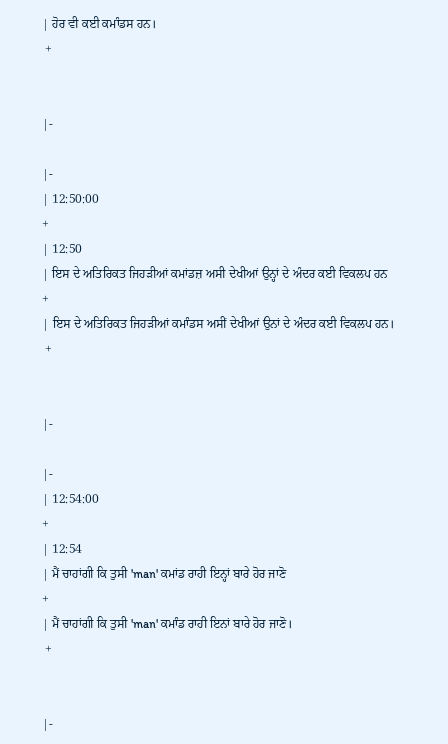| ਹੋਰ ਵੀ ਕਈ ਕਮਾੰਡਸ ਹਨ।
 +


|-

|-
| 12:50:00
+
| 12:50
| ਇਸ ਦੇ ਅਤਿਰਿਕਤ ਜਿਹੜੀਆਂ ਕਮਾਂਡਜ਼ ਅਸੀ ਦੇਖੀਆਂ ਉਨ੍ਹਾਂ ਦੇ ਅੰਦਰ ਕਈ ਵਿਕਲਪ ਹਨ
+
| ਇਸ ਦੇ ਅਤਿਰਿਕਤ ਜਿਹੜੀਆਂ ਕਮਾੰਡਸ ਅਸੀਂ ਦੇਖੀਆਂ ਉਨਾਂ ਦੇ ਅੰਦਰ ਕਈ ਵਿਕਲਪ ਹਨ।
 +


|-

|-
| 12:54:00
+
| 12:54
| ਮੈਂ ਚਾਹਾਂਗੀ ਕਿ ਤੁਸੀ 'man' ਕਮਾਂਡ ਰਾਹੀ ਇਨ੍ਹਾਂ ਬਾਰੇ ਹੋਰ ਜਾਣੋ
+
| ਮੈਂ ਚਾਹਾਂਗੀ ਕਿ ਤੁਸੀ 'man' ਕਮਾੰਡ ਰਾਹੀ ਇਨਾਂ ਬਾਰੇ ਹੋਰ ਜਾਣੋ।
 +


|-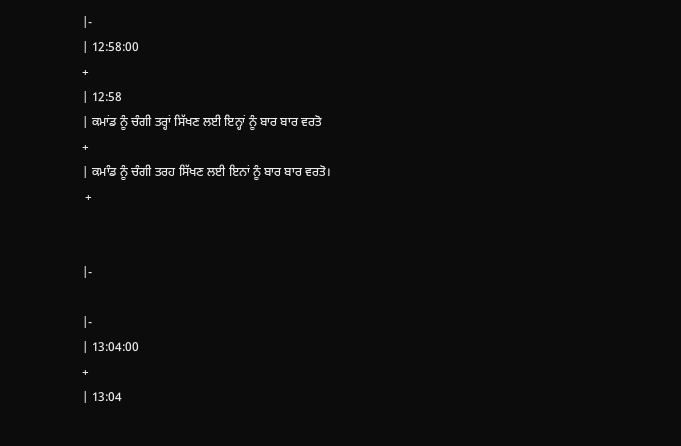|-
| 12:58:00
+
| 12:58
| ਕਮਾਂਡ ਨੂੰ ਚੰਗੀ ਤਰ੍ਹਾਂ ਸਿੱਖਣ ਲਈ ਇਨ੍ਹਾਂ ਨੂੰ ਬਾਰ ਬਾਰ ਵਰਤੋ
+
| ਕਮਾੰਡ ਨੂੰ ਚੰਗੀ ਤਰਹ ਸਿੱਖਣ ਲਈ ਇਨਾਂ ਨੂੰ ਬਾਰ ਬਾਰ ਵਰਤੋ।
 +


|-

|-
| 13:04:00
+
| 13:04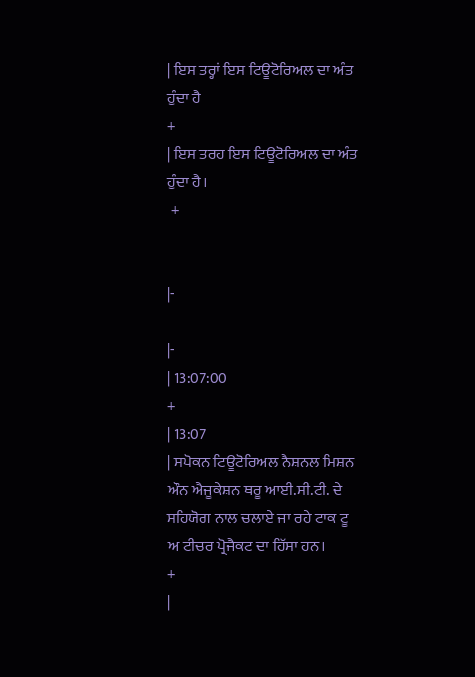| ਇਸ ਤਰ੍ਹਾਂ ਇਸ ਟਿਊਟੋਰਿਅਲ ਦਾ ਅੰਤ ਹੁੰਦਾ ਹੈ
+
| ਇਸ ਤਰਹ ਇਸ ਟਿਊਟੋਰਿਅਲ ਦਾ ਅੰਤ ਹੁੰਦਾ ਹੈ।
 +


|-

|-
| 13:07:00
+
| 13:07
| ਸਪੋਕਨ ਟਿਊਟੋਰਿਅਲ ਨੈਸ਼ਨਲ ਮਿਸ਼ਨ ਔਨ ਐਜੂਕੇਸ਼ਨ ਥਰੂ ਆਈ.ਸੀ.ਟੀ. ਦੇ ਸਹਿਯੋਗ ਨਾਲ ਚਲਾਏ ਜਾ ਰਹੇ ਟਾਕ ਟੂ ਅ ਟੀਚਰ ਪ੍ਰੋਜੈਕਟ ਦਾ ਹਿੱਸਾ ਹਨ।
+
|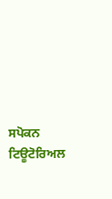ਸਪੋਕਨ ਟਿਊਟੋਰਿਅਲ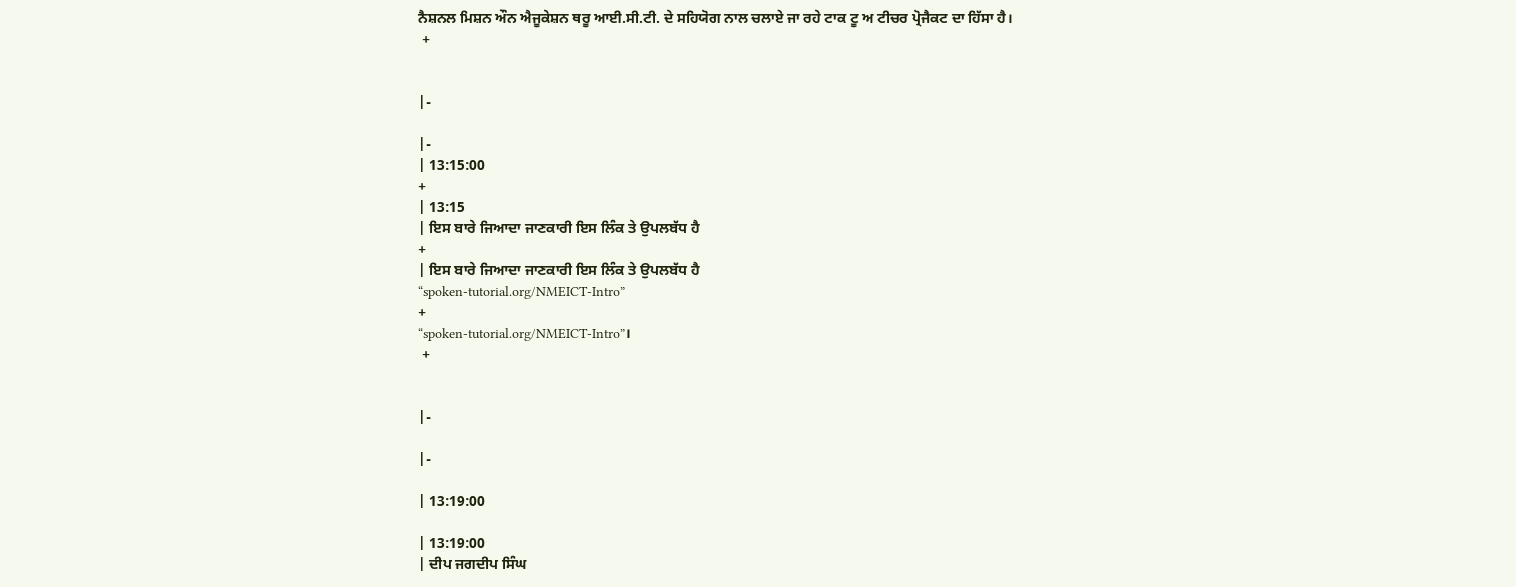ਨੈਸ਼ਨਲ ਮਿਸ਼ਨ ਔਨ ਐਜੂਕੇਸ਼ਨ ਥਰੂ ਆਈ.ਸੀ.ਟੀ. ਦੇ ਸਹਿਯੋਗ ਨਾਲ ਚਲਾਏ ਜਾ ਰਹੇ ਟਾਕ ਟੂ ਅ ਟੀਚਰ ਪ੍ਰੋਜੈਕਟ ਦਾ ਹਿੱਸਾ ਹੈ।
 +


|-

|-
| 13:15:00
+
| 13:15
| ਇਸ ਬਾਰੇ ਜਿਆਦਾ ਜਾਣਕਾਰੀ ਇਸ ਲਿੰਕ ਤੇ ਉਪਲਬੱਧ ਹੈ
+
| ਇਸ ਬਾਰੇ ਜਿਆਦਾ ਜਾਣਕਾਰੀ ਇਸ ਲਿੰਕ ਤੇ ਉਪਲਬੱਧ ਹੈ
“spoken-tutorial.org/NMEICT-Intro”
+
“spoken-tutorial.org/NMEICT-Intro”।
 +


|-

|-

| 13:19:00

| 13:19:00
| ਦੀਪ ਜਗਦੀਪ ਸਿੰਘ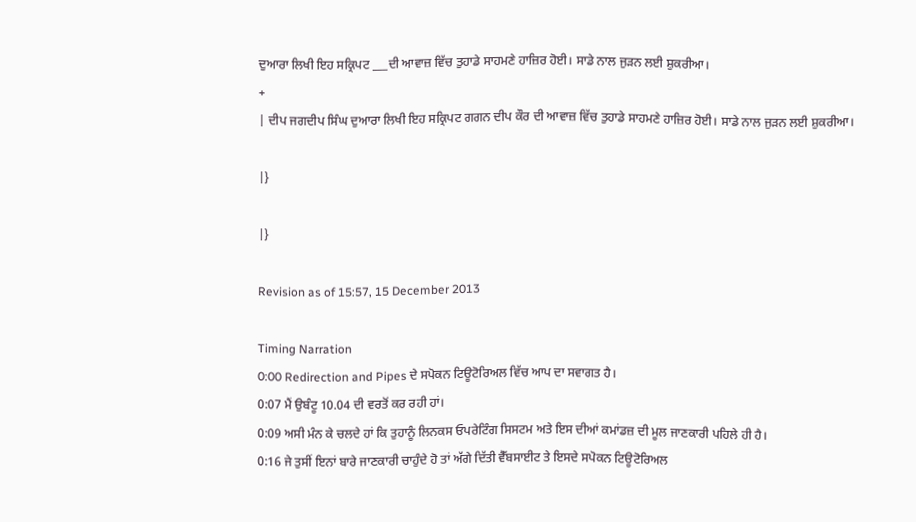ਦੁਆਰਾ ਲਿਖੀ ਇਹ ਸਕ੍ਰਿਪਟ ___ਦੀ ਆਵਾਜ਼ ਵਿੱਚ ਤੁਹਾਡੇ ਸਾਹਮਣੇ ਹਾਜ਼ਿਰ ਹੋਈ। ਸਾਡੇ ਨਾਲ ਜੁੜਨ ਲਈ ਸ਼ੁਕਰੀਆ।
+
| ਦੀਪ ਜਗਦੀਪ ਸਿੰਘ ਦੁਆਰਾ ਲਿਖੀ ਇਹ ਸਕ੍ਰਿਪਟ ਗਗਨ ਦੀਪ ਕੌਰ ਦੀ ਆਵਾਜ਼ ਵਿੱਚ ਤੁਹਾਡੇ ਸਾਹਮਣੇ ਹਾਜ਼ਿਰ ਹੋਈ। ਸਾਡੇ ਨਾਲ ਜੁੜਨ ਲਈ ਸ਼ੁਕਰੀਆ।

|}

|}

Revision as of 15:57, 15 December 2013

Timing Narration
0:00 Redirection and Pipes ਦੇ ਸਪੋਕਨ ਟਿਊਟੋਰਿਅਲ ਵਿੱਚ ਆਪ ਦਾ ਸਵਾਗਤ ਹੈ।
0:07 ਮੈਂ ਉਬੰਟੂ 10.04 ਦੀ ਵਰਤੋਂ ਕਰ ਰਹੀ ਹਾਂ।
0:09 ਅਸੀ ਮੰਨ ਕੇ ਚਲਦੇ ਹਾਂ ਕਿ ਤੁਹਾਨੂੰ ਲਿਨਕਸ ਓਪਰੇਟਿੰਗ ਸਿਸਟਮ ਅਤੇ ਇਸ ਦੀਆਂ ਕਮਾਂਡਜ਼ ਦੀ ਮੂਲ ਜਾਣਕਾਰੀ ਪਹਿਲੇ ਹੀ ਹੈ।
0:16 ਜੇ ਤੁਸੀਂ ਇਨਾਂ ਬਾਰੇ ਜਾਣਕਾਰੀ ਚਾਹੁੰਦੇ ਹੋ ਤਾਂ ਅੱਗੇ ਦਿੱਤੀ ਵੈੱਬਸਾਈਟ ਤੇ ਇਸਦੇ ਸਪੋਕਨ ਟਿਊਟੋਰਿਅਲ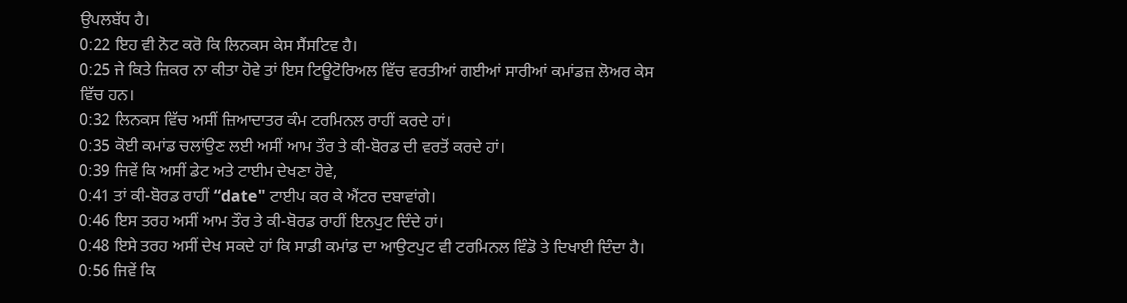ਉਪਲਬੱਧ ਹੈ।
0:22 ਇਹ ਵੀ ਨੋਟ ਕਰੋ ਕਿ ਲਿਨਕਸ ਕੇਸ ਸੈਂਸਟਿਵ ਹੈ।
0:25 ਜੇ ਕਿਤੇ ਜ਼ਿਕਰ ਨਾ ਕੀਤਾ ਹੋਵੇ ਤਾਂ ਇਸ ਟਿਊਟੋਰਿਅਲ ਵਿੱਚ ਵਰਤੀਆਂ ਗਈਆਂ ਸਾਰੀਆਂ ਕਮਾਂਡਜ਼ ਲੋਅਰ ਕੇਸ ਵਿੱਚ ਹਨ।
0:32 ਲਿਨਕਸ ਵਿੱਚ ਅਸੀਂ ਜ਼ਿਆਦਾਤਰ ਕੰਮ ਟਰਮਿਨਲ ਰਾਹੀਂ ਕਰਦੇ ਹਾਂ।
0:35 ਕੋਈ ਕਮਾਂਡ ਚਲਾਂਉਣ ਲਈ ਅਸੀਂ ਆਮ ਤੌਰ ਤੇ ਕੀ-ਬੋਰਡ ਦੀ ਵਰਤੋਂ ਕਰਦੇ ਹਾਂ।
0:39 ਜਿਵੇਂ ਕਿ ਅਸੀਂ ਡੇਟ ਅਤੇ ਟਾਈਮ ਦੇਖਣਾ ਹੋਵੇ,
0:41 ਤਾਂ ਕੀ-ਬੋਰਡ ਰਾਹੀਂ “date" ਟਾਈਪ ਕਰ ਕੇ ਐਂਟਰ ਦਬਾਵਾਂਗੇ।
0:46 ਇਸ ਤਰਹ ਅਸੀਂ ਆਮ ਤੌਰ ਤੇ ਕੀ-ਬੋਰਡ ਰਾਹੀਂ ਇਨਪੁਟ ਦਿੰਦੇ ਹਾਂ।
0:48 ਇਸੇ ਤਰਹ ਅਸੀਂ ਦੇਖ ਸਕਦੇ ਹਾਂ ਕਿ ਸਾਡੀ ਕਮਾਂਡ ਦਾ ਆਉਟਪੁਟ ਵੀ ਟਰਮਿਨਲ ਵਿੰਡੋ ਤੇ ਦਿਖਾਈ ਦਿੰਦਾ ਹੈ।
0:56 ਜਿਵੇਂ ਕਿ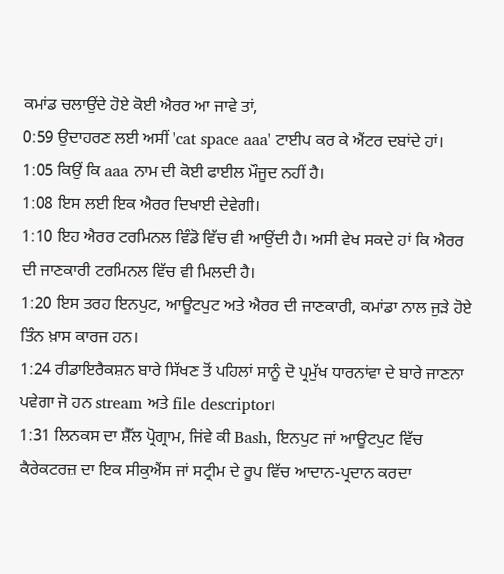ਕਮਾਂਡ ਚਲਾਉਂਦੇ ਹੋਏ ਕੋਈ ਐਰਰ ਆ ਜਾਵੇ ਤਾਂ,
0:59 ਉਦਾਹਰਣ ਲਈ ਅਸੀਂ 'cat space aaa' ਟਾਈਪ ਕਰ ਕੇ ਐਂਟਰ ਦਬਾਂਦੇ ਹਾਂ।
1:05 ਕਿਉਂ ਕਿ aaa ਨਾਮ ਦੀ ਕੋਈ ਫਾਈਲ ਮੌਜੂਦ ਨਹੀਂ ਹੈ।
1:08 ਇਸ ਲਈ ਇਕ ਐਰਰ ਦਿਖਾਈ ਦੇਵੇਗੀ।
1:10 ਇਹ ਐਰਰ ਟਰਮਿਨਲ ਵਿੰਡੋ ਵਿੱਚ ਵੀ ਆਉਂਦੀ ਹੈ। ਅਸੀ ਵੇਖ ਸਕਦੇ ਹਾਂ ਕਿ ਐਰਰ ਦੀ ਜਾਣਕਾਰੀ ਟਰਮਿਨਲ ਵਿੱਚ ਵੀ ਮਿਲਦੀ ਹੈ।
1:20 ਇਸ ਤਰਹ ਇਨਪੁਟ, ਆਊਟਪੁਟ ਅਤੇ ਐਰਰ ਦੀ ਜਾਣਕਾਰੀ, ਕਮਾਂਡਾ ਨਾਲ ਜੁੜੇ ਹੋਏ ਤਿੰਨ ਖ਼ਾਸ ਕਾਰਜ ਹਨ।
1:24 ਰੀਡਾਇਰੈਕਸ਼ਨ ਬਾਰੇ ਸਿੱਖਣ ਤੋਂ ਪਹਿਲਾਂ ਸਾਨੂੰ ਦੋ ਪ੍ਰਮੁੱਖ ਧਾਰਨਾਂਵਾ ਦੇ ਬਾਰੇ ਜਾਣਨਾ ਪਵੇਗਾ ਜੋ ਹਨ stream ਅਤੇ file descriptor।
1:31 ਲਿਨਕਸ ਦਾ ਸ਼ੈੱਲ ਪ੍ਰੋਗ੍ਰਾਮ, ਜਿਂਵੇ ਕੀ Bash, ਇਨਪੁਟ ਜਾਂ ਆਊਟਪੁਟ ਵਿੱਚ ਕੈਰੇਕਟਰਜ਼ ਦਾ ਇਕ ਸੀਕੁਐਂਸ ਜਾਂ ਸਟ੍ਰੀਮ ਦੇ ਰੂਪ ਵਿੱਚ ਆਦਾਨ-ਪ੍ਰਦਾਨ ਕਰਦਾ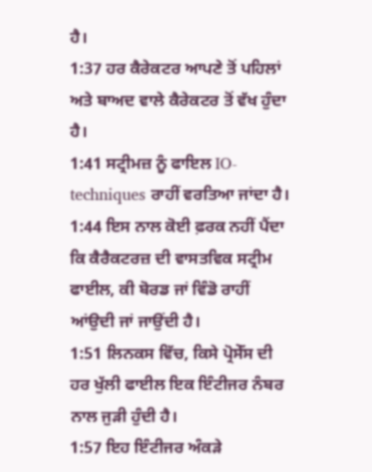ਹੈ।
1:37 ਹਰ ਕੈਰੇਕਟਰ ਆਪਣੇ ਤੋਂ ਪਹਿਲਾਂ ਅਤੇ ਬਾਅਦ ਵਾਲੇ ਕੈਰੇਕਟਰ ਤੋਂ ਵੱਖ ਹੁੰਦਾ ਹੈ।
1:41 ਸਟ੍ਰੀਮਜ਼ ਨੂੰ ਫਾਇਲ IO-techniques ਰਾਹੀਂ ਵਰਤਿਆ ਜਾਂਦਾ ਹੈ।
1:44 ਇਸ ਨਾਲ ਕੋਈ ਫ਼ਰਕ ਨਹੀਂ ਪੈਂਦਾ ਕਿ ਕੈਰੈਕਟਰਜ਼ ਦੀ ਵਾਸਤਵਿਕ ਸਟ੍ਰੀਮ ਫਾਈਲ, ਕੀ ਬੋਰਡ ਜਾਂ ਵਿੰਡੋ ਰਾਹੀਂ ਆਂਉਦੀ ਜਾਂ ਜਾਉਂਦੀ ਹੈ।
1:51 ਲਿਨਕਸ ਵਿੱਚ, ਕਿਸੇ ਪ੍ਰੋਸੇੱਸ ਦੀ ਹਰ ਖੁੱਲੀ ਫਾਈਲ ਇਕ ਇੰਟੀਜਰ ਨੰਬਰ ਨਾਲ ਜੁੜੀ ਹੁੰਦੀ ਹੈ।
1:57 ਇਹ ਇੰਟੀਜਰ ਅੰਕੜੇ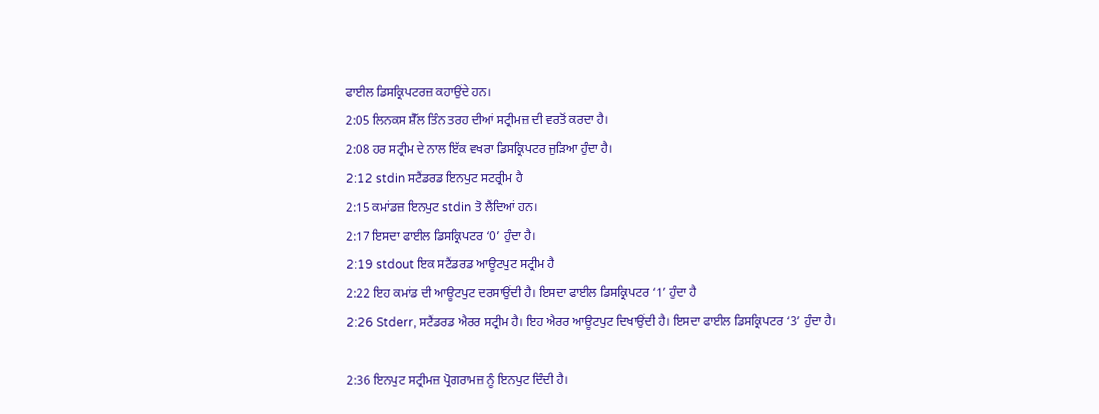ਫਾਈਲ ਡਿਸਕ੍ਰਿਪਟਰਜ਼ ਕਹਾਉਂਦੇ ਹਨ।
2:05 ਲਿਨਕਸ ਸ਼ੈੱਲ ਤਿੰਨ ਤਰਹ ਦੀਆਂ ਸਟ੍ਰੀਮਜ਼ ਦੀ ਵਰਤੋਂ ਕਰਦਾ ਹੈ।
2:08 ਹਰ ਸਟ੍ਰੀਮ ਦੇ ਨਾਲ ਇੱਕ ਵਖਰਾ ਡਿਸਕ੍ਰਿਪਟਰ ਜੁੜਿਆ ਹੁੰਦਾ ਹੈ।
2:12 stdin ਸਟੈਂਡਰਡ ਇਨਪੁਟ ਸਟਰ੍ਰੀਮ ਹੈ
2:15 ਕਮਾਂਡਜ਼ ਇਨਪੁਟ stdin ਤੋ ਲੈਂਦਿਆਂ ਹਨ।
2:17 ਇਸਦਾ ਫਾਈਲ ਡਿਸਕ੍ਰਿਪਟਰ ‘0’ ਹੁੰਦਾ ਹੈ।
2:19 stdout ਇਕ ਸਟੈਂਡਰਡ ਆਊਟਪੁਟ ਸਟ੍ਰੀਮ ਹੈ
2:22 ਇਹ ਕਮਾਂਡ ਦੀ ਆਊਟਪੁਟ ਦਰਸਾਉਂਦੀ ਹੈ। ਇਸਦਾ ਫਾਈਲ ਡਿਸਕ੍ਰਿਪਟਰ ‘1’ ਹੁੰਦਾ ਹੈ
2:26 Stderr, ਸਟੈਂਡਰਡ ਐਰਰ ਸਟ੍ਰੀਮ ਹੈ। ਇਹ ਐਰਰ ਆਊਟਪੁਟ ਦਿਖਾਉਂਦੀ ਹੈ। ਇਸਦਾ ਫਾਈਲ ਡਿਸਕ੍ਰਿਪਟਰ ‘3’ ਹੁੰਦਾ ਹੈ।

2:36 ਇਨਪੁਟ ਸਟ੍ਰੀਮਜ਼ ਪ੍ਰੋਗਰਾਮਜ਼ ਨੂੰ ਇਨਪੁਟ ਦਿੰਦੀ ਹੈ।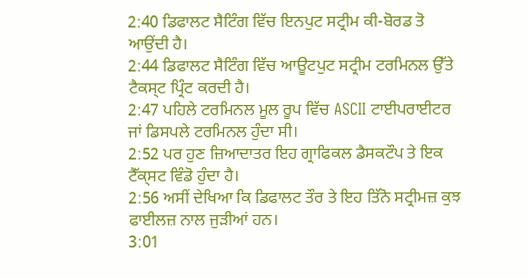2:40 ਡਿਫਾਲਟ ਸੈਟਿੰਗ ਵਿੱਚ ਇਨਪੁਟ ਸਟ੍ਰੀਮ ਕੀ-ਬੋਰਡ ਤੋ ਆਉਂਦੀ ਹੈ।
2:44 ਡਿਫਾਲਟ ਸੈਟਿੰਗ ਵਿੱਚ ਆਊਟਪੁਟ ਸਟ੍ਰੀਮ ਟਰਮਿਨਲ ਉੱਤੇ ਟੈਕਸ੍ਟ ਪ੍ਰਿੰਟ ਕਰਦੀ ਹੈ।
2:47 ਪਹਿਲੇ ਟਰਮਿਨਲ ਮੂਲ ਰੂਪ ਵਿੱਚ ASCII ਟਾਈਪਰਾਈਟਰ ਜਾਂ ਡਿਸਪਲੇ ਟਰਮਿਨਲ ਹੁੰਦਾ ਸੀ।
2:52 ਪਰ ਹੁਣ ਜ਼ਿਆਦਾਤਰ ਇਹ ਗ੍ਰਾਫਿਕਲ ਡੈਸਕਟੌਪ ਤੇ ਇਕ ਟੈੱਕ੍ਸਟ ਵਿੰਡੋ ਹੁੰਦਾ ਹੈ।
2:56 ਅਸੀਂ ਦੇਖਿਆ ਕਿ ਡਿਫਾਲਟ ਤੌਰ ਤੇ ਇਹ ਤਿੱਨੋ ਸਟ੍ਰੀਮਜ਼ ਕੁਝ ਫਾਈਲਜ਼ ਨਾਲ ਜੁੜੀਆਂ ਹਨ।
3:01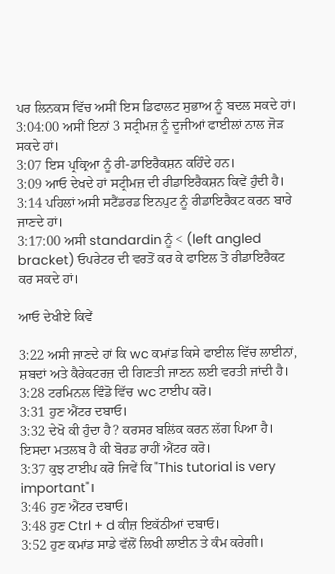ਪਰ ਲਿਨਕਸ ਵਿੱਚ ਅਸੀਂ ਇਸ ਡਿਫਾਲਟ ਸੁਭਾਅ ਨੂੰ ਬਦਲ ਸਕਦੇ ਹਾਂ।
3:04:00 ਅਸੀਂ ਇਨਾਂ 3 ਸਟ੍ਰੀਮਜ਼ ਨੂੰ ਦੂਜੀਆਂ ਫਾਈਲਾਂ ਨਾਲ ਜੋੜ ਸਕਦੇ ਹਾਂ।
3:07 ਇਸ ਪ੍ਰਕ੍ਰਿਆ ਨੂੰ ਰੀ-ਡਾਇਰੈਕਸ਼ਨ ਕਹਿੰਦੇ ਹਨ।
3:09 ਆਓ ਦੇਖਦੇ ਹਾਂ ਸਟ੍ਰੀਮਜ਼ ਦੀ ਰੀਡਾਇਰੈਕਸ਼ਨ ਕਿਵੇਂ ਹੁੰਦੀ ਹੈ।
3:14 ਪਹਿਲਾਂ ਅਸੀ ਸਟੈਂਡਰਡ ਇਨਪੁਟ ਨੂੰ ਰੀਡਾਇਰੈਕਟ ਕਰਨ ਬਾਰੇ ਜਾਣਦੇ ਹਾਂ।
3:17:00 ਅਸੀ standardin ਨੂੰ < (left angled bracket) ਓਪਰੇਟਰ ਦੀ ਵਰਤੋਂ ਕਰ ਕੇ ਫਾਇਲ ਤੋ ਰੀਡਾਇਰੈਕਟ ਕਰ ਸਕਦੇ ਹਾਂ।

ਆਓ ਦੇਖੀਏ ਕਿਵੇਂ

3:22 ਅਸੀ ਜਾਣਦੇ ਹਾਂ ਕਿ wc ਕਮਾਂਡ ਕਿਸੇ ਫਾਈਲ ਵਿੱਚ ਲਾਈਨਾਂ, ਸ਼ਬਦਾਂ ਅਤੇ ਕੈਰੇਕਟਰਜ਼ ਦੀ ਗਿਣਤੀ ਜਾਣਨ ਲਈ ਵਰਤੀ ਜਾਂਦੀ ਹੈ।
3:28 ਟਰਮਿਨਲ ਵਿੰਡੋ ਵਿੱਚ wc ਟਾਈਪ ਕਰੋ।
3:31 ਹੁਣ ਐਂਟਰ ਦਬਾਓ।
3:32 ਦੇਖੋ ਕੀ ਹੁੰਦਾ ਹੈ? ਕਰਸਰ ਬਲਿਂਕ ਕਰਨ ਲੱਗ ਪਿਆ ਹੈ। ਇਸਦਾ ਮਤਲਬ ਹੈ ਕੀ ਬੋਰਡ ਰਾਹੀਂ ਐਂਟਰ ਕਰੋ।
3:37 ਕੁਝ ਟਾਈਪ ਕਰੋ ਜਿਵੇਂ ਕਿ "This tutorial is very important"।
3:46 ਹੁਣ ਐਂਟਰ ਦਬਾਓ।
3:48 ਹੁਣ Ctrl + d ਕੀਜ਼ ਇਕੱਠੀਆਂ ਦਬਾਓ।
3:52 ਹੁਣ ਕਮਾਂਡ ਸਾਡੇ ਵੱਲੋਂ ਲਿਖੀ ਲਾਈਨ ਤੇ ਕੰਮ ਕਰੇਗੀ।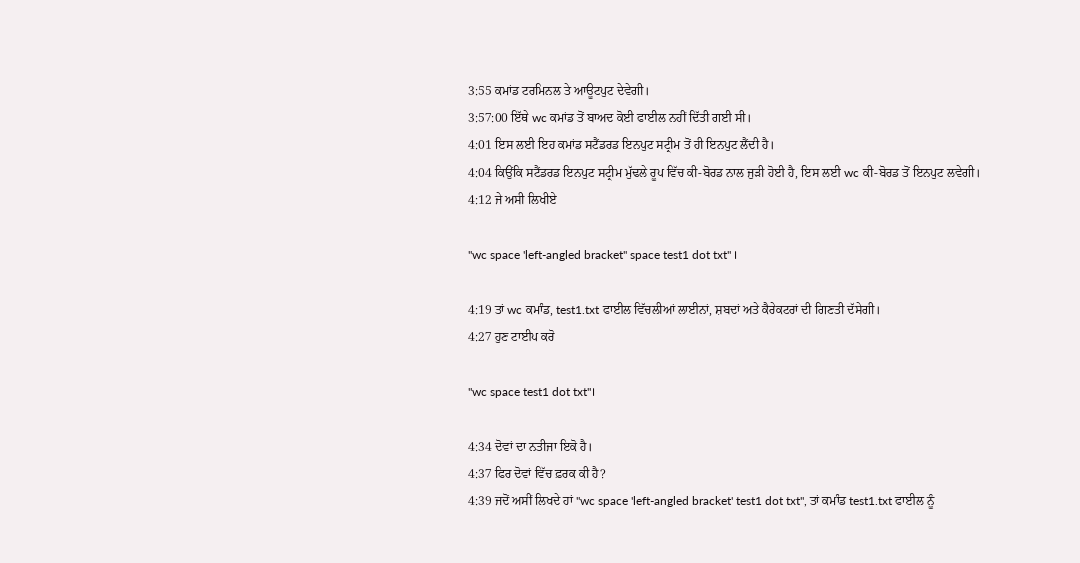3:55 ਕਮਾਂਡ ਟਰਮਿਨਲ ਤੇ ਆਊਟਪੁਟ ਦੇਵੇਗੀ।
3:57:00 ਇੱਥੇ wc ਕਮਾਂਡ ਤੋਂ ਬਾਅਦ ਕੋਈ ਫਾਈਲ ਨਹੀਂ ਦਿੱਤੀ ਗਈ ਸੀ।
4:01 ਇਸ ਲਈ ਇਹ ਕਮਾਂਡ ਸਟੈਂਡਰਡ ਇਨਪੁਟ ਸਟ੍ਰੀਮ ਤੋਂ ਹੀ ਇਨਪੁਟ ਲੈਂਦੀ ਹੈ।
4:04 ਕਿਉਂਕਿ ਸਟੈਂਡਰਡ ਇਨਪੁਟ ਸਟ੍ਰੀਮ ਮੁੱਢਲੇ ਰੂਪ ਵਿੱਚ ਕੀ-ਬੋਰਡ ਨਾਲ ਜੁੜੀ ਹੋਈ ਹੈ, ਇਸ ਲਈ wc ਕੀ-ਬੋਰਡ ਤੋਂ ਇਨਪੁਟ ਲਵੇਗੀ।
4:12 ਜੇ ਅਸੀ ਲਿਖੀਏ

"wc space 'left-angled bracket" space test1 dot txt" ।

4:19 ਤਾਂ wc ਕਮਾੰਡ, test1.txt ਫਾਈਲ ਵਿੱਚਲੀਆਂ ਲਾਈਨਾਂ, ਸ਼ਬਦਾਂ ਅਤੇ ਕੈਰੇਕਟਰਾਂ ਦੀ ਗਿਣਤੀ ਦੱਸੇਗੀ।
4:27 ਹੁਣ ਟਾਈਪ ਕਰੋ

"wc space test1 dot txt"।

4:34 ਦੋਵਾਂ ਦਾ ਨਤੀਜਾ ਇਕੋ ਹੈ।
4:37 ਫਿਰ ਦੋਵਾਂ ਵਿੱਚ ਫ਼ਰਕ ਕੀ ਹੈ?
4:39 ਜਦੋਂ ਅਸੀਂ ਲਿਖਦੇ ਹਾਂ "wc space 'left-angled bracket' test1 dot txt", ਤਾਂ ਕਮਾੰਡ test1.txt ਫਾਈਲ ਨੂੰ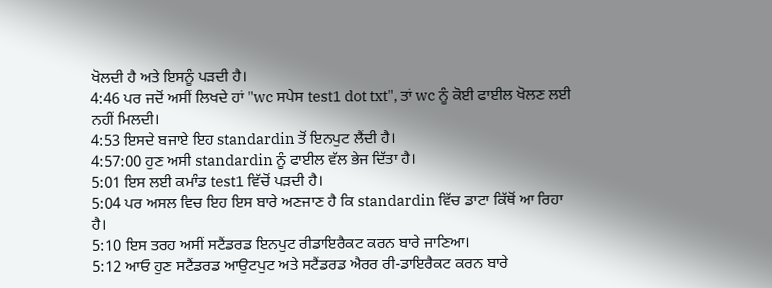ਖੋਲਦੀ ਹੈ ਅਤੇ ਇਸਨੂੰ ਪੜਦੀ ਹੈ।
4:46 ਪਰ ਜਦੋਂ ਅਸੀਂ ਲਿਖਦੇ ਹਾਂ "wc ਸਪੇਸ test1 dot txt", ਤਾਂ wc ਨੂੰ ਕੋਈ ਫਾਈਲ ਖੋਲਣ ਲਈ ਨਹੀਂ ਮਿਲਦੀ।
4:53 ਇਸਦੇ ਬਜਾਏ ਇਹ standardin ਤੋਂ ਇਨਪੁਟ ਲੈਂਦੀ ਹੈ।
4:57:00 ਹੁਣ ਅਸੀ standardin ਨੂੰ ਫਾਈਲ ਵੱਲ ਭੇਜ ਦਿੱਤਾ ਹੈ।
5:01 ਇਸ ਲਈ ਕਮਾੰਡ test1 ਵਿੱਚੋਂ ਪੜਦੀ ਹੈ।
5:04 ਪਰ ਅਸਲ ਵਿਚ ਇਹ ਇਸ ਬਾਰੇ ਅਣਜਾਣ ਹੈ ਕਿ standardin ਵਿੱਚ ਡਾਟਾ ਕਿੱਥੋਂ ਆ ਰਿਹਾ ਹੈ।
5:10 ਇਸ ਤਰਹ ਅਸੀਂ ਸਟੈਂਡਰਡ ਇਨਪੁਟ ਰੀਡਾਇਰੈਕਟ ਕਰਨ ਬਾਰੇ ਜਾਣਿਆ।
5:12 ਆਓ ਹੁਣ ਸਟੈਂਡਰਡ ਆਉਟਪੁਟ ਅਤੇ ਸਟੈਂਡਰਡ ਐਰਰ ਰੀ-ਡਾਇਰੈਕਟ ਕਰਨ ਬਾਰੇ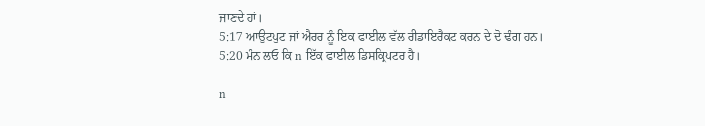ਜਾਣਦੇ ਹਾਂ।
5:17 ਆਉਟਪੁਟ ਜਾਂ ਐਰਰ ਨੂੰ ਇਕ ਫਾਈਲ ਵੱਲ ਰੀਡਾਇਰੈਕਟ ਕਰਨ ਦੇ ਦੋ ਢੰਗ ਹਨ।
5:20 ਮੰਨ ਲਓ ਕਿ n ਇੱਕ ਫਾਈਲ ਡਿਸਕ੍ਰਿਪਟਰ ਹੈ।

n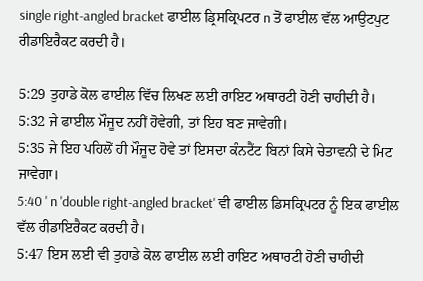single right-angled bracket ਫਾਈਲ ਡ੍ਰਿਸਕ੍ਰਿਪਟਰ n ਤੋਂ ਫਾਈਲ ਵੱਲ ਆਉਟਪੁਟ ਰੀਡਾਇਰੈਕਟ ਕਰਦੀ ਹੈ।

5:29 ਤੁਹਾਡੇ ਕੋਲ ਫਾਈਲ ਵਿੱਚ ਲਿਖਣ ਲਈ ਰਾਇਟ ਅਥਾਰਟੀ ਹੋਣੀ ਚਾਹੀਦੀ ਹੈ।
5:32 ਜੇ ਫਾਈਲ ਮੌਜੂਦ ਨਹੀਂ ਹੋਵੇਗੀ, ਤਾਂ ਇਹ ਬਣ ਜਾਵੇਗੀ।
5:35 ਜੇ ਇਹ ਪਹਿਲੋਂ ਹੀ ਮੌਜੂਦ ਹੋਵੇ ਤਾਂ ਇਸਦਾ ਕੰਨਟੈਂਟ ਬਿਨਾਂ ਕਿਸੇ ਚੇਤਾਵਨੀ ਦੇ ਮਿਟ ਜਾਵੇਗਾ।
5:40 ' n 'double right-angled bracket' ਵੀ ਫਾਈਲ ਡਿਸਕ੍ਰਿਪਟਰ ਨੂੰ ਇਕ ਫਾਈਲ ਵੱਲ ਰੀਡਾਇਰੈਕਟ ਕਰਦੀ ਹੈ।
5:47 ਇਸ ਲਈ ਵੀ ਤੁਹਾਡੇ ਕੋਲ ਫਾਈਲ ਲਈ ਰਾਇਟ ਅਥਾਰਟੀ ਹੋਣੀ ਚਾਹੀਦੀ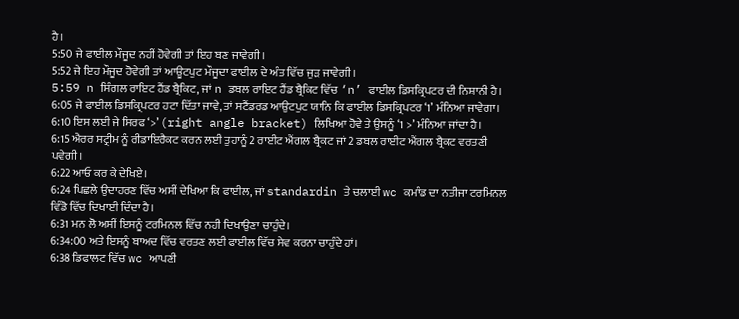ਹੈ।
5:50 ਜੇ ਫਾਈਲ ਮੌਜੂਦ ਨਹੀਂ ਹੋਵੇਗੀ ਤਾਂ ਇਹ ਬਣ ਜਾਵੇਗੀ।
5:52 ਜੇ ਇਹ ਮੌਜੂਦ ਹੋਵੇਗੀ ਤਾਂ ਆਊਟਪੁਟ ਮੌਜੂਦਾ ਫਾਈਲ ਦੇ ਅੰਤ ਵਿੱਚ ਜੁੜ ਜਾਵੇਗੀ।
5:59 n ਸਿੰਗਲ ਰਾਇਟ ਹੈਂਡ ਬ੍ਰੈਕਿਟ, ਜਾਂ n ਡਬਲ ਰਾਇਟ ਹੈਂਡ ਬ੍ਰੈਕਿਟ ਵਿੱਚ ‘n’ ਫਾਈਲ ਡਿਸਕ੍ਰਿਪਟਰ ਦੀ ਨਿਸ਼ਾਨੀ ਹੈ।
6:05 ਜੇ ਫਾਈਲ ਡਿਸਕ੍ਰਿਪਟਰ ਹਟਾ ਦਿੱਤਾ ਜਾਵੇ, ਤਾਂ ਸਟੈਂਡਰਡ ਆਉਟਪੁਟ ਯਾਨਿ ਕਿ ਫਾਈਲ ਡਿਸਕ੍ਰਿਪਟਰ ‘1’ ਮੰਨਿਆ ਜਾਵੇਗਾ।
6:10 ਇਸ ਲਈ ਜੇ ਸਿਰਫ ‘>’ (right angle bracket) ਲਿਖਿਆ ਹੋਵੇ ਤੇ ਉਸਨੂੰ ‘1 >’ ਮੰਨਿਆ ਜਾਂਦਾ ਹੈ।
6:15 ਐਰਰ ਸਟ੍ਰੀਮ ਨੂੰ ਰੀਡਾਇਰੈਕਟ ਕਰਨ ਲਈ ਤੁਹਾਨੂੰ 2 ਰਾਈਟ ਐਂਗਲ ਬ੍ਰੈਕਟ ਜਾਂ 2 ਡਬਲ ਰਾਈਟ ਐਂਗਲ ਬ੍ਰੈਕਟ ਵਰਤਣੀ ਪਵੇਗੀ।
6:22 ਆਓ ਕਰ ਕੇ ਦੇਖਿਏ।
6:24 ਪਿਛਲੇ ਉਦਾਹਰਣ ਵਿੱਚ ਅਸੀਂ ਦੇਖਿਆ ਕਿ ਫਾਈਲ, ਜਾਂ standardin ਤੇ ਚਲਾਈ wc ਕਮਾੰਡ ਦਾ ਨਤੀਜਾ ਟਰਮਿਨਲ ਵਿੰਡੋ ਵਿੱਚ ਦਿਖਾਈ ਦਿੰਦਾ ਹੈ।
6:31 ਮਨ ਲੋ ਅਸੀਂ ਇਸਨੂੰ ਟਰਮਿਨਲ ਵਿੱਚ ਨਹੀ ਦਿਖਾਉਣਾ ਚਾਹੁੰਦੇ।
6:34:00 ਅਤੇ ਇਸਨੂੰ ਬਾਅਦ ਵਿੱਚ ਵਰਤਣ ਲਈ ਫਾਈਲ ਵਿੱਚ ਸੇਵ ਕਰਨਾ ਚਾਹੁੰਦੇ ਹਾਂ।
6:38 ਡਿਫਾਲਟ ਵਿੱਚ wc ਆਪਣੀ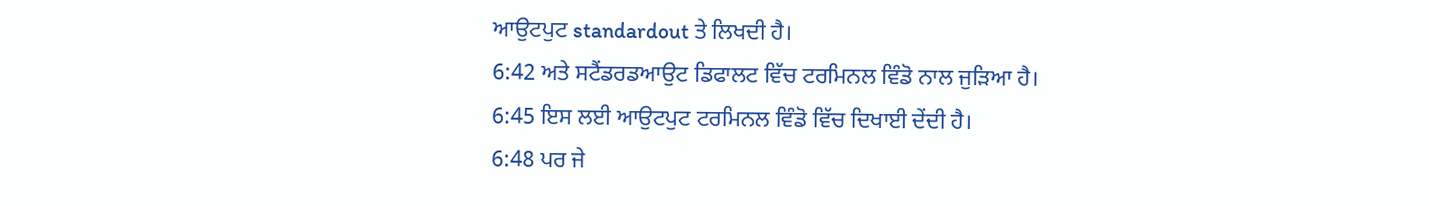ਆਉਟਪੁਟ standardout ਤੇ ਲਿਖਦੀ ਹੈ।
6:42 ਅਤੇ ਸਟੈਂਡਰਡਆਉਟ ਡਿਫਾਲਟ ਵਿੱਚ ਟਰਮਿਨਲ ਵਿੰਡੋ ਨਾਲ ਜੁੜਿਆ ਹੈ।
6:45 ਇਸ ਲਈ ਆਉਟਪੁਟ ਟਰਮਿਨਲ ਵਿੰਡੋ ਵਿੱਚ ਦਿਖਾਈ ਦੇਂਦੀ ਹੈ।
6:48 ਪਰ ਜੇ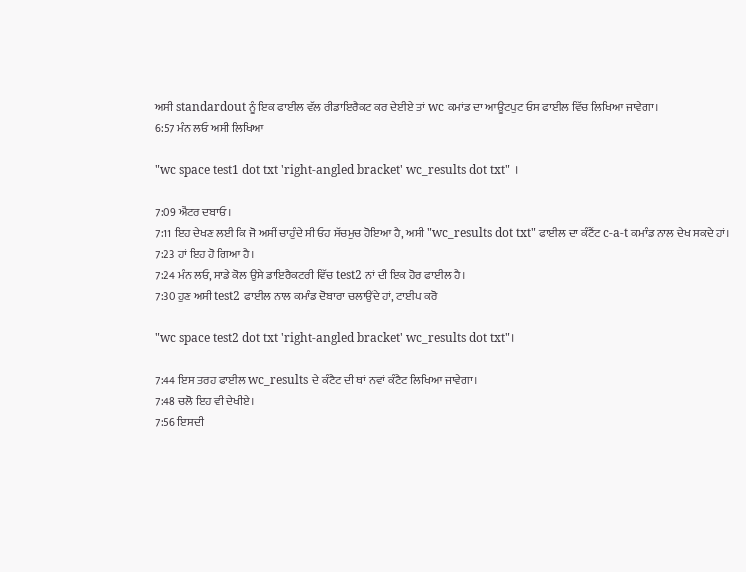ਅਸੀ standardout ਨੂੰ ਇਕ ਫਾਈਲ ਵੱਲ ਰੀਡਾਇਰੈਕਟ ਕਰ ਦੇਈਏ ਤਾਂ wc ਕਮਾਂਡ ਦਾ ਆਊਟਪੁਟ ਓਸ ਫਾਈਲ ਵਿੱਚ ਲਿਖਿਆ ਜਾਵੇਗਾ।
6:57 ਮੰਨ ਲਓ ਅਸੀ ਲਿਖਿਆ

"wc space test1 dot txt 'right-angled bracket' wc_results dot txt" ।

7:09 ਐਂਟਰ ਦਬਾਓ।
7:11 ਇਹ ਦੇਖਣ ਲਈ ਕਿ ਜੋ ਅਸੀਂ ਚਾਹੁੰਦੇ ਸੀ ਓਹ ਸੱਚਮੁਚ ਹੋਇਆ ਹੈ, ਅਸੀ "wc_results dot txt" ਫਾਈਲ ਦਾ ਕੰਟੈਂਟ c-a-t ਕਮਾੰਡ ਨਾਲ ਦੇਖ ਸਕਦੇ ਹਾਂ।
7:23 ਹਾਂ ਇਹ ਹੋ ਗਿਆ ਹੈ।
7:24 ਮੰਨ ਲਓ, ਸਾਡੇ ਕੋਲ ਉਸੇ ਡਾਇਰੈਕਟਰੀ ਵਿੱਚ test2 ਨਾਂ ਦੀ ਇਕ ਹੋਰ ਫਾਈਲ ਹੈ।
7:30 ਹੁਣ ਅਸੀ test2 ਫਾਈਲ ਨਾਲ ਕਮਾੰਡ ਦੋਬਾਰਾ ਚਲਾਉਂਦੇ ਹਾਂ, ਟਾਈਪ ਕਰੋ

"wc space test2 dot txt 'right-angled bracket' wc_results dot txt"।

7:44 ਇਸ ਤਰਹ ਫਾਈਲ wc_results ਦੇ ਕੰਟੈਟ ਦੀ ਥਾਂ ਨਵਾਂ ਕੰਟੈਟ ਲਿਖਿਆ ਜਾਵੇਗਾ।
7:48 ਚਲੋ ਇਹ ਵੀ ਦੇਖੀਏ।
7:56 ਇਸਦੀ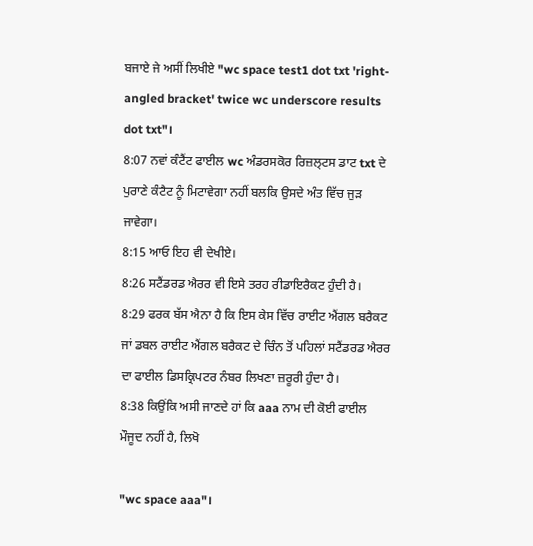ਬਜਾਏ ਜੇ ਅਸੀਂ ਲਿਖੀਏ "wc space test1 dot txt 'right-angled bracket' twice wc underscore results dot txt"।
8:07 ਨਵਾਂ ਕੰਟੈਂਟ ਫਾਈਲ wc ਅੰਡਰਸਕੋਰ ਰਿਜ਼ਲ੍ਟਸ ਡਾਟ txt ਦੇ ਪੁਰਾਣੇ ਕੰਟੈਟ ਨੂੰ ਮਿਟਾਵੇਗਾ ਨਹੀਂ ਬਲਕਿ ਉਸਦੇ ਅੰਤ ਵਿੱਚ ਜੁੜ ਜਾਵੇਗਾ।
8:15 ਆਓ ਇਹ ਵੀ ਦੇਖੀਏ।
8:26 ਸਟੈਂਡਰਡ ਐਰਰ ਵੀ ਇਸੇ ਤਰਹ ਰੀਡਾਇਰੈਕਟ ਹੁੰਦੀ ਹੈ।
8:29 ਫਰਕ ਬੱਸ ਐਨਾ ਹੈ ਕਿ ਇਸ ਕੇਸ ਵਿੱਚ ਰਾਈਟ ਐਂਗਲ ਬਰੈਕਟ ਜਾਂ ਡਬਲ ਰਾਈਟ ਐਂਗਲ ਬਰੈਕਟ ਦੇ ਚਿੰਨ ਤੋਂ ਪਹਿਲਾਂ ਸਟੈਂਡਰਡ ਐਰਰ ਦਾ ਫਾਈਲ ਡਿਸਕ੍ਰਿਪਟਰ ਨੰਬਰ ਲਿਖਣਾ ਜ਼ਰੂਰੀ ਹੁੰਦਾ ਹੈ।
8:38 ਕਿਉਂਕਿ ਅਸੀ ਜਾਣਦੇ ਹਾਂ ਕਿ aaa ਨਾਮ ਦੀ ਕੋਈ ਫਾਈਲ ਮੌਜੂਦ ਨਹੀਂ ਹੈ, ਲਿਖੋ

"wc space aaa"।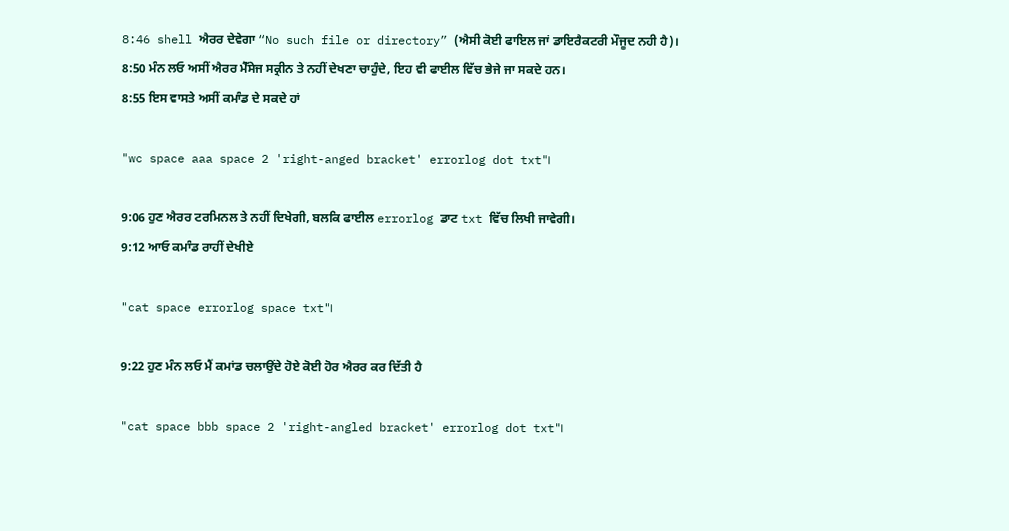8:46 shell ਐਰਰ ਦੇਵੇਗਾ “No such file or directory” (ਐਸੀ ਕੋਈ ਫਾਇਲ ਜਾਂ ਡਾਇਰੈਕਟਰੀ ਮੌਜੂਦ ਨਹੀ ਹੈ)।
8:50 ਮੰਨ ਲਓ ਅਸੀਂ ਐਰਰ ਮੈੱਸੇਜ ਸਕ੍ਰੀਨ ਤੇ ਨਹੀਂ ਦੇਖਣਾ ਚਾਹੁੰਦੇ, ਇਹ ਵੀ ਫਾਈਲ ਵਿੱਚ ਭੇਜੇ ਜਾ ਸਕਦੇ ਹਨ।
8:55 ਇਸ ਵਾਸਤੇ ਅਸੀਂ ਕਮਾੰਡ ਦੇ ਸਕਦੇ ਹਾਂ

"wc space aaa space 2 'right-anged bracket' errorlog dot txt"।

9:06 ਹੁਣ ਐਰਰ ਟਰਮਿਨਲ ਤੇ ਨਹੀਂ ਦਿਖੇਗੀ, ਬਲਕਿ ਫਾਈਲ errorlog ਡਾਟ txt ਵਿੱਚ ਲਿਖੀ ਜਾਵੇਗੀ।
9:12 ਆਓ ਕਮਾੰਡ ਰਾਹੀਂ ਦੇਖੀਏ

"cat space errorlog space txt"।

9:22 ਹੁਣ ਮੰਨ ਲਓ ਮੈਂ ਕਮਾਂਡ ਚਲਾਉਂਦੇ ਹੋਏ ਕੋਈ ਹੋਰ ਐਰਰ ਕਰ ਦਿੱਤੀ ਹੈ

"cat space bbb space 2 'right-angled bracket' errorlog dot txt"।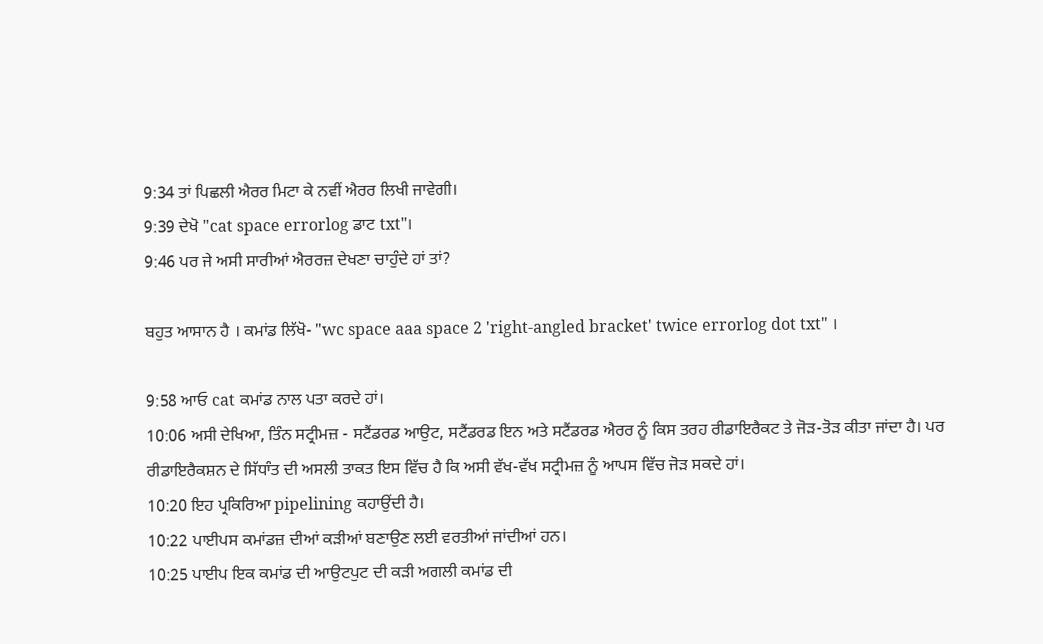9:34 ਤਾਂ ਪਿਛਲੀ ਐਰਰ ਮਿਟਾ ਕੇ ਨਵੀਂ ਐਰਰ ਲਿਖੀ ਜਾਵੇਗੀ।
9:39 ਦੇਖੋ "cat space errorlog ਡਾਟ txt"।
9:46 ਪਰ ਜੇ ਅਸੀ ਸਾਰੀਆਂ ਐਰਰਜ਼ ਦੇਖਣਾ ਚਾਹੁੰਦੇ ਹਾਂ ਤਾਂ?

ਬਹੁਤ ਆਸਾਨ ਹੈ । ਕਮਾਂਡ ਲਿੱਖੋ- "wc space aaa space 2 'right-angled bracket' twice errorlog dot txt" ।

9:58 ਆਓ cat ਕਮਾਂਡ ਨਾਲ ਪਤਾ ਕਰਦੇ ਹਾਂ।
10:06 ਅਸੀ ਦੇਖਿਆ, ਤਿੰਨ ਸਟ੍ਰੀਮਜ਼ - ਸਟੈਂਡਰਡ ਆਉਟ, ਸਟੈਂਡਰਡ ਇਨ ਅਤੇ ਸਟੈਂਡਰਡ ਐਰਰ ਨੂੰ ਕਿਸ ਤਰਹ ਰੀਡਾਇਰੈਕਟ ਤੇ ਜੋੜ-ਤੋੜ ਕੀਤਾ ਜਾਂਦਾ ਹੈ। ਪਰ ਰੀਡਾਇਰੈਕਸ਼ਨ ਦੇ ਸਿੱਧਾੰਤ ਦੀ ਅਸਲੀ ਤਾਕਤ ਇਸ ਵਿੱਚ ਹੈ ਕਿ ਅਸੀ ਵੱਖ-ਵੱਖ ਸਟ੍ਰੀਮਜ਼ ਨੂੰ ਆਪਸ ਵਿੱਚ ਜੋੜ ਸਕਦੇ ਹਾਂ।
10:20 ਇਹ ਪ੍ਰਕਿਰਿਆ pipelining ਕਹਾਉਂਦੀ ਹੈ।
10:22 ਪਾਈਪਸ ਕਮਾਂਡਜ਼ ਦੀਆਂ ਕੜੀਆਂ ਬਣਾਉਣ ਲਈ ਵਰਤੀਆਂ ਜਾਂਦੀਆਂ ਹਨ।
10:25 ਪਾਈਪ ਇਕ ਕਮਾਂਡ ਦੀ ਆਉਟਪੁਟ ਦੀ ਕੜੀ ਅਗਲੀ ਕਮਾਂਡ ਦੀ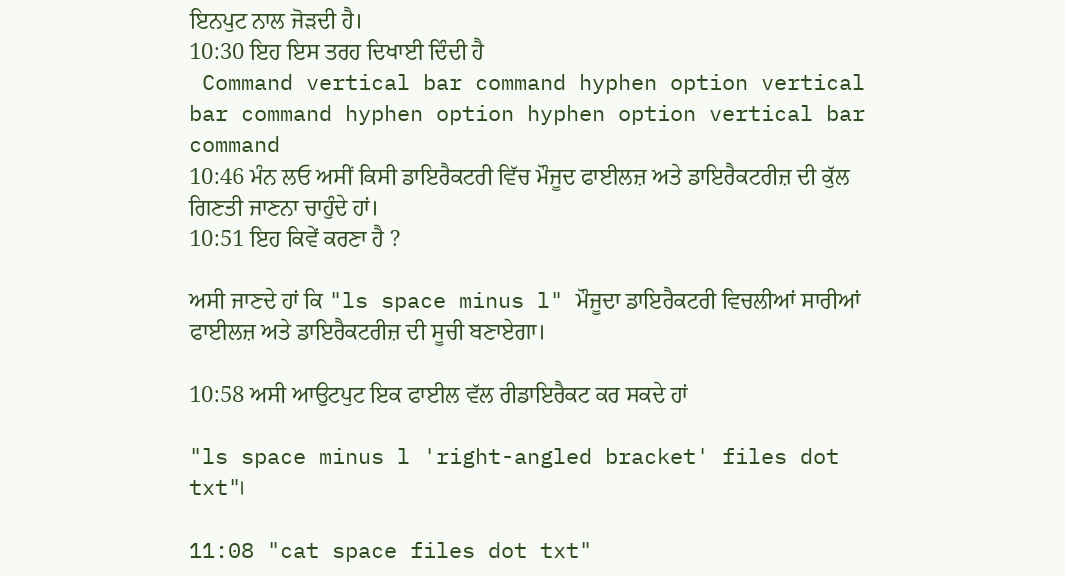ਇਨਪੁਟ ਨਾਲ ਜੋੜਦੀ ਹੈ।
10:30 ਇਹ ਇਸ ਤਰਹ ਦਿਖਾਈ ਦਿੰਦੀ ਹੈ
 Command vertical bar command hyphen option vertical bar command hyphen option hyphen option vertical bar command
10:46 ਮੰਨ ਲਓ ਅਸੀਂ ਕਿਸੀ ਡਾਇਰੈਕਟਰੀ ਵਿੱਚ ਮੌਜੂਦ ਫਾਈਲਜ਼ ਅਤੇ ਡਾਇਰੈਕਟਰੀਜ਼ ਦੀ ਕੁੱਲ ਗਿਣਤੀ ਜਾਣਨਾ ਚਾਹੁੰਦੇ ਹਾਂ।
10:51 ਇਹ ਕਿਵੇਂ ਕਰਣਾ ਹੈ ?

ਅਸੀ ਜਾਣਦੇ ਹਾਂ ਕਿ "ls space minus l" ਮੌਜੂਦਾ ਡਾਇਰੈਕਟਰੀ ਵਿਚਲੀਆਂ ਸਾਰੀਆਂ ਫਾਈਲਜ਼ ਅਤੇ ਡਾਇਰੈਕਟਰੀਜ਼ ਦੀ ਸੂਚੀ ਬਣਾਏਗਾ।

10:58 ਅਸੀ ਆਉਟਪੁਟ ਇਕ ਫਾਈਲ ਵੱਲ ਰੀਡਾਇਰੈਕਟ ਕਰ ਸਕਦੇ ਹਾਂ

"ls space minus l 'right-angled bracket' files dot txt"।

11:08 "cat space files dot txt"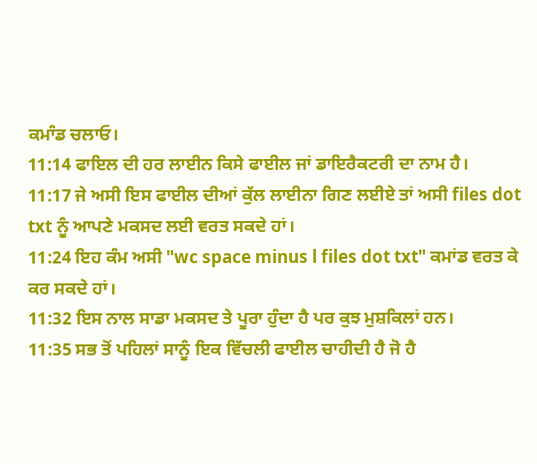ਕਮਾੰਡ ਚਲਾਓ।
11:14 ਫਾਇਲ ਦੀ ਹਰ ਲਾਈਨ ਕਿਸੇ ਫਾਈਲ ਜਾਂ ਡਾਇਰੈਕਟਰੀ ਦਾ ਨਾਮ ਹੈ।
11:17 ਜੇ ਅਸੀ ਇਸ ਫਾਈਲ ਦੀਆਂ ਕੁੱਲ ਲਾਈਨਾ ਗਿਣ ਲਈਏ ਤਾਂ ਅਸੀ files dot txt ਨੂੰ ਆਪਣੇ ਮਕਸਦ ਲਈ ਵਰਤ ਸਕਦੇ ਹਾਂ।
11:24 ਇਹ ਕੰਮ ਅਸੀ "wc space minus l files dot txt" ਕਮਾਂਡ ਵਰਤ ਕੇ ਕਰ ਸਕਦੇ ਹਾਂ।
11:32 ਇਸ ਨਾਲ ਸਾਡਾ ਮਕਸਦ ਤੇ ਪੂਰਾ ਹੁੰਦਾ ਹੈ ਪਰ ਕੁਝ ਮੁਸ਼ਕਿਲਾਂ ਹਨ।
11:35 ਸਭ ਤੋਂ ਪਹਿਲਾਂ ਸਾਨੂੰ ਇਕ ਵਿੱਚਲੀ ਫਾਈਲ ਚਾਹੀਦੀ ਹੈ ਜੋ ਹੈ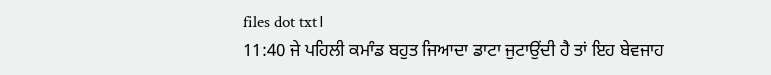files dot txt।
11:40 ਜੇ ਪਹਿਲੀ ਕਮਾੰਡ ਬਹੁਤ ਜਿਆਦਾ ਡਾਟਾ ਜੁਟਾਉਂਦੀ ਹੈ ਤਾਂ ਇਹ ਬੇਵਜਾਹ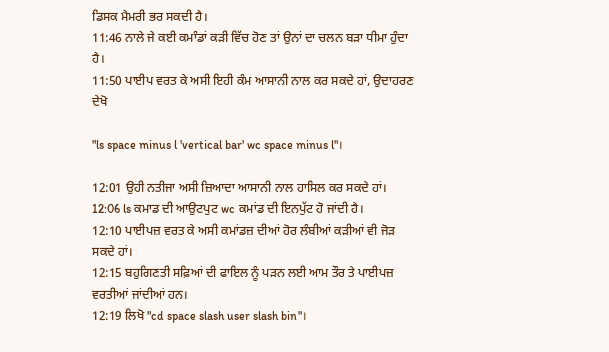ਡਿਸਕ ਮੈਮਰੀ ਭਰ ਸਕਦੀ ਹੈ।
11:46 ਨਾਲੇ ਜੇ ਕਈ ਕਮਾੰਡਾਂ ਕੜੀ ਵਿੱਚ ਹੋਣ ਤਾਂ ਉਨਾਂ ਦਾ ਚਲਨ ਬੜਾ ਧੀਮਾ ਹੁੰਦਾ ਹੈ।
11:50 ਪਾਈਪ ਵਰਤ ਕੇ ਅਸੀ ਇਹੀ ਕੰਮ ਆਸਾਨੀ ਨਾਲ ਕਰ ਸਕਦੇ ਹਾਂ, ਉਦਾਹਰਣ ਦੇਖੋ

"ls space minus l 'vertical bar' wc space minus l"।

12:01 ਉਹੀ ਨਤੀਜਾ ਅਸੀ ਜ਼ਿਆਦਾ ਆਸਾਨੀ ਨਾਲ ਹਾਸਿਲ ਕਰ ਸਕਦੇ ਹਾਂ।
12:06 ls ਕਮਾਡ ਦੀ ਆਉਟਪੁਟ wc ਕਮਾਂਡ ਦੀ ਇਨਪੁੱਟ ਹੋ ਜਾਂਦੀ ਹੈ।
12:10 ਪਾਈਪਜ਼ ਵਰਤ ਕੇ ਅਸੀ ਕਮਾਂਡਜ਼ ਦੀਆਂ ਹੋਰ ਲੰਬੀਆਂ ਕੜੀਆਂ ਵੀ ਜੋੜ ਸਕਦੇ ਹਾਂ।
12:15 ਬਹੁਗਿਣਤੀ ਸਫ਼ਿਆਂ ਦੀ ਫਾਇਲ ਨੂੰ ਪੜਨ ਲਈ ਆਮ ਤੌਰ ਤੇ ਪਾਈਪਜ਼ ਵਰਤੀਆਂ ਜਾਂਦੀਆਂ ਹਨ।
12:19 ਲਿਖੋ "cd space slash user slash bin"।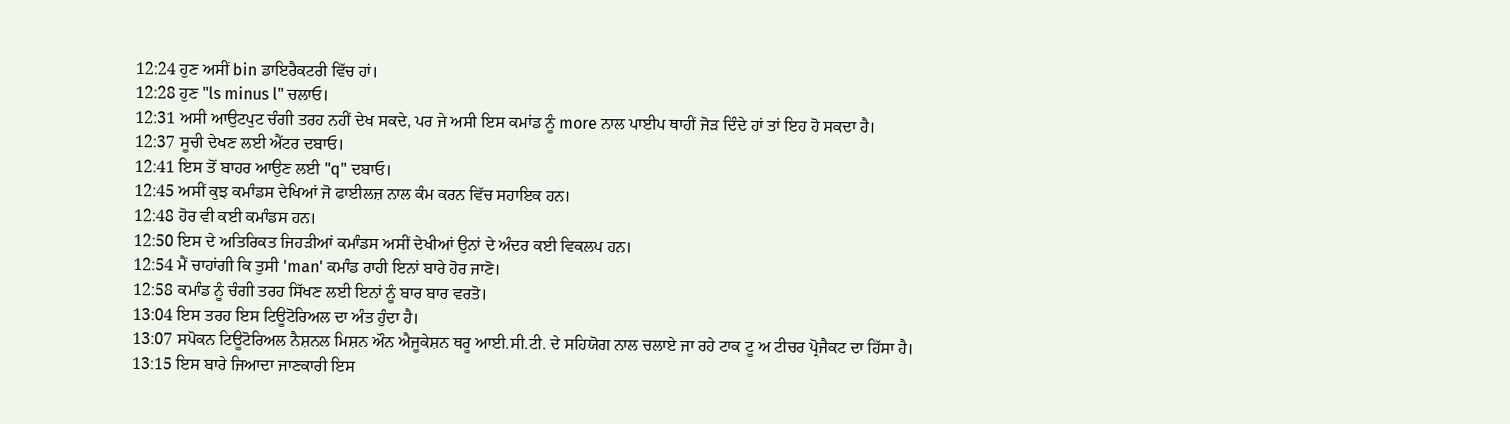12:24 ਹੁਣ ਅਸੀਂ bin ਡਾਇਰੈਕਟਰੀ ਵਿੱਚ ਹਾਂ।
12:28 ਹੁਣ "ls minus l" ਚਲਾਓ।
12:31 ਅਸੀ ਆਉਟਪੁਟ ਚੰਗੀ ਤਰਹ ਨਹੀਂ ਦੇਖ ਸਕਦੇ, ਪਰ ਜੇ ਅਸੀ ਇਸ ਕਮਾਂਡ ਨੂੰ more ਨਾਲ ਪਾਈਪ ਥਾਹੀਂ ਜੋੜ ਦਿੰਦੇ ਹਾਂ ਤਾਂ ਇਹ ਹੋ ਸਕਦਾ ਹੈ।
12:37 ਸੂਚੀ ਦੇਖਣ ਲਈ ਐਂਟਰ ਦਬਾਓ।
12:41 ਇਸ ਤੋਂ ਬਾਹਰ ਆਉਣ ਲਈ "q" ਦਬਾਓ।
12:45 ਅਸੀਂ ਕੁਝ ਕਮਾੰਡਸ ਦੇਖਿਆਂ ਜੋ ਫਾਈਲਜ਼ ਨਾਲ ਕੰਮ ਕਰਨ ਵਿੱਚ ਸਹਾਇਕ ਹਨ।
12:48 ਹੋਰ ਵੀ ਕਈ ਕਮਾੰਡਸ ਹਨ।
12:50 ਇਸ ਦੇ ਅਤਿਰਿਕਤ ਜਿਹੜੀਆਂ ਕਮਾੰਡਸ ਅਸੀਂ ਦੇਖੀਆਂ ਉਨਾਂ ਦੇ ਅੰਦਰ ਕਈ ਵਿਕਲਪ ਹਨ।
12:54 ਮੈਂ ਚਾਹਾਂਗੀ ਕਿ ਤੁਸੀ 'man' ਕਮਾੰਡ ਰਾਹੀ ਇਨਾਂ ਬਾਰੇ ਹੋਰ ਜਾਣੋ।
12:58 ਕਮਾੰਡ ਨੂੰ ਚੰਗੀ ਤਰਹ ਸਿੱਖਣ ਲਈ ਇਨਾਂ ਨੂੰ ਬਾਰ ਬਾਰ ਵਰਤੋ।
13:04 ਇਸ ਤਰਹ ਇਸ ਟਿਊਟੋਰਿਅਲ ਦਾ ਅੰਤ ਹੁੰਦਾ ਹੈ।
13:07 ਸਪੋਕਨ ਟਿਊਟੋਰਿਅਲ ਨੈਸ਼ਨਲ ਮਿਸ਼ਨ ਔਨ ਐਜੂਕੇਸ਼ਨ ਥਰੂ ਆਈ.ਸੀ.ਟੀ. ਦੇ ਸਹਿਯੋਗ ਨਾਲ ਚਲਾਏ ਜਾ ਰਹੇ ਟਾਕ ਟੂ ਅ ਟੀਚਰ ਪ੍ਰੋਜੈਕਟ ਦਾ ਹਿੱਸਾ ਹੈ।
13:15 ਇਸ ਬਾਰੇ ਜਿਆਦਾ ਜਾਣਕਾਰੀ ਇਸ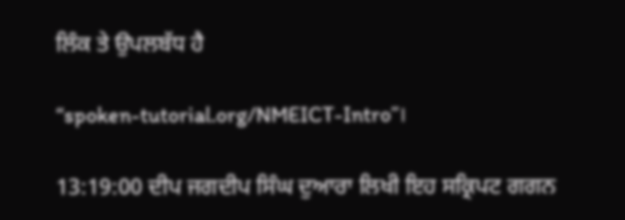ਲਿੰਕ ਤੇ ਉਪਲਬੱਧ ਹੈ

“spoken-tutorial.org/NMEICT-Intro”।

13:19:00 ਦੀਪ ਜਗਦੀਪ ਸਿੰਘ ਦੁਆਰਾ ਲਿਖੀ ਇਹ ਸਕ੍ਰਿਪਟ ਗਗਨ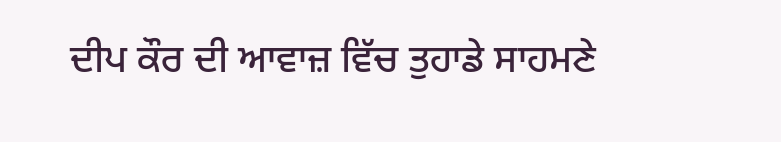ਦੀਪ ਕੌਰ ਦੀ ਆਵਾਜ਼ ਵਿੱਚ ਤੁਹਾਡੇ ਸਾਹਮਣੇ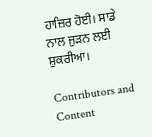ਹਾਜ਼ਿਰ ਹੋਈ। ਸਾਡੇ ਨਾਲ ਜੁੜਨ ਲਈ ਸ਼ੁਕਰੀਆ।

Contributors and Content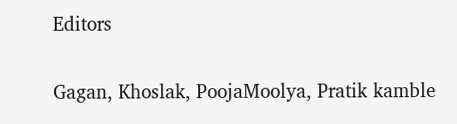Editors

Gagan, Khoslak, PoojaMoolya, Pratik kamble